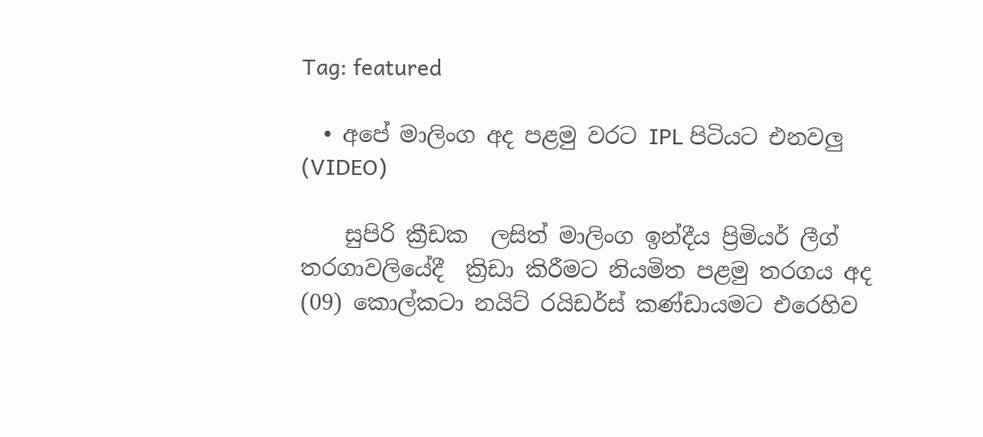Tag: featured

  • අපේ මාලිංග අද පළමු වරට IPL පිටියට එනවලු (VIDEO)

    සුපිරි ක්‍රීඩක  ලසිත් මාලිංග ඉන්දීය ප්‍රිමියර් ලීග් තරගාවලියේදී  ක්‍රිඩා කිරීමට නියමිත පළමු තරගය අද (09) කොල්කටා නයිට් රයිඩර්ස් කණ්ඩායමට එරෙහිව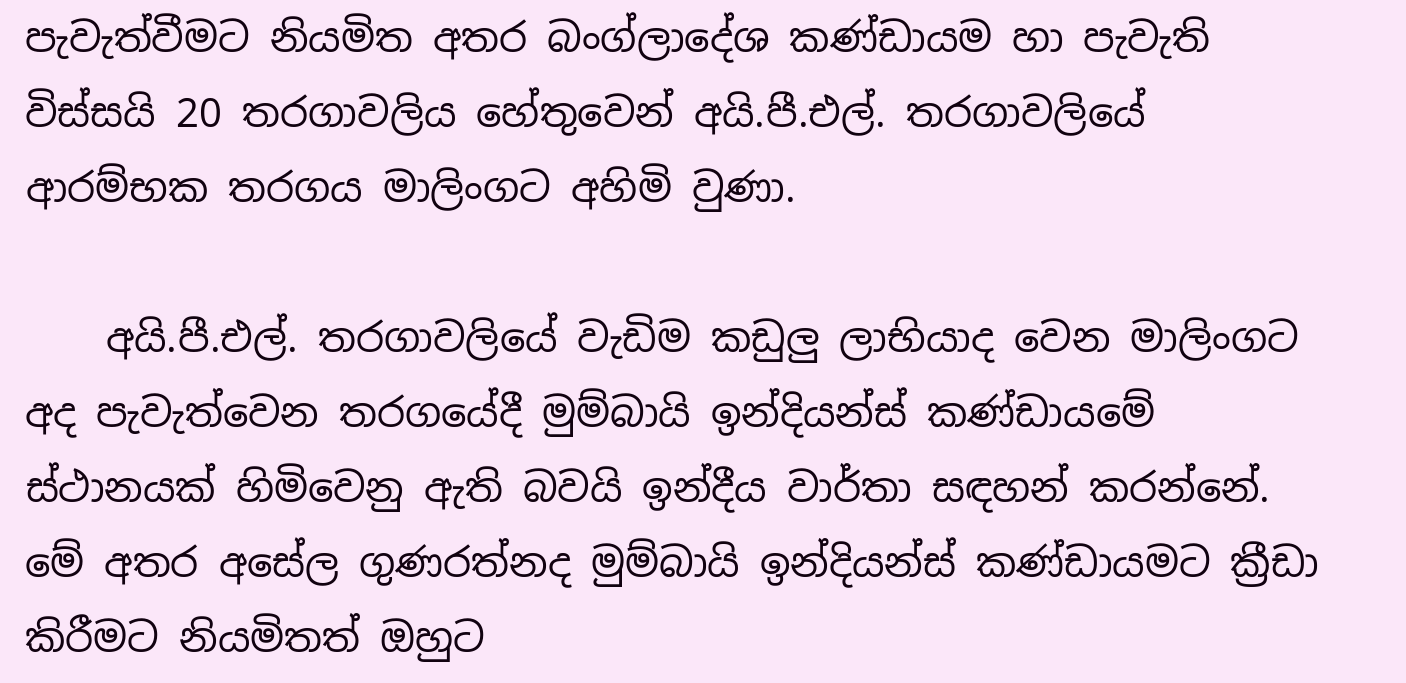පැවැත්වීමට නියමිත අතර බංග්ලාදේශ කණ්ඩායම හා පැවැති විස්සයි 20 තරගාවලිය හේතුවෙන් අයි.පී.එල්. තරගාවලියේ ආරම්භක තරගය මාලිංගට අහිමි වුණා.

    අයි.පී.එල්. තරගාවලියේ වැඩිම කඩුලු ලාභියාද වෙන මාලිංගට අද පැවැත්වෙන තරගයේදී මුම්බායි ඉන්දියන්ස් කණ්ඩායමේ ස්ථානයක් හිමිවෙනු ඇති බවයි ඉන්දීය වාර්තා සඳහන් කරන්නේ. මේ අතර අසේල ගුණරත්නද මුම්බායි ඉන්දියන්ස් කණ්ඩායමට ක්‍රීඩා කිරීමට නියමිතත් ඔහුට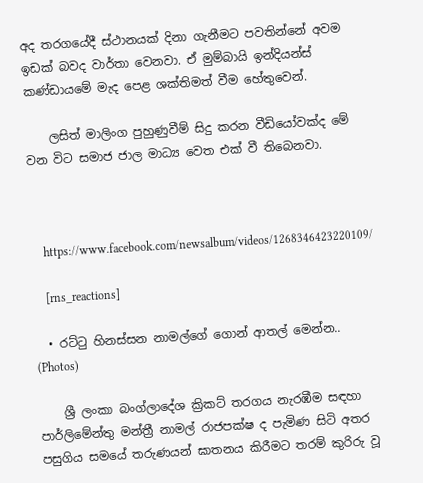අද තරගයේදී ස්ථානයක් දිනා ගැනීමට පවතින්නේ අවම ඉඩක් බවද වාර්තා වෙනවා. ඒ මුම්බායි ඉන්දියන්ස් කණ්ඩායමේ මැද පෙළ ශක්තිමත් වීම හේතුවෙන්.

    ලසිත් මාලිංග පුහුණුවීම් සිදු කරන වීඩියෝවක්ද මේ වන විට සමාජ ජාල මාධ්‍ය වෙත එක් වී තිබෙනවා.



    https://www.facebook.com/newsalbum/videos/1268346423220109/

    [rns_reactions]

  • රට්ටු හිනස්සන නාමල්ගේ ගොන් ආතල් මෙන්න.. (Photos)

    ශ්‍රී ලංකා බංග්ලාදේශ ක්‍රිකට් තරගය නැරඹීම සඳහා පාර්ලිමේන්තු මන්ත්‍රී නාමල් රාජපක්ෂ ද පැමිණ සිටි අතර පසුගිය සමයේ තරුණයන් ඝාතනය කිරීමට තරම් කුරිරු වූ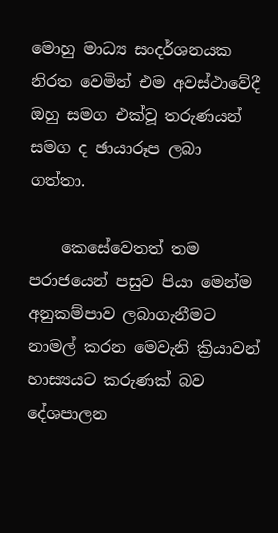මොහු මාධ්‍ය සංදර්ශනයක නිරත වෙමින් එම අවස්ථාවේදී ඔහු සමග එක්වූ තරුණයන් සමග ද ඡායාරූප ලබා ගත්තා.

    කෙසේවෙතත් තම පරාජයෙන් පසුව පියා මෙන්ම අනුකම්පාව ලබාගැනීමට නාමල් කරන මෙවැනි ක්‍රියාවන් හාස්‍යයට කරුණක් බව දේශපාලන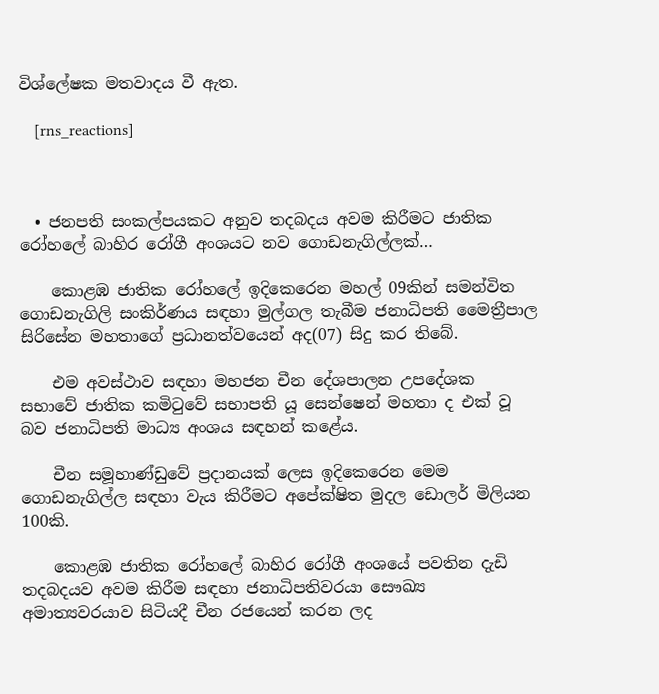විශ්ලේෂක මතවාදය වී ඇත.

    [rns_reactions]



  • ජනපති සංකල්පයකට අනුව තදබදය අවම කිරීමට ජාතික රෝහලේ බාහිර රෝගී අංශයට නව ගොඩනැගිල්ලක්…

    කොළඹ ජාතික රෝහලේ ඉදිකෙරෙන මහල් 09කින් සමන්විත ගොඩනැගිලි සංකිර්ණය සඳහා මුල්ගල තැබීම ජනාධිපති මෛත්‍රීපාල සිරිසේන මහතාගේ ප්‍රධානත්වයෙන් අද(07) සිදු කර තිබේ.

    එම අවස්ථාව සඳහා මහජන චීන දේශපාලන උපදේශක සභාවේ ජාතික කමිටුවේ සභාපති යූ සෙන්ෂෙන් මහතා ද එක් වූ බව ජනාධිපති මාධ්‍ය අංශය සඳහන් කළේය.

    චීන සමූහාණ්ඩුවේ ප්‍රදානයක් ලෙස ඉදිකෙරෙන මෙම ගොඩනැගිල්ල සඳහා වැය කිරීමට අපේක්ෂිත මුදල ඩොලර් මිලියන 100කි.

    කොළඹ ජාතික රෝහලේ බාහිර රෝගී අංශයේ පවතින දැඩි තදබදයව අවම කිරීම සඳහා ජනාධිපතිවරයා සෞඛ්‍ය අමාත්‍යවරයාව සිටියදී චීන රජයෙන් කරන ලද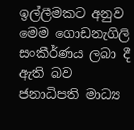ඉල්ලීමකට අනුව මෙම ගොඩනැගිලි සංකීර්ණය ලබා දී ඇති බව ජනාධිපති මාධ්‍ය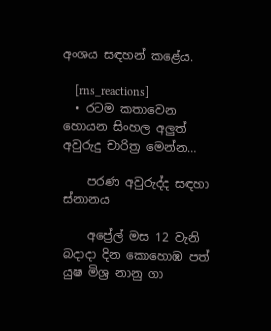අංශය සඳහන් කළේය.

    [rns_reactions]
  • රටම කතාවෙන හොයන සිංහල අලුත් අවුරුදු චාරිත්‍ර මෙන්න…

    පරණ අවුරුද්ද සඳහා ස්නානය

    අප්‍රේල් මස 12 වැනි බදාදා දින කොහොඹ පත් යුෂ මිශ්‍ර නානු ගා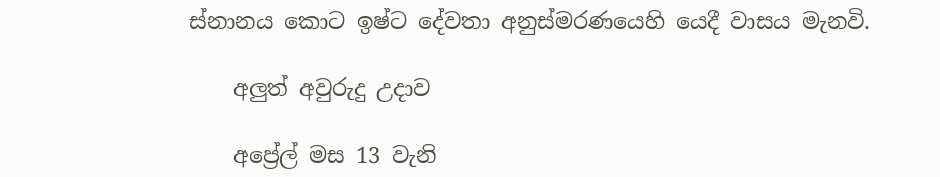ස්නානය කොට ඉෂ්ට දේවතා අනුස්මරණයෙහි යෙදී වාසය මැනවි.

    අලුත් අවුරුදු උදාව

    අප්‍රේල් මස 13 වැනි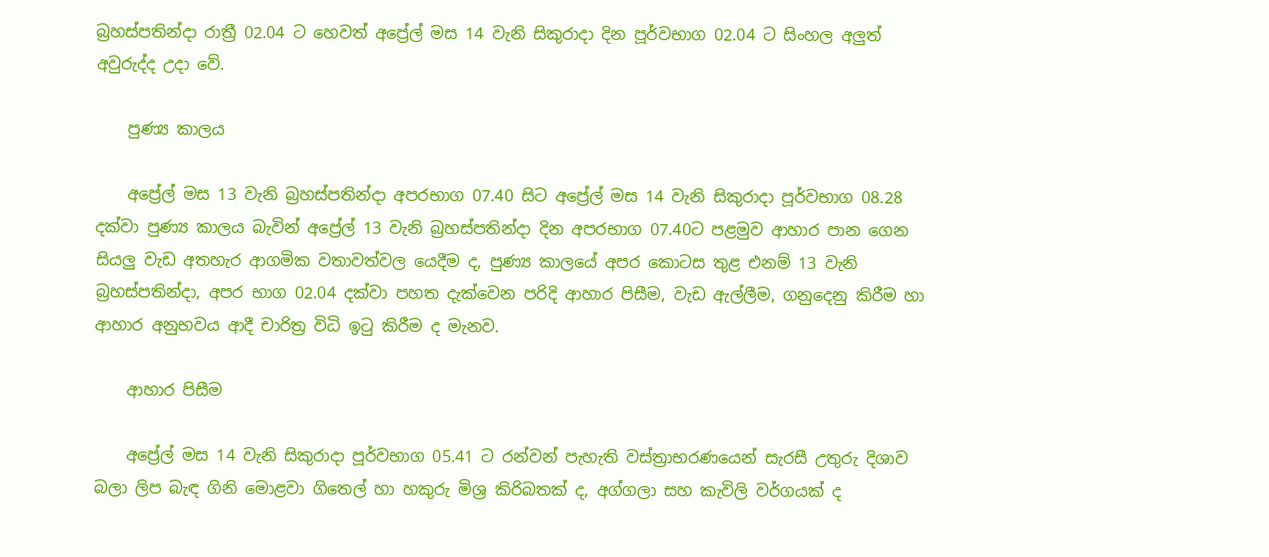බ්‍රහස්පතින්දා රාත්‍රී 02.04 ට හෙවත් අප්‍රේල් මස 14 වැනි සිකුරාදා දින පූර්වභාග 02.04 ට සිංහල අලුත් අවුරුද්ද උදා වේ.

    පුණ්‍ය කාලය

    අප්‍රේල් මස 13 වැනි බ්‍රහස්පතින්දා අපරභාග 07.40 සිට අප්‍රේල් මස 14 වැනි සිකුරාදා පූර්වභාග 08.28 දක්වා පුණ්‍ය කාලය බැවින් අප්‍රේල් 13 වැනි බ්‍රහස්පතින්දා දින අපරභාග 07.40ට පළමුව ආහාර පාන ගෙන සියලු වැඩ අතහැර ආගමික වතාවත්වල යෙදීම ද, පුණ්‍ය කාලයේ අපර කොටස තුළ එනම් 13 වැනි බ්‍රහස්පතින්දා, අපර භාග 02.04 දක්වා පහත දැක්වෙන පරිදි ආහාර පිසීම, වැඩ ඇල්ලීම, ගනුදෙනු කිරීම හා ආහාර අනුභවය ආදී චාරිත්‍ර විධි ඉටු කිරීම ද මැනව.

    ආහාර පිසීම

    අප්‍රේල් මස 14 වැනි සිකුරාදා පූර්වභාග 05.41 ට රන්වන් පැහැති වස්ත්‍රාභරණයෙන් සැරසී උතුරු දිශාව බලා ලිප බැඳ ගිනි මොළවා ගිතෙල් හා හකුරු මිශ්‍ර කිරිබතක් ද, අග්ගලා සහ කැවිලි වර්ගයක් ද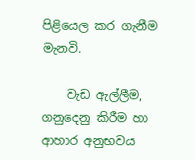පිළියෙල කර ගැනීම මැනවි.

    වැඩ ඇල්ලීම, ගනුදෙනු කිරීම හා ආහාර අනුභවය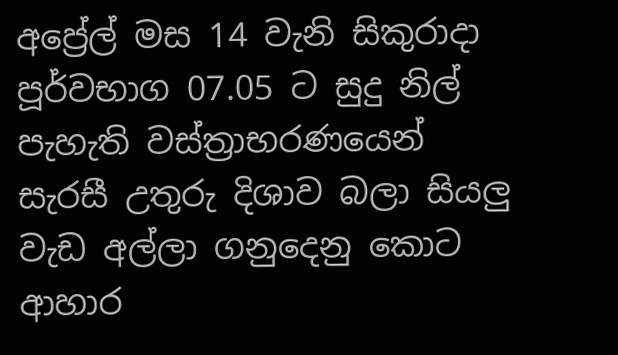අප්‍රේල් මස 14 වැනි සිකුරාදා පූර්වභාග 07.05 ට සුදු නිල් පැහැති වස්ත්‍රාභරණයෙන් සැරසී උතුරු දිශාව බලා සියලු වැඩ අල්ලා ගනුදෙනු කොට ආහාර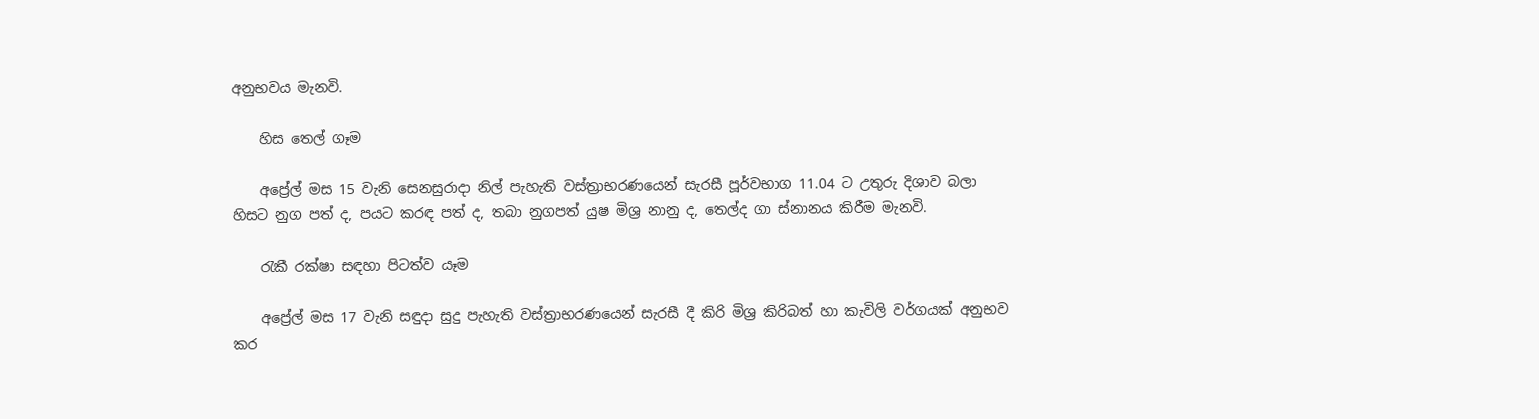අනුභවය මැනවි.

    හිස තෙල් ගෑම

    අප්‍රේල් මස 15 වැනි සෙනසුරාදා නිල් පැහැති වස්ත්‍රාභරණයෙන් සැරසී පූර්වභාග 11.04 ට උතුරු දිශාව බලා හිසට නුග පත් ද, පයට කරඳ පත් ද, තබා නුගපත් යුෂ මිශ්‍ර නානු ද, තෙල්ද ගා ස්නානය කිරීම මැනවි.

    රැකී රක්ෂා සඳහා පිටත්ව යෑම

    අප්‍රේල් මස 17 වැනි සඳුදා සුදු පැහැති වස්ත්‍රාභරණයෙන් සැරසී දී කිරි මිශ්‍ර කිරිබත් හා කැවිලි වර්ගයක් අනුභව කර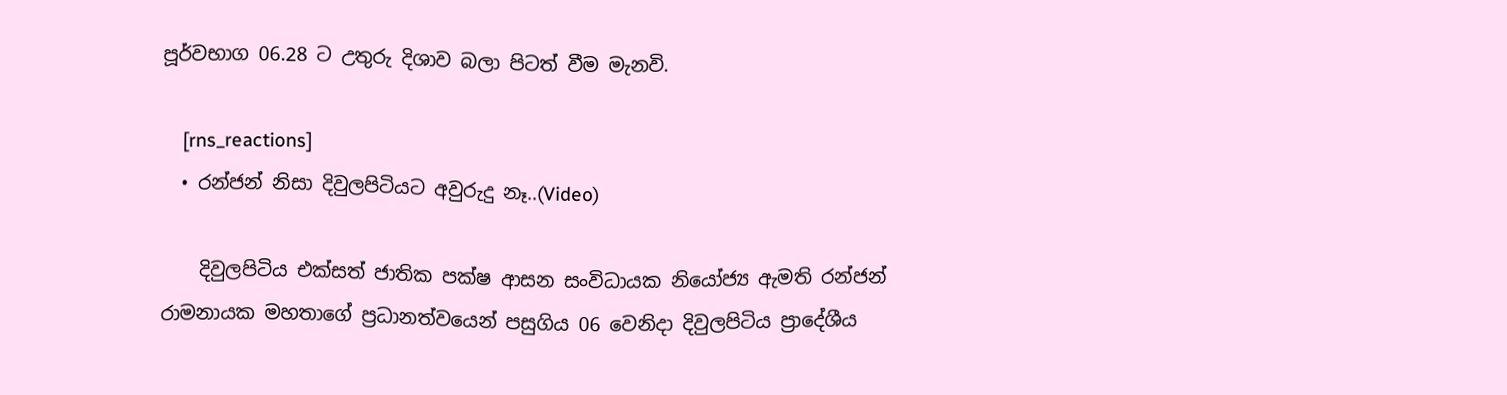පූර්වභාග 06.28 ට උතුරු දිශාව බලා පිටත් වීම මැනවි.

    [rns_reactions]
  • රන්ජන් නිසා දිවුලපිටියට අවුරුදු නෑ..(Video)

    දිවුලපිටිය එක්සත් ජාතික පක්ෂ ආසන සංවිධායක නියෝජ්‍ය ඇමති රන්ජන් රාමනායක මහතාගේ ප්‍රධානත්වයෙන් පසුගිය 06 වෙනිදා දිවුලපිටිය ප්‍රාදේශීය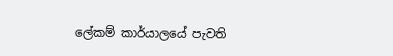ලේකම් කාර්යාලයේ පැවති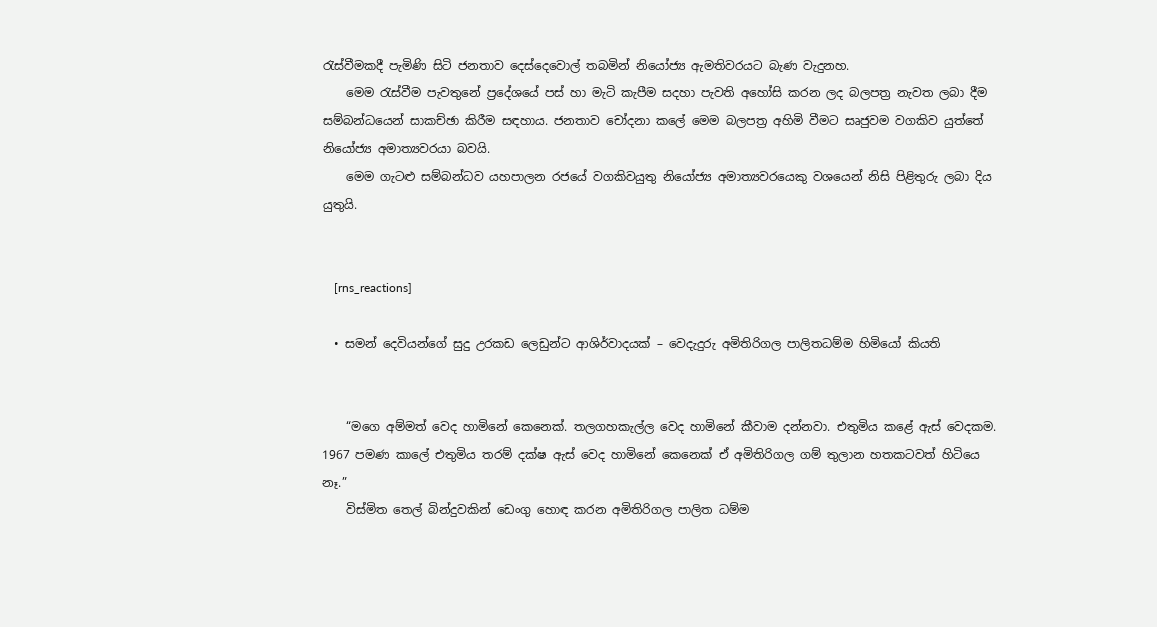රැස්වීමකදී පැමිණි සිටි ජනතාව දෙස්දෙවොල් තබමින් නියෝජ්‍ය ඇමතිවරයට බැණ වැදුනහ.
    මෙම රැස්වීම පැවතුනේ ප්‍රදේශයේ පස් හා මැටි කැපීම සදහා පැවති අහෝසි කරන ලද බලපත්‍ර නැවත ලබා දීම සම්බන්ධයෙන් සාකච්ඡා කිරීම සඳහාය. ජනතාව චෝදනා කලේ මෙම බලපත්‍ර අහිමි වීමට සෘජුවම වගකිව යුත්තේ නියෝජ්‍ය අමාත්‍යවරයා බවයි.
    මෙම ගැටළු සම්බන්ධව යහපාලන රජයේ වගකිවයුතු නියෝජ්‍ය අමාත්‍යවරයෙකු වශයෙන් නිසි පිළිතුරු ලබා දිය යුතුයි.


    [rns_reactions]

  • සමන් දෙවියන්ගේ සුදු උරකඩ ලෙඩුන්ට ආශිර්වාදයක් – වෙදැදුරු අමිතිරිගල පාලිතධම්ම හිමියෝ කියති


    “මගෙ අම්මත් වෙද හාමිනේ කෙනෙක්. තලගහකැල්ල වෙද හාමිනේ කීවාම දන්නවා. එතුමිය කළේ ඇස් වෙදකම. 1967 පමණ කාලේ එතුමිය තරම් දක්ෂ ඇස් වෙද හාමිනේ කෙනෙක් ඒ අමිතිරිගල ගම් තුලාන හතකටවත් හිටියෙ නෑ.”
    විස්මිත තෙල් බින්දුවකින් ඩෙංගු හොඳ කරන අමිතිරිගල පාලිත ධම්ම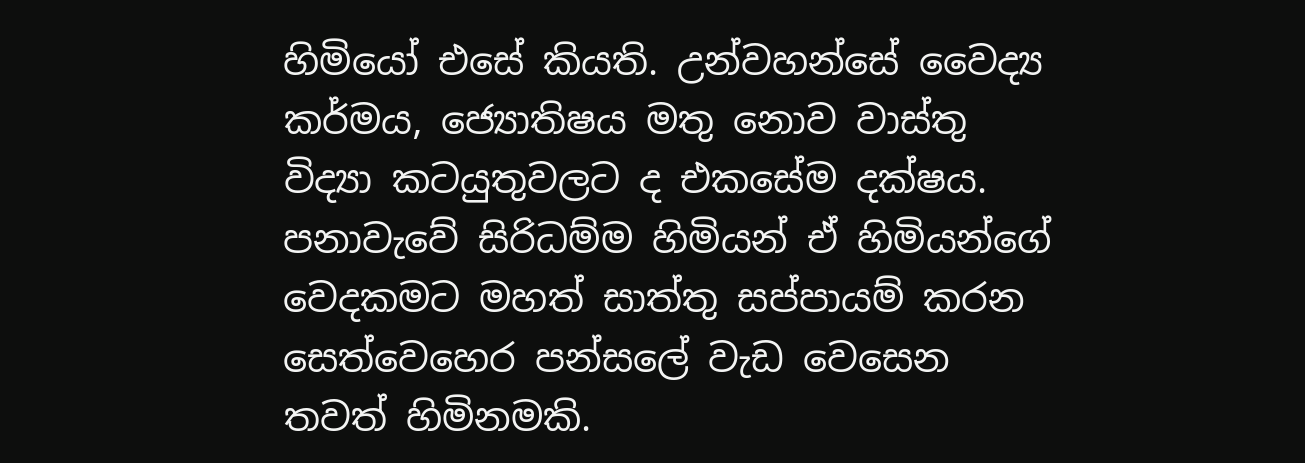හිමියෝ එසේ කියති. උන්වහන්සේ වෛද්‍ය කර්මය, ජ්‍යොතිෂය මතු නොව වාස්තු විද්‍යා කටයුතුවලට ද එකසේම දක්ෂය. පනාවැවේ සිරිධම්ම හිමියන් ඒ හිමියන්ගේ වෙදකමට මහත් සාත්තු සප්පායම් කරන සෙත්වෙහෙර පන්සලේ වැඩ වෙසෙන තවත් හිමිනමකි.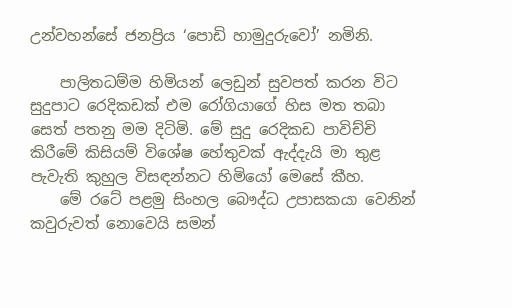උන්වහන්සේ ජනප්‍රිය ‘පොඩි හාමුදුරුවෝ’ නමිනි.

    පාලිතධම්ම හිමියන් ලෙඩුන් සුවපත් කරන විට සුදුපාට රෙදිකඩක් එම රෝගියාගේ හිස මත තබා සෙත් පතනු මම දිටිමි. මේ සුදු රෙදිකඩ පාවිච්චි කිරීමේ කිසියම් විශේෂ හේතුවක් ඇද්දැයි මා තුළ පැවැති කුහුල විසඳන්නට හිමියෝ මෙසේ කීහ.
    මේ රටේ පළමු සිංහල බෞද්ධ උපාසකයා වෙනින් කවුරුවත් නොවෙයි සමන්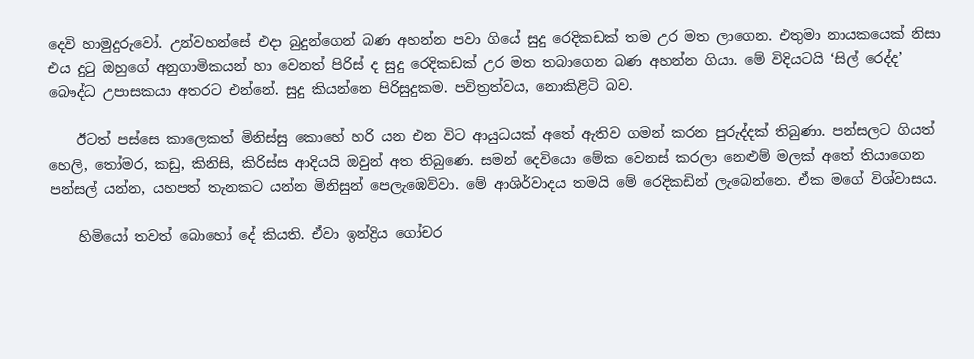දෙවි හාමුදුරුවෝ. උන්වහන්සේ එදා බුදුන්ගෙන් බණ අහන්න පවා ගියේ සුදු රෙදිකඩක් තම උර මත ලාගෙන. එතුමා නායකයෙක් නිසා එය දුටු ඔහුගේ අනුගාමිකයන් හා වෙනත් පිරිස් ද සුදු රෙදිකඩක් උර මත තබාගෙන බණ අහන්න ගියා. මේ විදියටයි ‘සිල් රෙද්ද’ බෞද්ධ උපාසකයා අතරට එන්නේ. සුදු කියන්නෙ පිරිසුදුකම. පවිත්‍රත්වය, නොකිළිටි බව.

    ඊටත් පස්සෙ කාලෙකත් මිනිස්සු කොහේ හරි යන එන විට ආයුධයක් අතේ ඇතිව ගමන් කරන පුරුද්දක් තිබුණා. පන්සලට ගියත් හෙලි, තෝමර, කඩු, කිනිසි, කිරිස්ස ආදියයි ඔවුන් අත තිබුණෙ. සමන් දෙවියො මේක වෙනස් කරලා නෙළුම් මලක් අතේ තියාගෙන පන්සල් යන්න, යහපත් තැනකට යන්න මිනිසුන් පෙලැඹෙව්වා. මේ ආශිර්වාදය තමයි මේ රෙදිකඩින් ලැබෙන්නෙ. ඒක මගේ විශ්වාසය.

    හිමියෝ තවත් බොහෝ දේ කියති. ඒවා ඉන්ද්‍රිය ගෝචර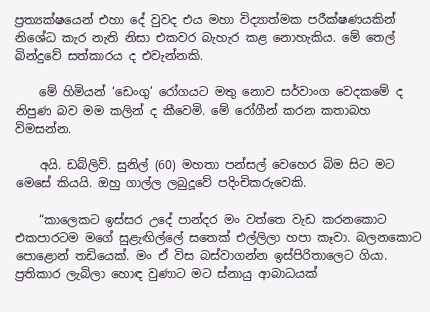ප්‍රත්‍යක්ෂයෙන් එහා දේ වුවද එය මහා විද්‍යාත්මක පරීක්ෂණයකින් නිශේධ කැර නැති නිසා එකවර බැහැර කළ නොහැකිය. මේ තෙල් බින්දුවේ සත්කාරය ද එවැන්නකි.

    මේ හිමියන් ‘ඩෙංගු’ රෝගයට මතු නොව සර්වාංග වෙදකමේ ද නිපුණ බව මම කලින් ද කීවෙමි. මේ රෝගීන් කරන කතාබහ විමසන්න.

    අයි. ඩබ්ලිව්. සුනිල් (60) මහතා පන්සල් වෙහෙර බිම සිට මට මෙසේ කියයි. ඔහු ගාල්ල ලබුදූවේ පදිංචිකරුවෙකි.

    “කාලෙකට ඉස්සර උදේ පාන්දර මං වත්තෙ වැඩ කරනකොට එකපාරටම මගේ සුළැඟිල්ලේ සතෙක් එල්ලිලා හපා කෑවා. බලනකොට පොළොන් තඩියෙක්. මං ඒ විස බස්වාගන්න ඉස්පිරිතාලෙට ගියා. ප්‍රතිකාර ලැබිලා හොඳ වුණාට මට ස්නායු ආබාධයක්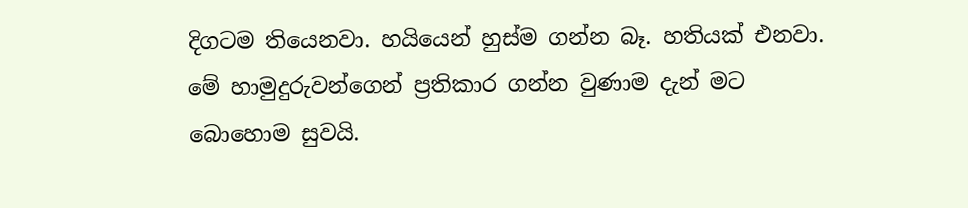දිගටම තියෙනවා. හයියෙන් හුස්ම ගන්න බෑ. හතියක් එනවා. මේ හාමුදුරුවන්ගෙන් ප්‍රතිකාර ගන්න වුණාම දැන් මට බොහොම සුවයි.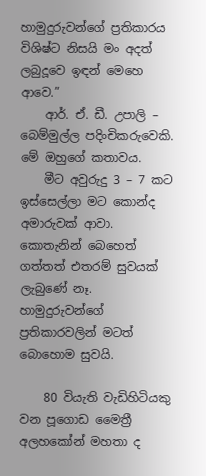හාමුදුරුවන්ගේ ප්‍රතිකාරය විශිෂ්ට නිසයි මං අදත් ලබුදූවෙ ඉඳන් මෙහෙ ආවෙ.”
    ආර්. ඒ. ඩී. උපාලි – බෙම්මුල්ල පදිංචිකරුවෙකි. මේ ඔහුගේ කතාවය.
    මීට අවුරුදු 3 – 7 කට ඉස්සෙල්ලා මට කොන්ද අමාරුවක් ආවා. කොතැනින් බෙහෙත් ගත්තත් එතරම් සුවයක් ලැබුණේ නෑ. හාමුදුරුවන්ගේ ප්‍රතිකාරවලින් මටත් බොහොම සුවයි.

    80 වියැති වැඩිහිටියකු වන පූගොඩ මෛත්‍රී අලහකෝන් මහතා ද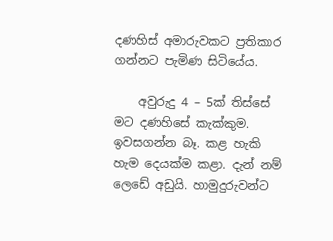දණහිස් අමාරුවකට ප්‍රතිකාර ගන්නට පැමිණ සිටියේය.

    අවුරුදු 4 – 5ක් තිස්සේ මට දණහිසේ කැක්කුම. ඉවසගන්න බෑ. කළ හැකි හැම දෙයක්ම කළා. දැන් නම් ලෙඩේ අඩුයි. හාමුදුරුවන්ට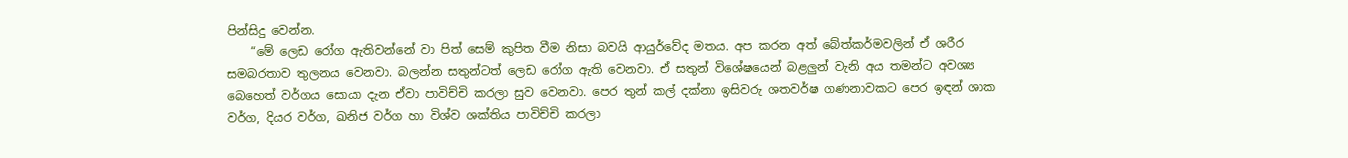පින්සිදු වෙන්න.
    “මේ ලෙඩ රෝග ඇතිවන්නේ වා පිත් සෙම් කුපිත වීම නිසා බවයි ආයුර්වේද මතය. අප කරන අත් බේත්කර්මවලින් ඒ ශරීර සමබරතාව තුලනය වෙනවා. බලන්න සතුන්ටත් ලෙඩ රෝග ඇති වෙනවා. ඒ සතුන් විශේෂයෙන් බළලුන් වැනි අය තමන්ට අවශ්‍ය බෙහෙත් වර්ගය සොයා දැන ඒවා පාවිච්චි කරලා සුව වෙනවා. පෙර තුන් කල් දක්නා ඉසිවරු ශතවර්ෂ ගණනාවකට පෙර ඉඳන් ශාක වර්ග, දියර වර්ග, ඛනිජ වර්ග හා විශ්ව ශක්තිය පාවිච්චි කරලා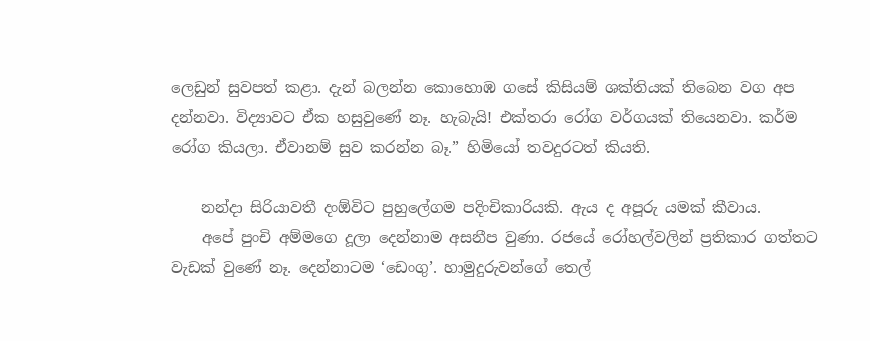ලෙඩුන් සුවපත් කළා. දැන් බලන්න කොහොඹ ගසේ කිසියම් ශක්තියක් තිබෙන වග අප දන්නවා. විද්‍යාවට ඒක හසුවුණේ නෑ. හැබැයි! එක්තරා රෝග වර්ගයක් තියෙනවා. කර්ම රෝග කියලා. ඒවානම් සුව කරන්න බෑ.” හිමියෝ තවදුරටත් කියති.

    නන්දා සිරියාවතී දංඕවිට පුහුලේගම පදිංචිකාරියකි. ඇය ද අපූරු යමක් කීවාය.
    අපේ පුංචි අම්මගෙ දූලා දෙන්නාම අසනීප වුණා. රජයේ රෝහල්වලින් ප්‍රතිකාර ගත්තට වැඩක් වුණේ නෑ. දෙන්නාටම ‘ඩෙංගු’. හාමුදුරුවන්ගේ තෙල්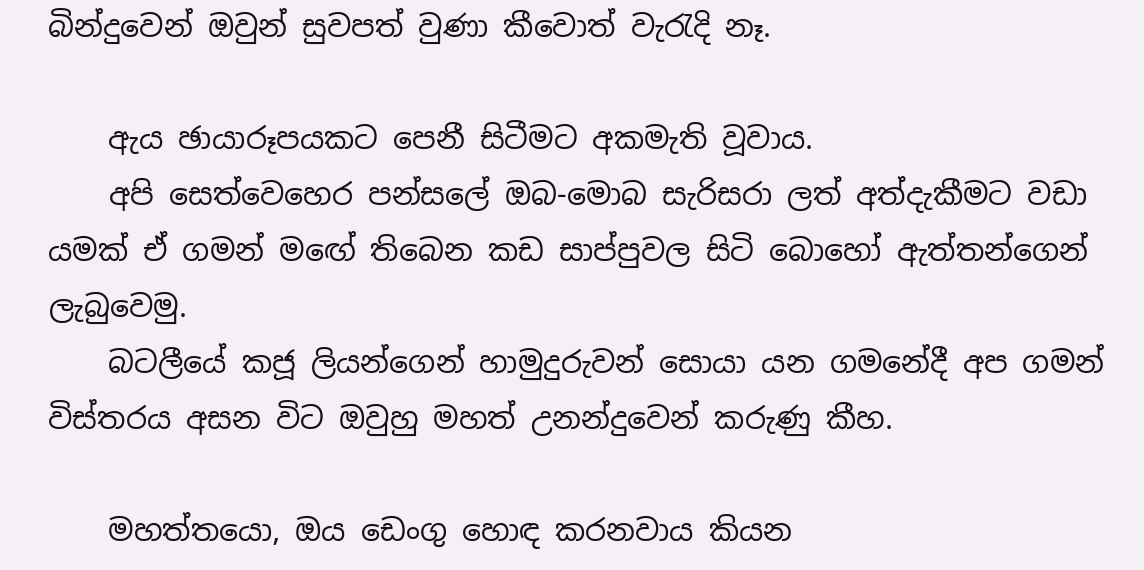බින්දුවෙන් ඔවුන් සුවපත් වුණා කීවොත් වැරැදි නෑ.

    ඇය ඡායාරූපයකට පෙනී සිටීමට අකමැති වූවාය.
    අපි සෙත්වෙහෙර පන්සලේ ඔබ-මොබ සැරිසරා ලත් අත්දැකීමට වඩා යමක් ඒ ගමන් මඟේ තිබෙන කඩ සාප්පුවල සිටි බොහෝ ඇත්තන්ගෙන් ලැබුවෙමු.
    බටලීයේ කජූ ලියන්ගෙන් හාමුදුරුවන් සොයා යන ගමනේදී අප ගමන් විස්තරය අසන විට ඔවුහු මහත් උනන්දුවෙන් කරුණු කීහ.

    මහත්තයො, ඔය ඩෙංගු හොඳ කරනවාය කියන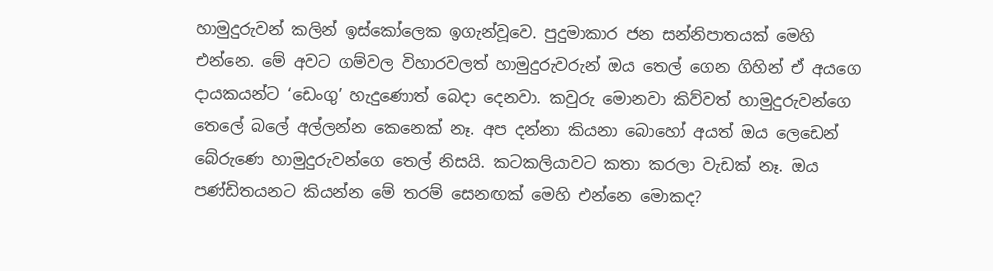හාමුදුරුවන් කලින් ඉස්කෝලෙක ඉගැන්වූවෙ. පුදුමාකාර ජන සන්නිපාතයක් මෙහි එන්නෙ. මේ අවට ගම්වල විහාරවලත් හාමුදුරුවරුන් ඔය තෙල් ගෙන ගිහින් ඒ අයගෙ දායකයන්ට ‘ඩෙංගු’ හැදුණොත් බෙදා දෙනවා. කවුරු මොනවා කිව්වත් හාමුදුරුවන්ගෙ තෙලේ බලේ අල්ලන්න කෙනෙක් නෑ. අප දන්නා කියනා බොහෝ අයත් ඔය ලෙඩෙන් බේරුණෙ හාමුදුරුවන්ගෙ තෙල් නිසයි. කටකලියාවට කතා කරලා වැඩක් නෑ. ඔය පණ්ඩිතයනට කියන්න මේ තරම් සෙනඟක් මෙහි එන්නෙ මොකද?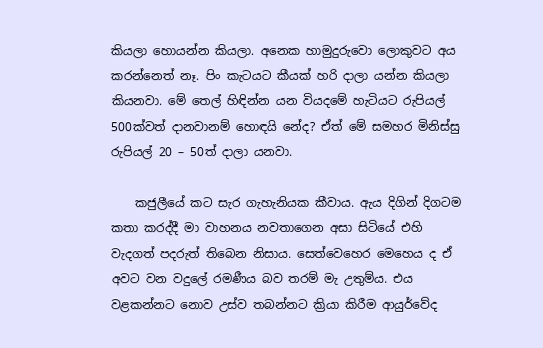කියලා හොයන්න කියලා. අනෙක හාමුදුරුවො ලොකුවට අය කරන්නෙත් නෑ. පිං කැටයට කීයක් හරි දාලා යන්න කියලා කියනවා. මේ තෙල් හිඳින්න යන වියදමේ හැටියට රුපියල් 500ක්වත් දානවානම් හොඳයි නේද? ඒත් මේ සමහර මිනිස්සු රුපියල් 20 – 50ත් දාලා යනවා.

    කජුලීයේ කට සැර ගැහැනියක කීවාය. ඇය දිගින් දිගටම කතා කරද්දී මා වාහනය නවතාගෙන අසා සිටියේ එහි වැදගත් පදරුත් තිබෙන නිසාය. සෙත්වෙහෙර මෙහෙය ද ඒ අවට වන වදුලේ රමණීය බව තරම් මැ උතුම්ය. එය වළකන්නට නොව උස්ව තබන්නට ක්‍රියා කිරීම ආයුර්වේද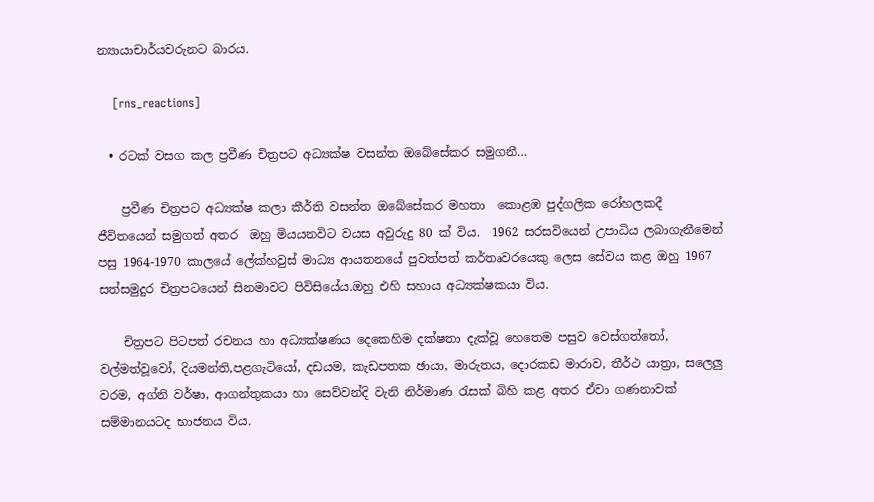න්‍යායාචාර්යවරුනට බාරය.

    [rns_reactions]

  • රටක් වසග කල ප්‍රවීණ චිත්‍රපට අධ්‍යක්ෂ වසන්ත ඔබේසේකර සමුගනී…

    ප්‍රවීණ චිත්‍රපට අධ්‍යක්ෂ කලා කීර්ති වසන්ත ඔබේසේකර මහතා  කොළඹ පුද්ගලික රෝහලකදී ජීවිතයෙන් සමුගත් අතර  ඔහු මියයනවිට වයස අවුරුදු 80 ක් විය.  1962 සරසවියෙන් උපාධිය ලබාගැනීමෙන් පසු 1964-1970 කාලයේ ලේක්හවුස් මාධ්‍ය ආයතනයේ පුවත්පත් කර්තෘවරයෙකු ලෙස සේවය කළ ඔහු 1967 සත්සමුදුර චිත්‍රපටයෙන් සිනමාවට පිවිසියේය.ඔහු එහි සහාය අධ්‍යක්ෂකයා විය.

    චිත්‍රපට පිටපත් රචනය හා අධ්‍යක්ෂණය දෙකෙහිම දක්ෂතා දැක්වූ හෙතෙම පසුව වෙස්ගත්තෝ, වල්මත්වූවෝ, දියමන්ති,පළගැටියෝ, දඩයම, කැඩපතක ඡායා, මාරුතය, දොරකඩ මාරාව, තීර්ථ යාත්‍රා, සලෙලු වරම, අග්නි වර්ෂා, ආගන්තුකයා හා සෙව්වන්දි වැනි නිර්මාණ රැසක් බිහි කළ අතර ඒවා ගණනාවක් සම්මානයටද භාජනය විය.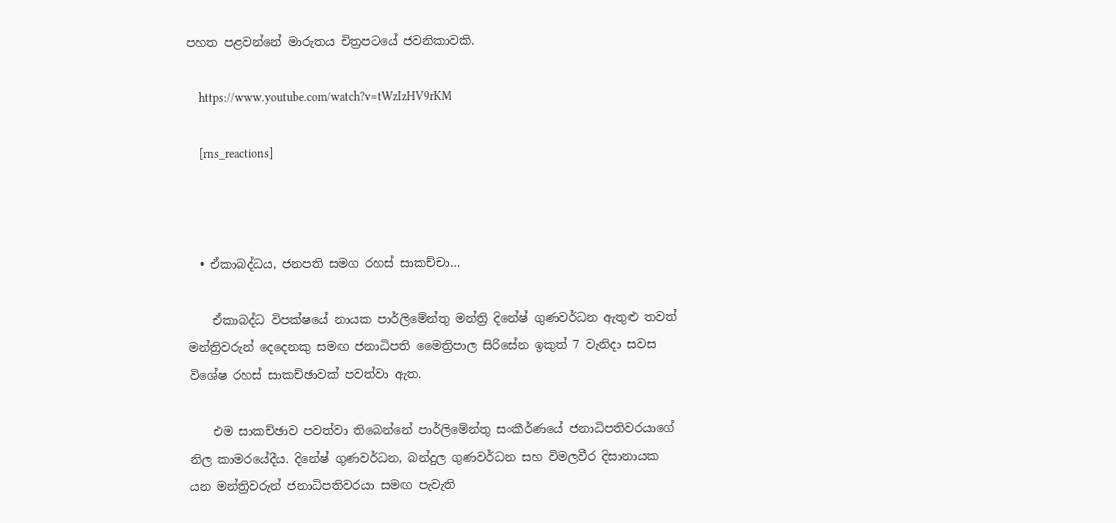පහත පළවන්නේ මාරුතය චිත්‍රපටයේ ජවනිකාවකි.

    https://www.youtube.com/watch?v=tWzIzHV9rKM

    [rns_reactions]



  • ඒකාබද්ධය, ජනපති සමග රහස් සාකච්චා…

    ඒකාබද්ධ විපක්ෂයේ නායක පාර්ලිමේන්තු මන්ත්‍රි දිනේෂ් ගුණවර්ධන ඇතුළු තවත් මන්ත්‍රිවරුන් දෙදෙනකු සමඟ ජනාධිපති මෛත්‍රිපාල සිරිසේන ඉකුත් 7 වැනිදා සවස විශේෂ රහස් සාකච්ඡාවක් පවත්වා ඇත.

    එම සාකච්ඡාව පවත්වා තිබෙන්නේ පාර්ලිමේන්තු සංකීර්ණයේ ජනාධිපතිවරයාගේ නිල කාමරයේදීය. දිනේෂ් ගුණවර්ධන, බන්දුල ගුණවර්ධන සහ විමලවීර දිසානායක යන මන්ත්‍රිවරුන් ජනාධිපතිවරයා සමඟ පැවැති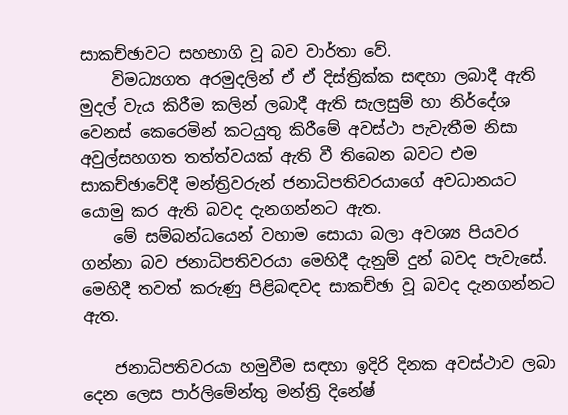සාකච්ඡාවට සහභාගි වූ බව වාර්තා වේ.
    විමධ්‍යගත අරමුදලින් ඒ ඒ දිස්ත්‍රික්ක සඳහා ලබාදී ඇති මුදල් වැය කිරීම කලින් ලබාදී ඇති සැලසුම් හා නිර්දේශ වෙනස් කෙරෙමින් කටයුතු කිරීමේ අවස්ථා පැවැතීම නිසා අවුල්සහගත තත්ත්වයක් ඇති වී තිබෙන බවට එම සාකච්ඡාවේදී මන්ත්‍රිවරුන් ජනාධිපතිවරයාගේ අවධානයට යොමු කර ඇති බවද දැනගන්නට ඇත.
    මේ සම්බන්ධයෙන් වහාම සොයා බලා අවශ්‍ය පියවර ගන්නා බව ජනාධිපතිවරයා මෙහිදී දැනුම් දුන් බවද පැවැසේ. මෙහිදී තවත් කරුණු පිළිබඳවද සාකච්ඡා වූ බවද දැනගන්නට ඇත.

    ජනාධිපතිවරයා හමුවීම සඳහා ඉදිරි දිනක අවස්ථාව ලබා දෙන ලෙස පාර්ලිමේන්තු මන්ත්‍රි දිනේෂ්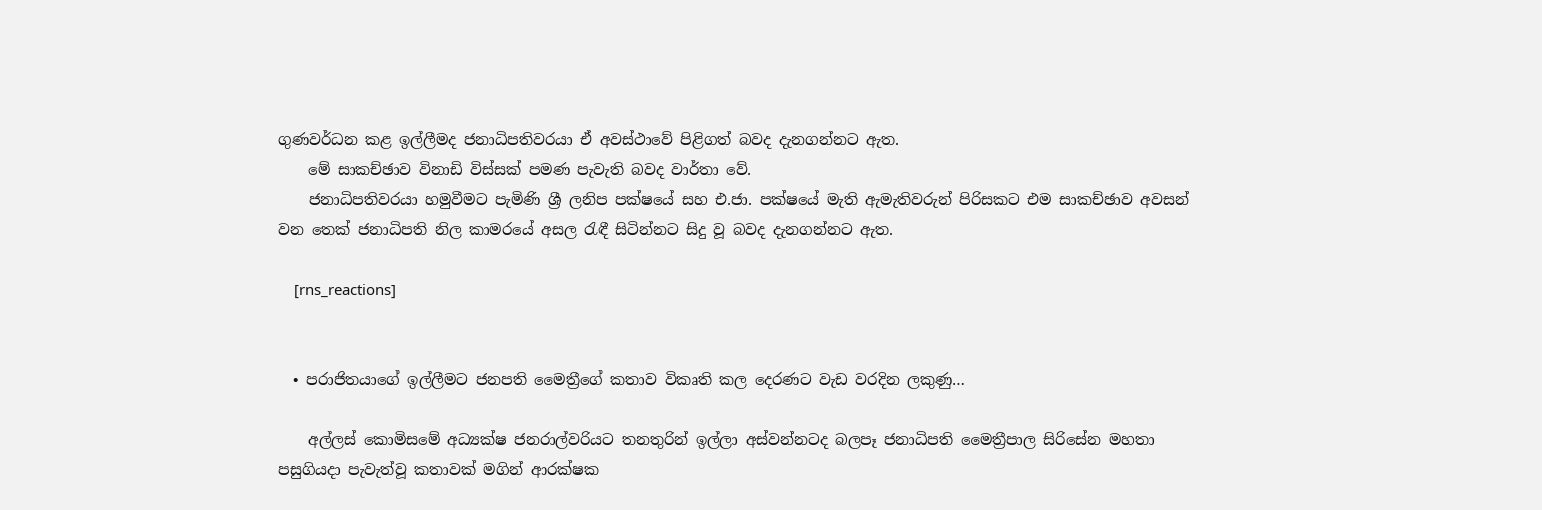ගුණවර්ධන කළ ඉල්ලීමද ජනාධිපතිවරයා ඒ අවස්ථාවේ පිළිගත් බවද දැනගන්නට ඇත.
    මේ සාකච්ඡාව විනාඩි විස්සක් පමණ පැවැති බවද වාර්තා වේ.
    ජනාධිපතිවරයා හමුවීමට පැමිණි ශ්‍රී ලනිප පක්ෂයේ සහ එ.ජා. පක්ෂයේ මැති ඇමැතිවරුන් පිරිසකට එම සාකච්ඡාව අවසන් වන තෙක් ජනාධිපති නිල කාමරයේ අසල රැඳී සිටින්නට සිදු වූ බවද දැනගන්නට ඇත.

    [rns_reactions]


  • පරාජිතයාගේ ඉල්ලීමට ජනපති මෛත්‍රීගේ කතාව විකෘති කල දෙරණට වැඩ වරදින ලකුණු…

    අල්ලස් කොමිසමේ අධ්‍යක්ෂ ජනරාල්වරියට තනතුරින් ඉල්ලා අස්වන්නටද බලපෑ ජනාධිපති මෛත්‍රීපාල සිරිසේන මහතා පසුගියදා පැවැත්වූ කතාවක් මගින් ආරක්ෂක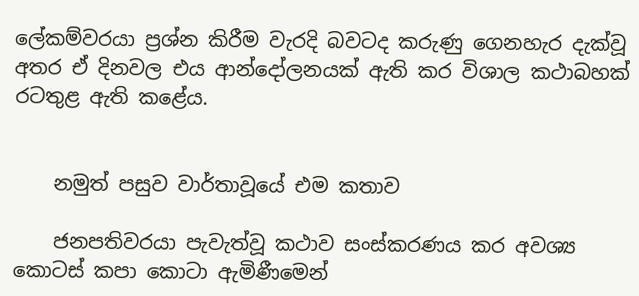ලේකම්වරයා ප්‍රශ්න කිරීම වැරදි බවටද කරුණු ගෙනහැර දැක්වූ අතර ඒ දිනවල එය ආන්දෝලනයක් ඇති කර විශාල කථාබහක් රටතුළ ඇති කළේය.


    නමුත් පසුව වාර්තාවූයේ එම කතාව

    ජනපතිවරයා පැවැත්වූ කථාව සංස්කරණය කර අවශ්‍ය කොටස් කපා කොටා ඇමිණීමෙන්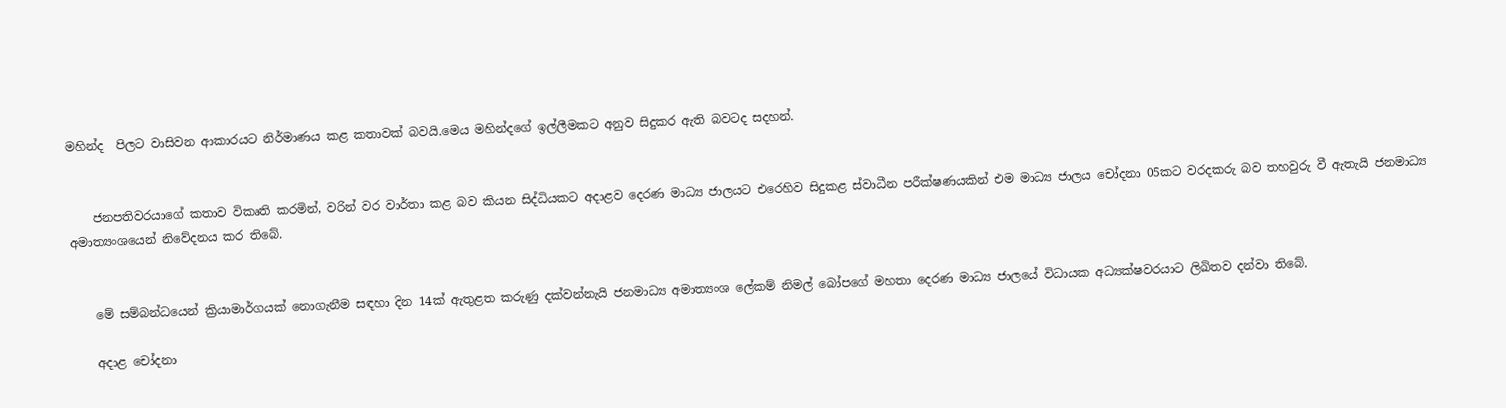මහින්ද  පිලට වාසිවන ආකාරයට නිර්මාණය කළ කතාවක් බවයි.මෙය මහින්දගේ ඉල්ලීමකට අනුව සිදුකර ඇති බවටද සදහන්.


    ජනපතිවරයාගේ කතාව විකෘති කරමින්, වරින් වර වාර්තා කළ බව කියන සිද්ධියකට අදාළව දෙරණ මාධ්‍ය ජාලයට එරෙහිව සිදුකළ ස්වාධීන පරීක්ෂණයකින් එම මාධ්‍ය ජාලය චෝදනා 05කට වරදකරු බව තහවුරු වී ඇතැයි ජනමාධ්‍ය අමාත්‍යංශයෙන් නිවේදනය කර තිබේ.


    මේ සම්බන්ධයෙන් ක්‍රියාමාර්ගයක් නොගැනීම සඳහා දින 14ක් ඇතුළත කරුණු දක්වන්නැයි ජනමාධ්‍ය අමාත්‍යංශ ලේකම් නිමල් බෝපගේ මහතා දෙරණ මාධ්‍ය ජාලයේ විධායක අධ්‍යක්ෂවරයාට ලිඛිතව දන්වා තිබේ.

    අදාළ චෝදනා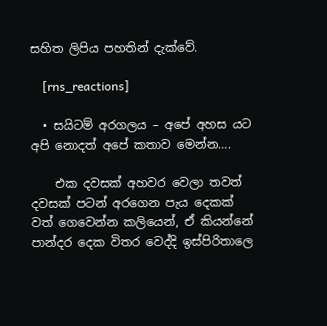සහිත ලිපිය පහතින් දැක්වේ.

    [rns_reactions]

  • සයිටම් අරගලය – අපේ අහස යට අපි නොදත් අපේ කතාව මෙන්න….

    එක දවසක් අහවර වෙලා තවත් දවසක් පටන් අරගෙන පැය දෙකක් වත් ගෙවෙන්න කලියෙන්, ඒ කියන්නේ පාන්දර දෙක විතර වෙද්දි ඉස්පිරිතාලෙ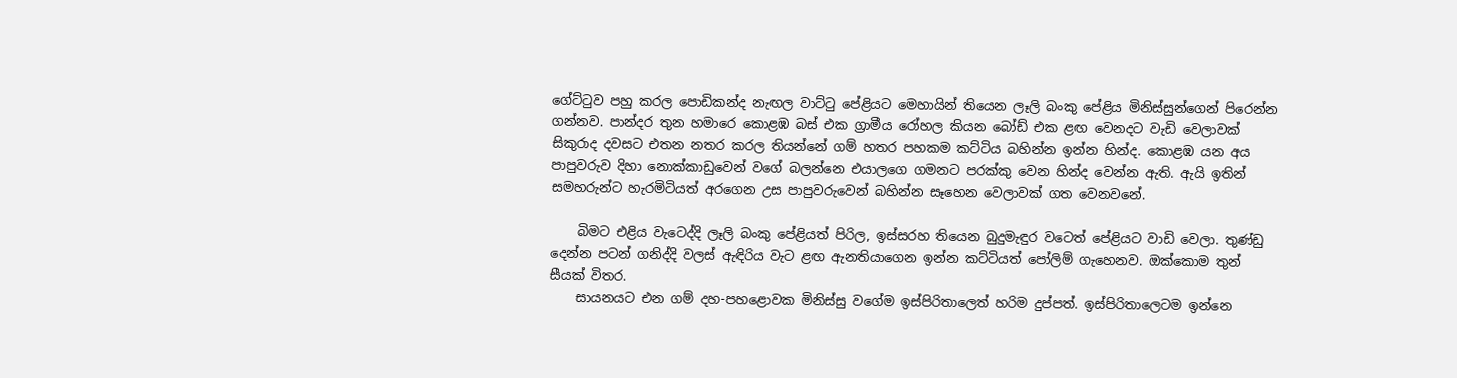ගේට්ටුව පහු කරල පොඩිකන්ද නැඟල වාට්ටු පේළියට මෙහායින් තියෙන ලෑලි බංකු පේළිය මිනිස්සුන්ගෙන් පිරෙන්න ගන්නව. පාන්දර තුන හමාරෙ කොළඹ බස් එක ග්‍රාමීය රෝහල කියන බෝඩ් එක ළඟ වෙනදට වැඩි වෙලාවක් සිකුරාද දවසට එතන නතර කරල තියන්නේ ගම් හතර පහකම කට්ටිය බහින්න ඉන්න හින්ද. කොළඹ යන අය පාපුවරුව දිහා නොක්කාඩුවෙන් වගේ බලන්නෙ එයාලගෙ ගමනට පරක්කු වෙන හින්ද වෙන්න ඇති. ඇයි ඉතින් සමහරුන්ට හැරමිටියත් අරගෙන උස පාපුවරුවෙන් බහින්න සෑහෙන වෙලාවක් ගත වෙනවනේ.

    බිමට එළිය වැටෙද්දි ලෑලි බංකු පේළියත් පිරිල, ඉස්සරහ තියෙන බුදුමැඳුර වටෙත් පේළියට වාඩි වෙලා. තුණ්ඩු දෙන්න පටන් ගනිද්දි වලස් ඇඳිරිය වැට ළඟ ඇනතියාගෙන ඉන්න කට්ටියත් පෝලිම් ගැහෙනව. ඔක්කොම තුන් සීයක් විතර.
    සායනයට එන ගම් දහ-පහළොවක මිනිස්සු වගේම ඉස්පිරිතාලෙත් හරිම දුප්පත්. ඉස්පිරිතාලෙටම ඉන්නෙ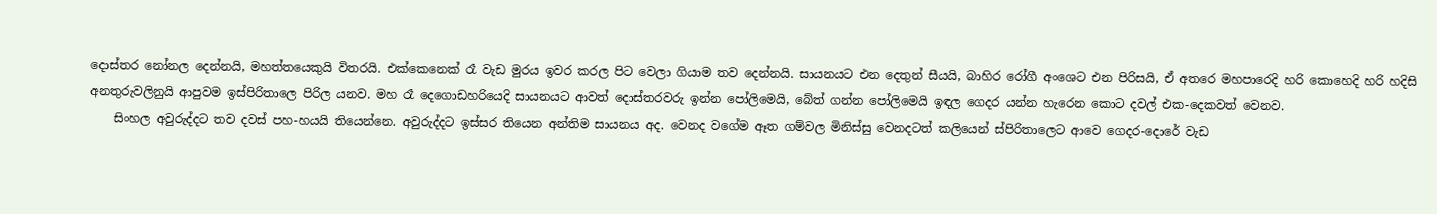දොස්තර නෝනල දෙන්නයි, මහත්තයෙකුයි විතරයි. එක්කෙනෙක් රෑ වැඩ මුරය ඉවර කරල පිට වෙලා ගියාම තව දෙන්නයි. සායනයට එන දෙතුන් සීයයි, බාහිර රෝගී අංශෙට එන පිරිසයි, ඒ අතරෙ මහපාරෙදි හරි කොහෙදි හරි හදිසි අනතුරුවලිනුයි ආපුවම ඉස්පිරිතාලෙ පිරිල යනව. මහ රෑ දෙගොඩහරියෙදි සායනයට ආවත් දොස්තරවරු ඉන්න පෝලිමෙයි, බේත් ගන්න පෝලිමෙයි ඉඳල ගෙදර යන්න හැරෙන කොට දවල් එක-දෙකවත් වෙනව.
    සිංහල අවුරුද්දට තව දවස් පහ-හයයි තියෙන්නෙ. අවුරුද්දට ඉස්සර තියෙන අන්තිම සායනය අද. වෙනද වගේම ඈත ගම්වල මිනිස්සු වෙනදටත් කලියෙන් ස්පිරිතාලෙට ආවෙ ගෙදර-දොරේ වැඩ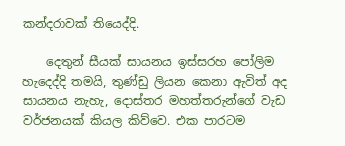කන්දරාවක් තියෙද්දි.

    දෙතුන් සීයක් සායනය ඉස්සරහ පෝලිම හැදෙද්දි තමයි, තුණ්ඩු ලියන කෙනා ඇවිත් අද සායනය නැහැ, දොස්තර මහත්තරුන්ගේ වැඩ වර්ජනයක් කියල කිව්වෙ. එක පාරටම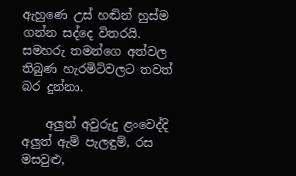ඇහුණෙ උස් හඬින් හුස්ම ගන්න සද්දෙ විතරයි. සමහරු තමන්ගෙ අත්වල තිබුණ හැරමිටිවලට තවත් බර දුන්නා.

    අලුත් අවුරුදු ළංවෙද්දි අලුත් ඇම් පැලඳුම්, රස මසවුළු,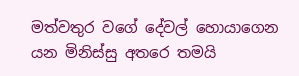මත්වතුර වගේ දේවල් හොයාගෙන යන මිනිස්සු අතරෙ තමයි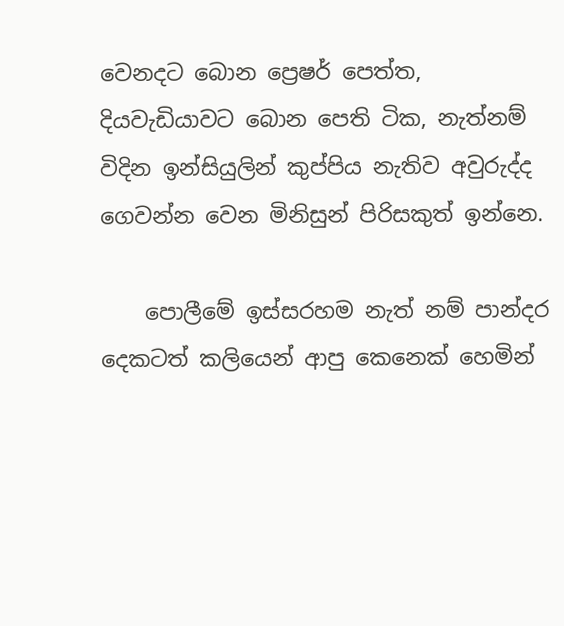වෙනදට බොන ප්‍රෙෂර් පෙත්ත, දියවැඩියාවට බොන පෙති ටික, නැත්නම් විදින ඉන්සියුලින් කුප්පිය නැතිව අවුරුද්ද ගෙවන්න වෙන මිනිසුන් පිරිසකුත් ඉන්නෙ.

    පොලීමේ ඉස්සරහම නැත් නම් පාන්දර දෙකටත් කලියෙන් ආපු කෙනෙක් හෙමින්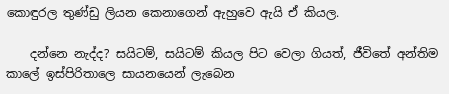කොඳුරල තුණ්ඩු ලියන කෙනාගෙන් ඇහුවෙ ඇයි ඒ කියල.

    දන්නෙ නැද්ද? සයිටම්, සයිටම් කියල පිට වෙලා ගියත්, ජීවිතේ අන්තිම කාලේ ඉස්පිරිතාලෙ සායනයෙන් ලැබෙන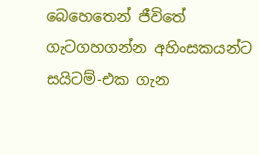බෙහෙතෙන් ජීවිතේ ගැටගහගන්න අහිංසකයන්ට සයිටම්-එක ගැන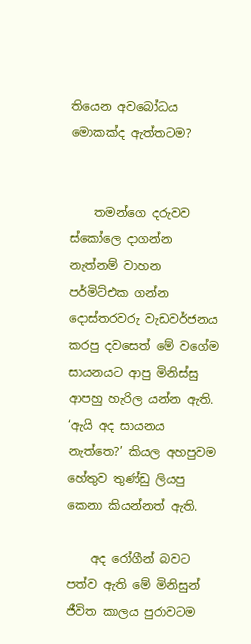තියෙන අවබෝධය මොකක්ද ඇත්තටම?


    තමන්ගෙ දරුවව ස්කෝලෙ දාගන්න නැත්නම් වාහන පර්මිට්එක ගන්න දොස්තරවරු වැඩවර්ජනය කරපු දවසෙත් මේ වගේම සායනයට ආපු මිනිස්සු ආපහු හැරිල යන්න ඇති. ‘ඇයි අද සායනය නැත්තෙ?’ කියල අහපුවම හේතුව තුණ්ඩු ලියපු කෙනා කියන්නත් ඇති.

    අද රෝගීන් බවට පත්ව ඇති මේ මිනිසුන් ජීවිත කාලය පුරාවටම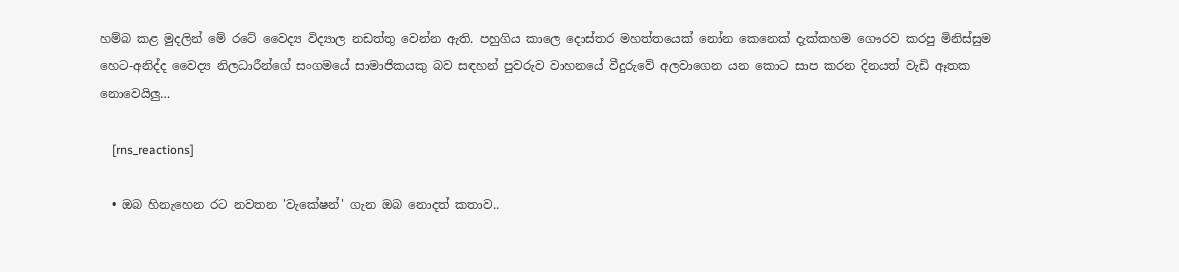හම්බ කළ මුදලින් මේ රටේ වෛද්‍ය විද්‍යාල නඩත්තු වෙන්න ඇති. පහුගිය කාලෙ දොස්තර මහත්තයෙක් නෝන කෙනෙක් දැක්කහම ගෞරව කරපු මිනිස්සුම හෙට-අනිද්ද වෛද්‍ය නිලධාරීන්ගේ සංගමයේ සාමාජිකයකු බව සඳහන් පුවරුව වාහනයේ වීදුරුවේ අලවාගෙන යන කොට සාප කරන දිනයත් වැඩි ඈතක නොවෙයිලු…

    [rns_reactions]

  • ඔබ හිනැහෙන රට නවතන 'වැකේෂන්' ගැන ඔබ නොදත් කතාව..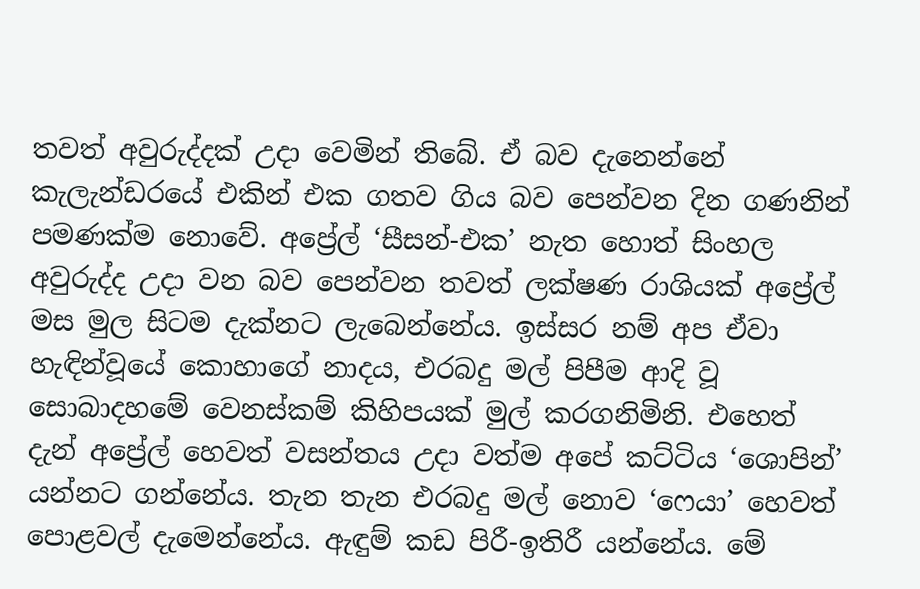තවත් අවුරුද්දක් උදා වෙමින් තිබේ. ඒ බව දැනෙන්නේ කැලැන්ඩරයේ එකින් එක ගතව ගිය බව පෙන්වන දින ගණනින් පමණක්ම නොවේ. අප්‍රේල් ‘සීසන්-එක’ නැත හොත් සිංහල අවුරුද්ද උදා වන බව පෙන්වන තවත් ලක්ෂණ රාශියක් අප්‍රේල් මස මුල සිටම දැක්නට ලැබෙන්නේය. ඉස්සර නම් අප ඒවා හැඳින්වූයේ කොහාගේ නාදය, එරබදු මල් පිපීම ආදි වූ සොබාදහමේ වෙනස්කම් කිහිපයක් මුල් කරගනිමිනි. එහෙත් දැන් අප්‍රේල් හෙවත් වසන්තය උදා වත්ම අපේ කට්ටිය ‘ශොපින්’ යන්නට ගන්නේය. තැන තැන එරබදු මල් නොව ‘ෆෙයා’ හෙවත් පොළවල් දැමෙන්නේය. ඇඳුම් කඩ පිරී-ඉතිරී යන්නේය. මේ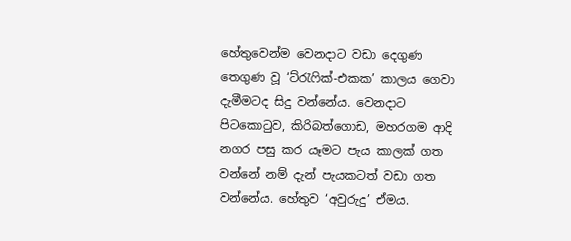හේතුවෙන්ම වෙනදාට වඩා දෙගුණ තෙගුණ වූ ‘ට්රැෆික්-එකක’ කාලය ගෙවා දැමීමටද සිදු වන්නේය. වෙනදාට පිටකොටුව, කිරිබත්ගොඩ, මහරගම ආදි නගර පසු කර යෑමට පැය කාලක් ගත වන්නේ නම් දැන් පැයකටත් වඩා ගත වන්නේය. හේතුව ‘අවුරුදු’ ඒමය.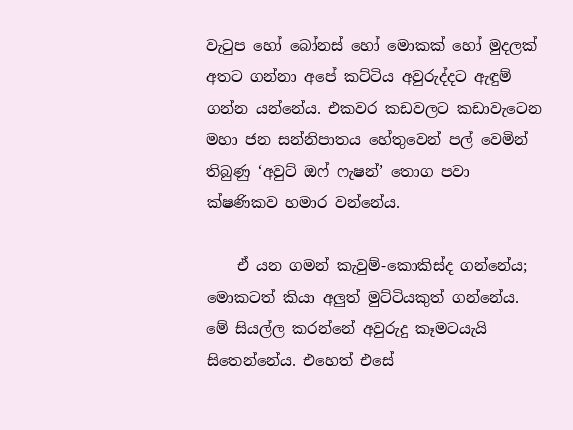වැටුප හෝ බෝනස් හෝ මොකක් හෝ මුදලක් අතට ගන්නා අපේ කට්ටිය අවුරුද්දට ඇඳුම් ගන්න යන්නේය. එකවර කඩවලට කඩාවැටෙන මහා ජන සන්නිපාතය හේතුවෙන් පල් වෙමින් තිබුණු ‘අවුට් ඔෆ් ෆැෂන්’ තොග පවා ක්ෂණිකව හමාර වන්නේය.

    ඒ යන ගමන් කැවුම්-කොකිස්ද ගන්නේය; මොකටත් කියා අලුත් මුට්ටියකුත් ගන්නේය. මේ සියල්ල කරන්නේ අවුරුදු කෑමටයැයි සිතෙන්නේය. එහෙත් එසේ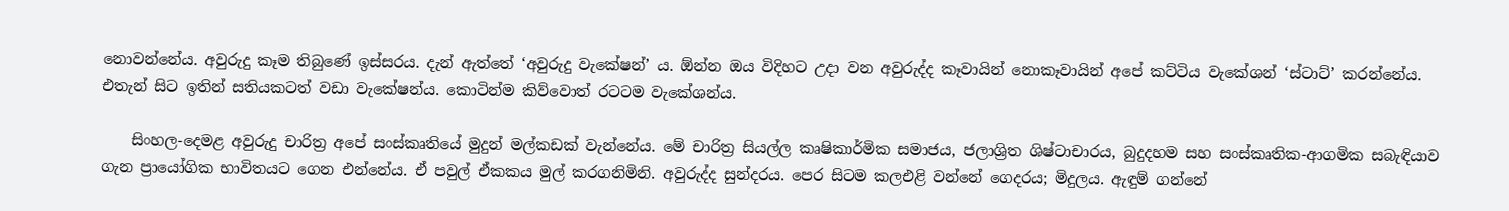නොවන්නේය. අවුරුදු කෑම තිබුණේ ඉස්සරය. දැන් ඇත්තේ ‘අවුරුදු වැකේෂන්’ ය. ඕන්න ඔය විදිහට උදා වන අවුරුද්ද කෑවායින් නොකෑවායින් අපේ කට්ටිය වැකේශන් ‘ස්ටාට්’ කරන්නේය. එතැන් සිට ඉතින් සතියකටත් වඩා වැකේෂන්ය. කොටින්ම කිව්වොත් රටටම වැකේශන්ය.

    සිංහල-දෙමළ අවුරුදු චාරිත්‍ර අපේ සංස්කෘතියේ මුදුන් මල්කඩක් වැන්නේය. මේ චාරිත්‍ර සියල්ල කෘෂිකාර්මික සමාජය, ජලාශ්‍රිත ශිෂ්ටාචාරය, බුදුදහම සහ සංස්කෘතික-ආගමික සබැඳියාව ගැන ප්‍රායෝගික භාවිතයට ගෙන එන්නේය. ඒ පවුල් ඒකකය මුල් කරගනිමිනි. අවුරුද්ද සුන්දරය. පෙර සිටම කලඑළි වන්නේ ගෙදරය; මිදුලය. ඇඳුම් ගන්නේ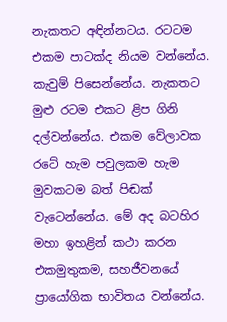නැකතට අඳින්නටය. රටටම එකම පාටක්ද නියම වන්නේය. කැවුම් පිසෙන්නේය. නැකතට මුළු රටම එකට ළිප ගිනි දල්වන්නේය. එකම වේලාවක රටේ හැම පවුලකම හැම මුවකටම බත් පිඬක් වැටෙන්නේය. මේ අද බටහිර මහා ඉහළින් කථා කරන එකමුතුකම, සහජීවනයේ ප්‍රායෝගික භාවිතය වන්නේය.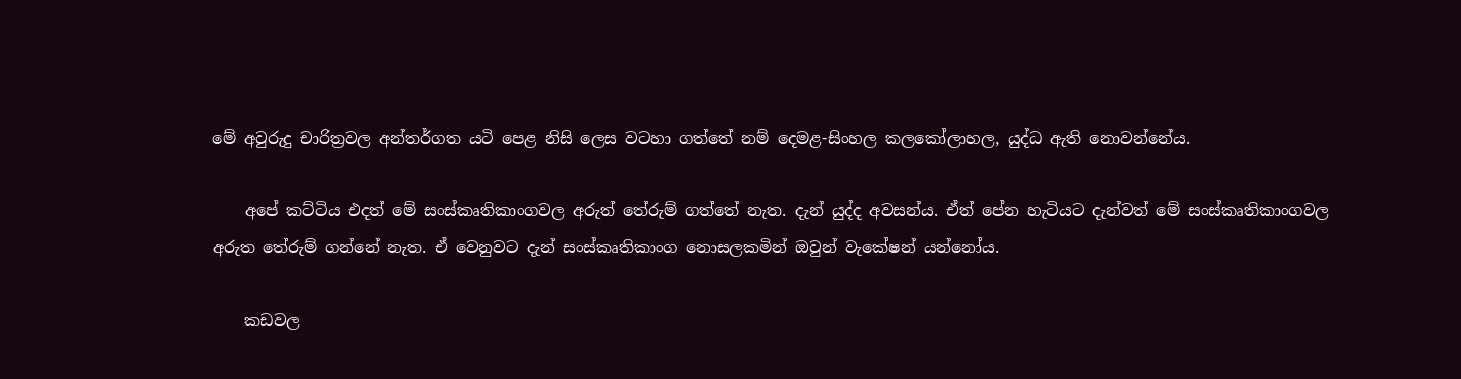මේ අවුරුදු චාරිත්‍රවල අන්තර්ගත යටි පෙළ නිසි ලෙස වටහා ගත්තේ නම් දෙමළ-සිංහල කලකෝලාහල, යුද්ධ ඇති නොවන්නේය.

    අපේ කට්ටිය එදත් මේ සංස්කෘතිකාංගවල අරුත් තේරුම් ගත්තේ නැත. දැන් යුද්ද අවසන්ය. ඒත් පේන හැටියට දැන්වත් මේ සංස්කෘතිකාංගවල අරුත තේරුම් ගන්නේ නැත. ඒ වෙනුවට දැන් සංස්කෘතිකාංග නෙ‍ාසලකමින් ඔවුන් වැකේෂන් යන්නෝය.

    කඩවල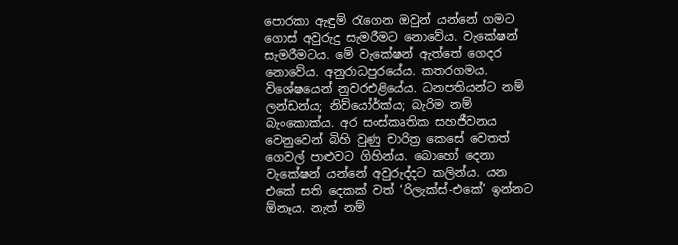පොරකා ඇඳුම් රැගෙන ඔවුන් යන්නේ ගමට ගොස් අවුරුදු සැමරීමට නොවේය. වැකේෂන් සැමරීමටය. මේ වැකේෂන් ඇත්තේ ගෙදර නොවේය. අනුරාධපුරයේය. කතරගමය. විශේෂයෙන් නුවරඑළියේය. ධනපතියන්ට නම් ලන්ඩන්ය; නිව්යෝර්ක්ය; බැරිම නම් බැංකොක්ය. අර සංස්කෘතික සහජීවනය වෙනුවෙන් බිහි වුණු චාරිත්‍ර කෙසේ වෙතත් ගෙවල් පාළුවට ගිහින්ය. බොහෝ දෙනා වැකේෂන් යන්නේ අවුරුද්දට කලින්ය. යන එකේ සති දෙකක් වත් ‘රිලැක්ස්-එකේ’ ඉන්නට ඕනෑය. නැත් නම්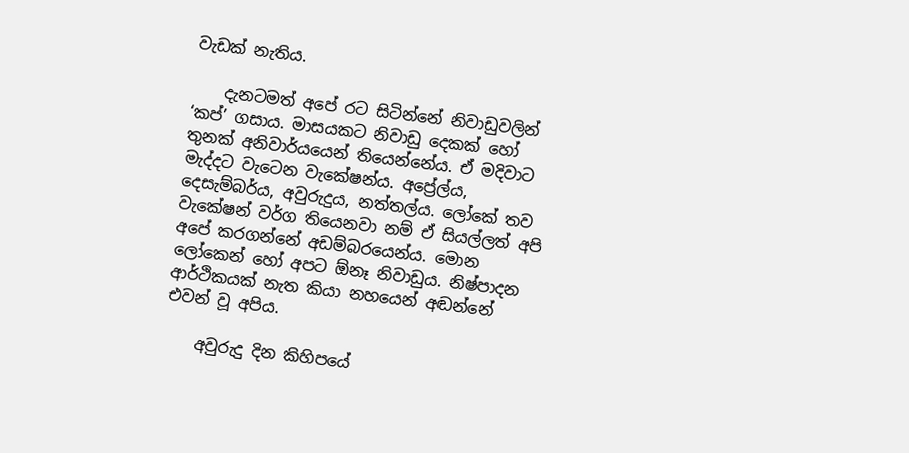වැඩක් නැතිය.

    දැනටමත් අපේ රට සිටින්නේ නිවාඩුවලින් ‘කප්’ ගසාය. මාසයකට නිවාඩු දෙකක් හෝ තුනක් අනිවාර්යයෙන් තියෙන්නේය. ඒ මදිවාට මැද්දට වැටෙන වැකේෂන්ය. අප්‍රේල්ය, දෙසැම්බර්ය, අවුරුදුය, නත්තල්ය. ලෝකේ තව වැකේෂන් වර්ග තියෙනවා නම් ඒ සියල්ලත් අපි අපේ කරගන්නේ අඩම්බරයෙන්ය. මොන ලෝකෙන් හෝ අපට ඕනෑ නිවාඩුය. නිෂ්පාදන ආර්ථිකයක් නැත කියා නහයෙන් අඬන්නේ එවන් වූ අපිය.

    අවුරුදු දින කිහිපයේ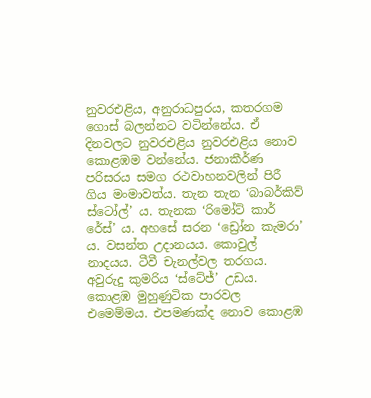නුවරඑළිය, අනුරාධපුරය, කතරගම ගොස් බලන්නට වටින්නේය. ඒ දිනවලට නුවරඑළිය නුවරඑළිය නොව කොළඹම වන්නේය‍. ජනාකීර්ණ පරිසරය සමග රථවාහනවලින් පිරී ගිය මංමාවත්ය. තැන තැන ‘බාබර්කිව් ස්ටෝල්’ ය. තැනක ‘රිමෝට් කාර් රේස්’ ය. අහසේ සරන ‘ඩ්‍රෝන කැමරා’ ය. වසන්ත උදානයය. කොවුල් නාදයය. ටීවී චැනල්වල තරගය. අවුරුදු කුමරිය ‘ස්ටේජ්’ උඩය. කොළඹ මුහුණුටික පාරවල එමෙම්මය. එපමණක්ද නොව කොළඹ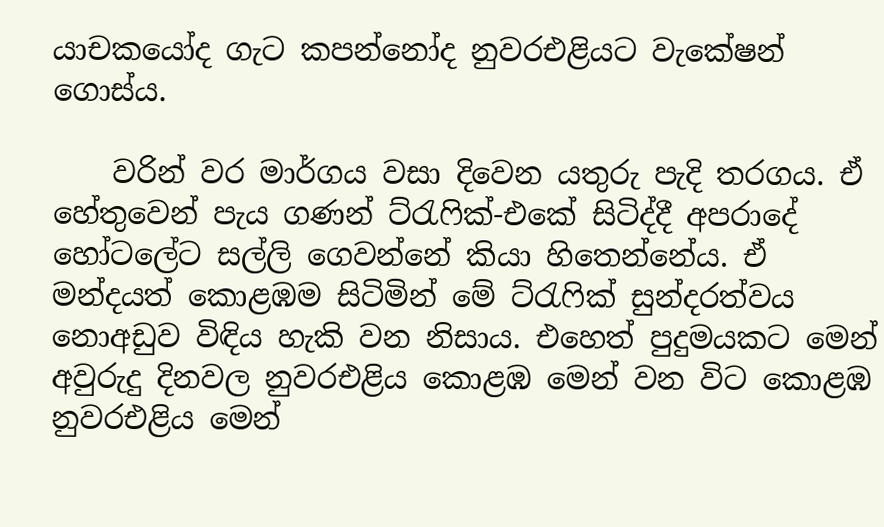යාචකයෝද ගැට කපන්නෝද නුවරඑළියට වැකේෂන් ගොස්ය.

    වරින් වර මාර්ගය වසා දිවෙන යතුරු පැදි තරගය. ඒ හේතුවෙන් පැය ගණන් ට්රැෆික්-එකේ සිටිද්දී අපරාදේ හෝටලේට සල්ලි ගෙවන්නේ කියා හිතෙන්නේය. ඒ මන්දයත් කොළඹම සිටිමින් මේ ට්රැෆික් සුන්දරත්වය නොඅඩුව විඳිය හැකි වන නිසාය. එහෙත් පුදුමයකට මෙන් අවුරුදු දිනවල නුවරඑළිය ක‍ොළඹ මෙන් වන විට කොළඹ නුවරඑළිය මෙන්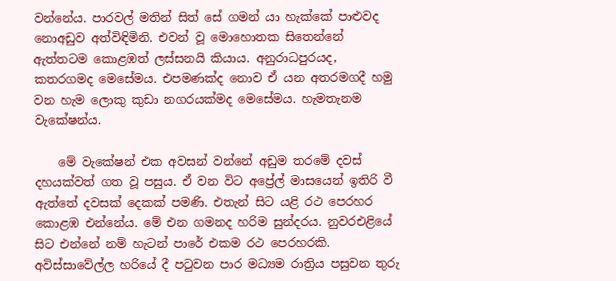වන්නේය. පාරවල් මතින් සිත් සේ ගමන් යා හැක්කේ පාළුවද නොඅඩුව අත්විඳිමිනි. එවන් වූ මොහ‍ොතක සිතෙන්නේ ඇත්තටම කොළඹත් ලස්සනයි කියාය. අනුරාධපුරයද‍, කතරගමද මෙසේමය. එපමණක්ද නොව ඒ යන අතරමගදී හමු වන හැම ලොකු කුඩා නගරයක්මද මෙසේමය. හැමතැනම වැකේෂන්ය.

    මේ වැකේෂන් එක අවසන් වන්නේ අඩුම තරමේ දවස් දහයක්වත් ගත වූ පසුය. ඒ වන විට අප්‍රේල් මාසයෙන් ඉතිරි වී ඇත්තේ දවසක් දෙකක් පමණි. එතැන් සිට යළි රථ පෙරහර කොළඹ එන්නේය. මේ එන ගමනද හරිම සුන්දරය. නුවරඑළියේ සිට එන්නේ නම් හැටන් පාරේ එකම රථ පෙරහරකි. අවිස්සාවේල්ල හරියේ දී පටුවන පාර මධ්‍යම රාත්‍රිය පසුවන තුරු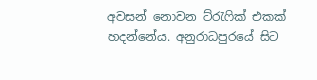අවසන් නොවන ට්රැෆික් එකක් හදන්නේය. අනුරාධපුරයේ සිට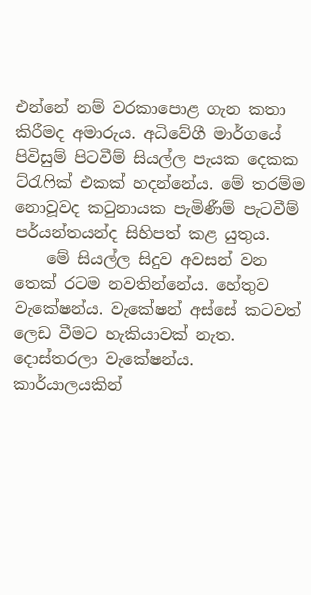එන්නේ නම් වරකාපොළ ගැන කතා කිරීමද අමාරුය. අධිවේගී මාර්ගයේ පිවිසුම් පිටවීම් සියල්ල පැයක දෙකක ට්රැෆික් එකක් හදන්නේය. මේ තරම්ම නොවූවද කටුනායක පැමිණීම් පැටවීම් පර්යන්තයන්ද සිහිපත් කළ යුතුය.
    මේ සියල්ල සිදුව අවසන් වන තෙක් රටම නවතින්නේය. හේතුව වැකේෂන්ය. වැකේෂන් අස්සේ කටවත් ලෙඩ වීමට හැකියාවක් නැත. දොස්තරලා වැකේෂන්ය. කාර්යාලයකින්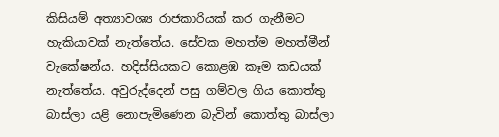කිසියම් අත්‍යාවශ්‍ය රාජකාරියක් කර ගැනීමට හැකියාවක් නැත්තේය. සේවක මහත්ම මහත්මීන් වැකේෂන්ය. හදිස්සියකට කොළඹ කෑම කඩයක් නැත්තේය. අවුරුද්දෙන් පසු ගම්වල ගිය කොත්තු බාස්ලා යළි නොපැමිණෙන බැවින් කොත්තු බාස්ලා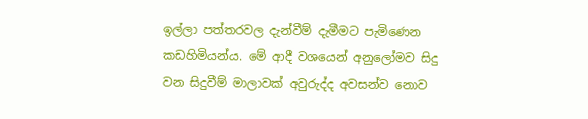ඉල්ලා පත්තරවල දැන්වීම් දැමීමට පැමිණෙන කඩහිමියන්ය. මේ ආදී වශයෙන් අනුලෝමව සිදු වන සිදුවීම් මාලාවක් අවුරුද්ද අවසන්ව නොව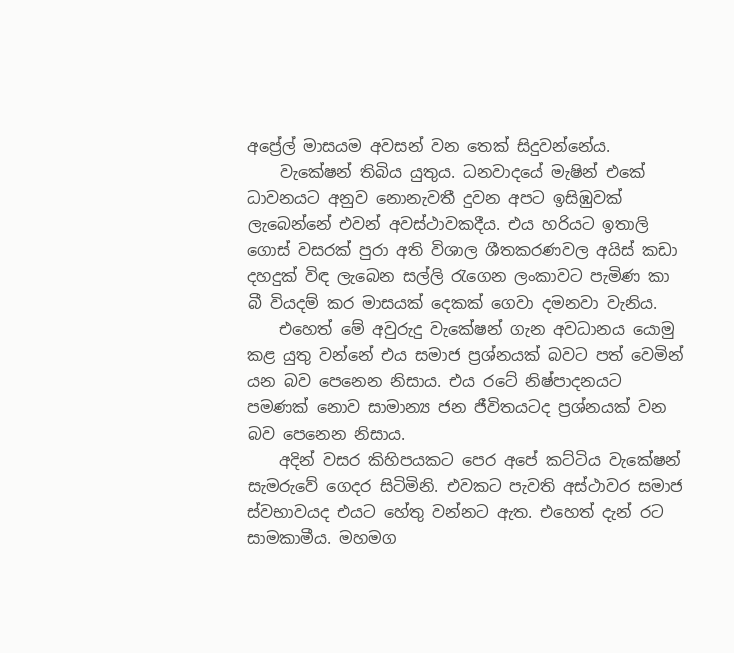අප්‍රේල් මාසයම අවසන් වන තෙක් සිදුවන්නේය.
    වැකේෂන් තිබිය යුතුය. ධනවාදයේ මැෂින් එකේ ධාවනයට අනුව නොනැවතී දුවන අපට ඉසිඹුවක් ලැබෙන්නේ එවන් අවස්ථාවකදීය. එය හරියට ඉතාලි ගොස් වසරක් පුරා අති විශාල ශීතකරණවල අයිස් කඩා දහදුක් විඳ ලැබෙන සල්ලි රැගෙන ලංකාවට පැමිණ කා බී වියදම් කර මාසයක් දෙකක් ගෙවා දමනවා වැනිය.
    එහෙත් මේ අවුරුදු වැකේෂන් ගැන අවධානය යොමු කළ යුතු වන්නේ එය සමාජ ප්‍රශ්නයක් බවට පත් වෙමින් යන බව පෙනෙන නිසාය. එය රටේ නිෂ්පාදනයට පමණක් නොව සාමාන්‍ය ජන ජීවිතයටද ප්‍රශ්නයක් වන බව පෙනෙන නිසාය.
    අදින් වසර කිහිපයකට පෙර අපේ කට්ටිය වැකේෂන් සැමරුවේ ගෙදර සිටිමිනි. එවකට පැවති අස්ථාවර සමාජ ස්වභාවයද එයට හේතු වන්නට ඇත. එහෙත් දැන් රට සාමකාමීය. මහමග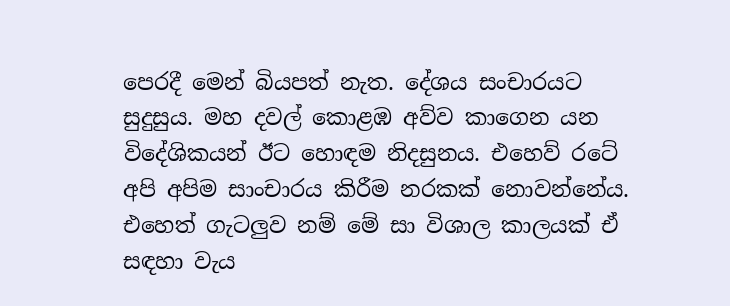පෙරදී මෙන් බියපත් නැත. දේශය සංචාරයට සුදුසුය. මහ දවල් කොළඹ අව්ව කාගෙන යන විදේශිකයන් ඊට හොඳම නිදසුනය. එහෙව් රටේ අපි අපිම සාංචාරය කිරීම නරකක් නොවන්නේය. එහෙත් ගැටලුව නම් මේ සා විශාල කාලයක් ඒ සඳහා වැය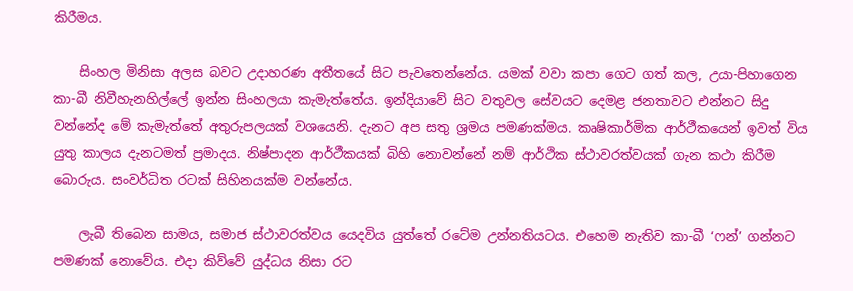කිරීමය.

    සිංහල මිනිසා අලස බවට උදාහරණ අතීතයේ සිට පැවතෙන්නේය. යමක් වවා කපා ගෙට ගත් කල, උයා-පිහාගෙන කා-බී නිවීහැනහිල්ලේ ඉන්න සිංහලයා කැමැත්තේය. ඉන්දියාවේ සිට වතුවල සේවයට දෙමළ ජනතාවට එන්නට සිදු වන්නේද මේ කැමැත්තේ අතුරුපලයක් වශයෙනි. දැනට අප සතු ශ්‍රමය පමණක්මය. කෘෂිකාර්මික ආර්ථීකයෙන් ඉවත් විය යුතු කාලය දැනටමත් ප්‍රමාදය. නිෂ්පාදන ආර්ථීකයක් බිහි නොවන්නේ නම් ආර්ථික ස්ථාවරත්වයක් ගැන කථා කිරීම බොරුය. සංවර්ධිත රටක් සිහිනයක්ම වන්නේය.

    ලැබී තිබෙන සාමය‍, සමාජ ස්ථාවරත්වය යෙදවිය යුත්තේ රටේම උන්නතියටය. එහෙම නැතිව කා-බී ‘ෆන්’ ගන්නට පමණක් නොවේය. එදා කිව්වේ යුද්ධය නිසා රට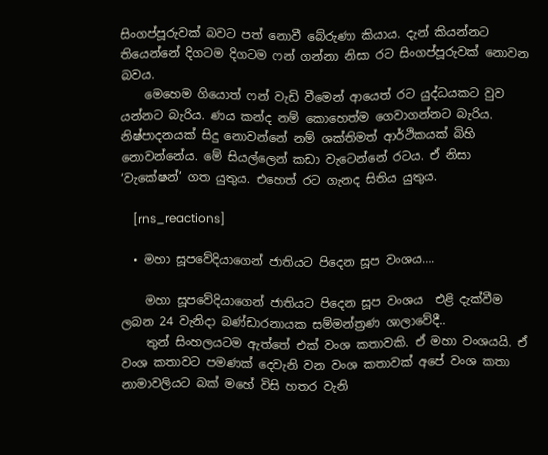සිංගප්පූරුවක් බවට පත් නොවී බේරුණා කියාය. දැන් කියන්නට තියෙන්නේ දිගටම දිගටම ෆන් ගන්නා නිසා රට සිංගප්පූරුවක් නොවන බවය.
    මෙහෙම ගියොත් ෆන් වැඩි වීමෙන් ආයෙත් රට යුද්ධයකට වුව යන්නට බැරිය. ණය කන්ද නම් කොහෙත්ම ගෙවාගන්නට බැරිය. නිෂ්පාදනයක් සිදු නොවන්නේ නම් ශක්තිමත් ආර්ථිකයක් බිහි නොවන්නේය. මේ සියල්ලෙන් කඩා වැටෙන්නේ රටය. ඒ නිසා ‘වැකේෂන්’ ගත යුතුය. එහෙත් රට ගැනද සිතිය යුතුය.

    [rns_reactions]

  • මහා සූපවේදියාගෙන් ජාතියට පිදෙන සූප වංශය….

    මහා සූපවේදියාගෙන් ජාතියට පිදෙන සූප වංශය  එළි දැක්වීම ලබන 24 වැනිදා බණ්ඩාරනායක සම්මන්ත්‍රණ ශාලාවේදී..
    තුන් සිංහලයටම ඇත්තේ එක් වංශ කතාවකි. ඒ මහා වංශයයි. ඒ වංශ කතාවට පමණක් දෙවැනි වන වංශ කතාවක් අපේ වංශ කතා නාමාවලියට බක් මහේ විසි හතර වැනි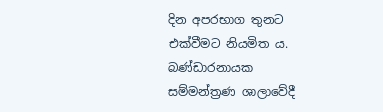දින අපරභාග තුනට එක්වීමට නියමිත ය. බණ්ඩාරනායක සම්මන්ත්‍රණ ශාලා‍වේදී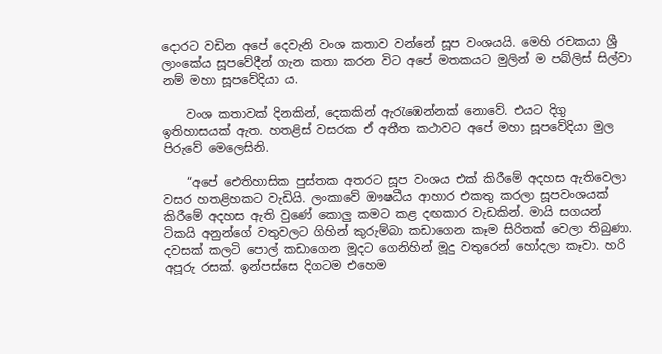දොරට වඩින අපේ දෙවැනි වංශ කතාව වන්නේ සූප වංශයයි. මෙහි රචකයා ශ්‍රී ලාංකේය සූපවේදීන් ගැන කතා කරන විට අපේ මතකයට මුලින් ම පබ්ලිස් සිල්වා නම් මහා සූපවේදියා ය.

    වංශ කතා‍වක් දිනකින්, දෙකකින් ඇරැඹෙන්නක් නොවේ. එයට දිගු ඉතිහාසයක් ඇත. හතළිස් වසරක ඒ අතීත කථාවට අපේ මහා සූපවේදියා මුල පිරුවේ මෙලෙසිනි.

    “අපේ ඓතිහාසික පුස්තක අතරට සූප වංශය එක් කිරීමේ අදහස ඇතිවෙලා වසර හතළිහකට වැඩියි. ලංකාවේ ඖෂධීය ආහාර එකතු කරලා සූපවංශයක් කිරීමේ අදහස ඇති වුණේ කොලු කමට කළ දඟකාර වැඩකින්. මායි සගයන් ටිකයි අනුන්ගේ වතුවලට ගිහින් කුරුම්බා කඩාගෙන කෑම සිරිතක් වෙලා තිබුණා. දවසක් කලටි පොල් කඩාගෙන මූදට ගෙනිහින් මූදු වතුරෙන් හෝදලා කෑවා. හරි අපූරු රසක්. ඉන්පස්සෙ දිගටම එහෙම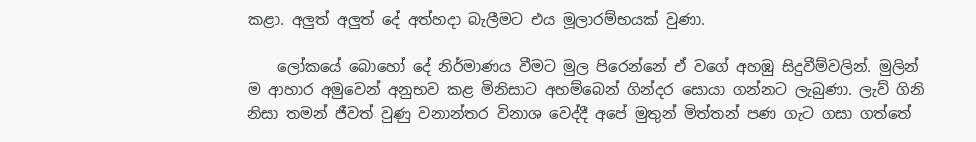කළා. අලුත් අලුත් දේ අත්හදා බැලීමට එය මූලාරම්භයක් වුණා.

    ලෝකයේ බොහෝ දේ නිර්මාණය වීමට මුල පිරෙන්නේ ඒ වගේ අහඹු සිදුවීම්වලින්. මුලින් ම ආහාර අමුවෙන් අනුභව කළ මිනිසාට අහම්බෙන් ගින්දර සොයා ගන්නට ලැබුණා. ලැව් ගිනි නිසා තමන් ජීවත් වුණු වනාන්තර විනාශ වෙද්දී අපේ මුතුන් මිත්තන් පණ ගැට ගසා ගත්තේ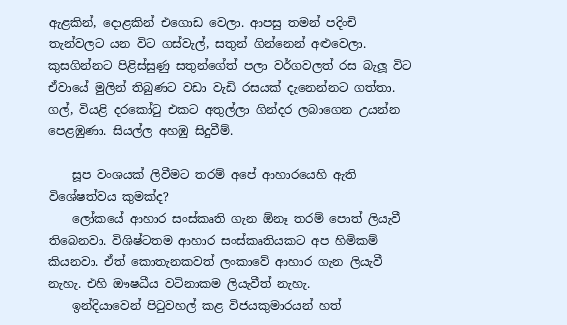ඇළකින්, දොළකින් එගොඩ වෙලා. ආපසු තමන් පදිංචි තැන්වලට යන විට ගස්වැල්, සතුන් ගින්නෙන් අළුවෙලා. කුසගින්නට පිළිස්සුණු සතුන්ගේත් පලා වර්ගවලත් රස බැලූ විට ඒවායේ මුලින් තිබුණට වඩා වැඩි රසයක් දැනෙන්නට ගත්තා. ගල්, වියළි දරකෝටු එකට අතුල්ලා ගින්දර ලබාගෙන උයන්න පෙළඹුණා. සියල්ල අහඹු සිදුවීම්.

    සූප වංශයක් ලිවීමට තරම් අපේ ආහාරයෙහි ඇති විශේෂත්වය කුමක්ද?
    ලෝකයේ ආහාර සංස්කෘති ගැන ඕනෑ තරම් පොත් ලියැවී තිබෙනවා. විශිෂ්ටතම ආහාර සංස්කෘතියකට අප හිමිකම් කියනවා. ඒත් කොතැනකවත් ලංකාවේ ආහාර ගැන ලියැවී නැහැ. එහි ඖෂධීය වටිනාකම ලියැවීත් නැහැ.
    ඉන්දියාවෙන් පිටුවහල් කළ විජයකුමාරයන් හත්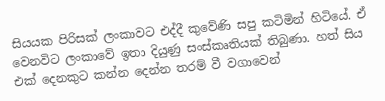සියයක පිරිසක් ලංකාවට එද්දී කුවේණි සපු කටිමින් හිටියේ. ඒ වෙනවිට ලංකාවේ ඉතා දියුණු සංස්කෘතියක් තිබුණා‍. හත් සිය එක් දෙනකුට කන්න දෙන්න තරම් වී වගාවෙන්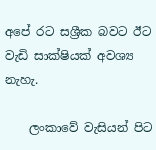අපේ රට සශ්‍රීක බවට ඊට වැඩි සාක්ෂියක් අවශ්‍ය නැහැ.

    ලංකාවේ වැසියන් පිට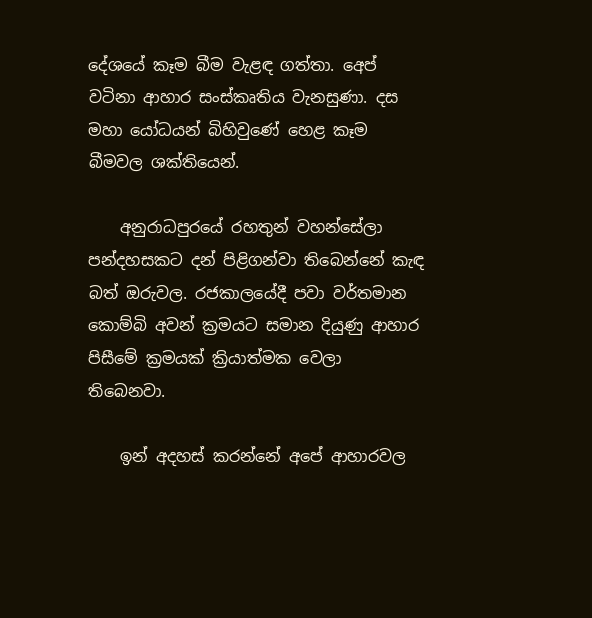දේශයේ කෑම බීම වැළඳ ගත්තා. අ‍ෙප් වටිනා ආහාර සංස්කෘතිය වැනසුණා. දස මහා යෝධයන් බිහිවුණේ හෙළ කෑම බීමවල ශක්තියෙන්.

    අනුරාධපුරයේ රහතුන් වහන්සේලා පන්දහසකට දන් පිළිගන්වා තිබෙන්නේ කැඳ බත් ඔරුවල. රජකාලයේදී පවා වර්තමාන කොම්බි අවන් ක්‍රමයට සමාන දියුණු ආහාර පිසීමේ ක්‍රමයක් ක්‍රියාත්මක වෙලා තිබෙනවා.

    ඉන් අදහස් කරන්නේ අපේ ආහාරවල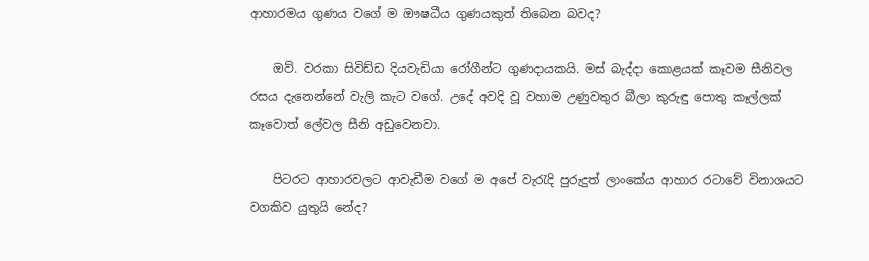ආහාරමය ගුණය වගේ ම ඖෂධීය ගුණයකුත් තිබෙන බවද?

    ඔව්. වරකා සිවිඩ්ඩ දියවැඩියා රෝගීන්ට ගුණදායකයි. මස් බැද්දා කොළයක් කෑවම සීනිවල රසය දැනෙන්නේ වැලි කැට වගේ‍. උදේ අවදි වූ වහාම උණුවතුර බීලා කුරුඳු පොතු කෑල්ලක් කෑවොත් ලේවල සීනි අඩුවෙනවා.

    පිටරට ආහාරවලට ආවැඩීම වගේ ම අපේ වැරැදි පුරුදුත් ලාංකේය ආහාර රටාවේ විනාශයට වගකිව යුතුයි නේද?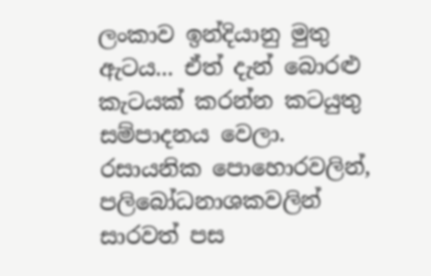ලංකාව ඉන්දියානු මුතු ඇටය... ඒත් දැන් බොරළු කැටයක් කරන්න කටයුතු සම්පාදනය වෙලා. රසායනික පොහොරවලින්, පලිබෝධනාශකවලින් සාරවත් පස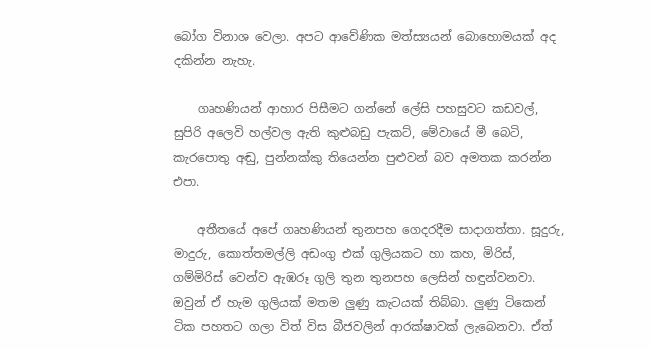බෝග විනාශ වෙලා. අපට ආවේණික මත්ස්‍යයන් බොහොමයක් අද දකින්න නැහැ.

    ගෘහණියන් ආහාර පිසීමට ගන්නේ ලේසි පහසුවට කඩවල්, සුපිරි අලෙවි හල්වල ඇති කුළුබඩු පැකට්, මේවායේ මී බෙටි, කැරපොතු අඬු, පුන්නක්කු තියෙන්න පුළුවන් බව අමතක කරන්න එපා.

    අතීතයේ අපේ ගෘහණියන් තුනපහ ගෙදරදීම සාදාගත්තා. සූදුරු, මාදුරු, කොත්තමල්ලි අඩංගු එක් ගුලියකට හා කහ, මිරිස්, ගම්මිරිස් වෙන්ව ඇඹරූ ගුලි තුන තුනපහ ලෙසින් හඳුන්වනවා. ඔවුන් ඒ හැම ගුලියක් මතම ලුණු කැටයක් තිබ්බා. ලුණු ටිකෙන් ටික පහතට ගලා විත් විස බීජවලින් ආරක්ෂාවක් ලැබෙනවා. ඒත්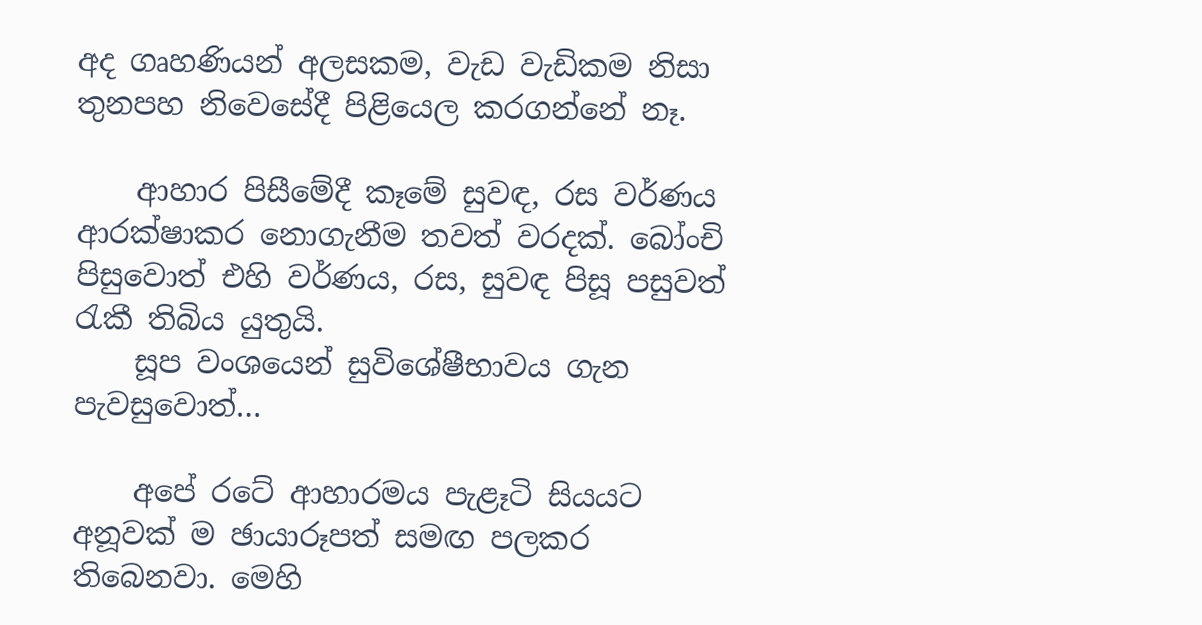අද ගෘහණියන් අලසකම, වැඩ වැඩිකම නිසා තුනපහ නිවෙසේදී පිළියෙල කරගන්නේ නෑ.

    ආහාර පිසීමේදී කෑමේ සුවඳ, රස වර්ණය ආරක්ෂාකර නොගැනීම තවත් වරදක්. බෝංචි පිසුවොත් එහි වර්ණය, රස, සුවඳ පිසූ පසුවත් රැකී තිබිය යුතුයි.
    සූප වංශයෙන් සුවිශේෂීභාවය ගැන පැවසුවොත්…

    අපේ රටේ ආහාරමය පැළෑටි සියයට අනූවක් ම ඡායාරූපත් සමඟ පලකර තිබෙනවා. මෙහි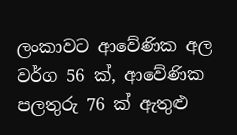ලංකාවට ආවේණික අල වර්ග 56 ක්, ආවේණික පලතුරු 76 ක් ඇතුළු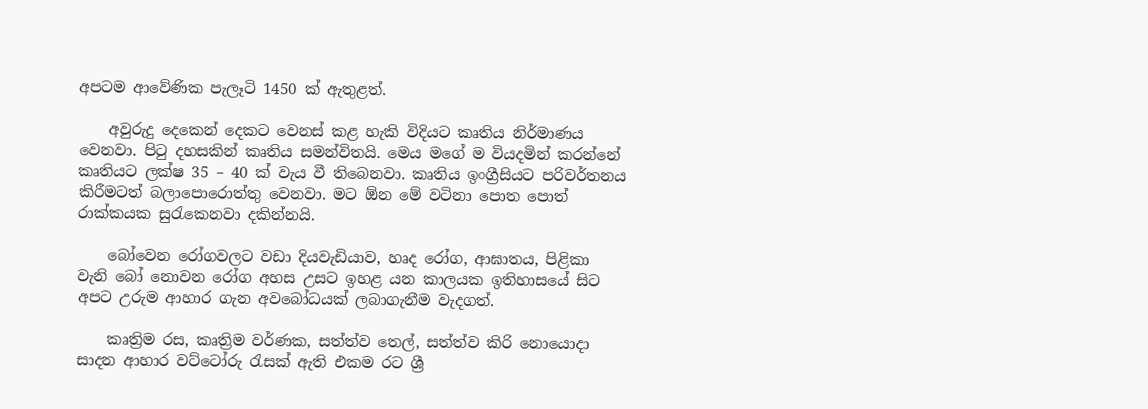අපටම ආවේණික පැලෑටි 1450 ක් ඇතුළත්.

    අවුරුදු දෙකෙන් දෙකට වෙනස් කළ හැකි විදියට කෘතිය නිර්මාණය වෙනවා. පිටු දහසකින් කෘතිය සමන්විතයි. මෙය මගේ ම වියදමින් කරන්නේ කෘතියට ලක්ෂ 35 – 40 ක් වැය වී තිබෙනවා. කෘතිය ඉංග්‍රීසියට පරිවර්තනය කිරීමටත් බලාපොරොත්තු වෙනවා. මට ඕන මේ වටිනා පොත පොත් රාක්කයක සුරැකෙනවා දකින්නයි.

    බෝවෙන රෝගවලට වඩා දියවැඩියාව, හෘද රෝග, ආඝාතය, පිළිකා වැනි බෝ නොවන රෝග අහස උසට ඉහළ යන කාලයක ඉතිහාසයේ සිට අපට උරුම ආහාර ගැන අවබෝධයක් ලබාගැනීම වැදගත්.

    කෘත්‍රිම රස, කෘත්‍රිම වර්ණක, සත්ත්ව තෙල්, සත්ත්ව කිරි නොයොදා සාදන ආහාර වට්ටෝරු රැසක් ඇති එකම රට ශ්‍රී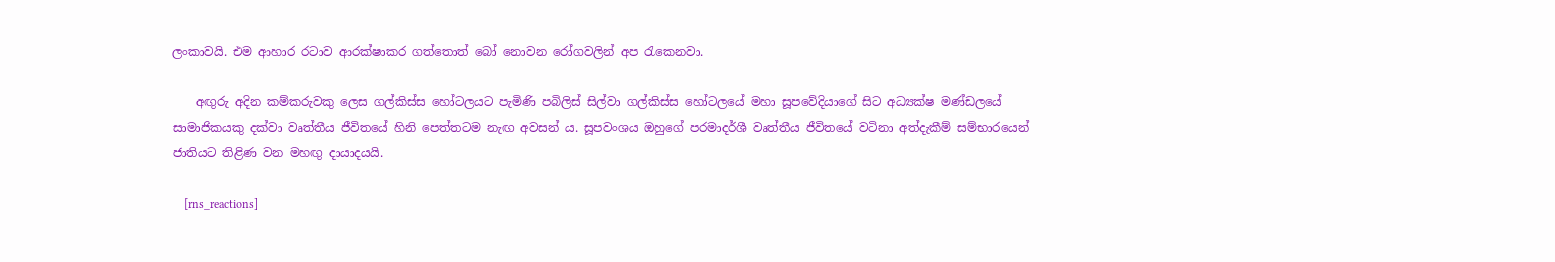ලංකාවයි. එම ආහාර රටාව ආරක්ෂාකර ගත්තොත් බෝ නොවන රෝගවලින් අප රැකෙනවා.

    අඟුරු අදින කම්කරුවකු ලෙස ගල්කිස්ස හෝටලයට පැමිණි පබිලිස් සිල්වා ගල්කිස්ස හෝටලයේ මහා සූපවේදියාගේ සිට අධ්‍යක්ෂ මණ්ඩලයේ සාමාජිකයකු දක්වා වෘත්තීය ජීවිතයේ හිනි පෙත්තටම නැඟ අවසන් ය. සූපවංශය ඔහුගේ පරමාදර්ශී වෘත්තීය ජීවිතයේ වටිනා අත්දැකීම් සම්භාරයෙන් ජාතියට තිළිණ වන මහඟු දායාදයයි.

    [rns_reactions]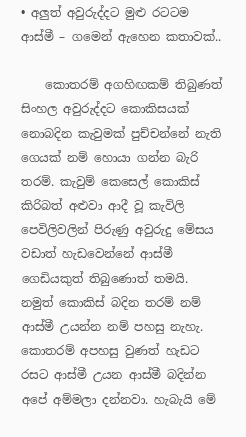• අලුත් අවුරුද්දට මුළු රටටම ආස්මී – ගමෙන් ඇහෙන කතාවක්..

    කොතරම් අගහිඟකම් තිබුණත් සිංහල අවුරුද්දට කොකිසයක් නොබදින කැවුමක් පුච්චන්නේ නැති ගෙයක් නම් හොයා ගන්න බැරි තරම්. කැවුම් කෙසෙල් කොකිස් කිරිබත් අළුවා ආදී වූ කැවිලි පෙවිලිවලින් පිරුණු අවුරුදු මේසය වඩාත් හැඩවෙන්නේ ආස්මී ගෙඩියකුත් තිබුණොත් තමයි. නමුත් කොකිස් බදින තරම් නම් ආස්මී උයන්න නම් පහසු නැහැ. කොතරම් අපහසු වුණත් හැඩට රසට ආස්මී උයන ආස්මී බදින්න අපේ අම්මලා දන්නවා. හැබැයි මේ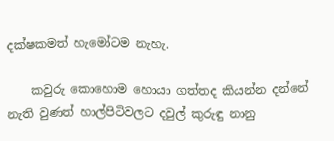දක්ෂකමත් හැමෝටම නැහැ.

    කවුරු කොහොම හොයා ගත්තද කියන්න දන්නේ නැති වුණත් හාල්පිටිවලට දවුල් කුරුඳු නානු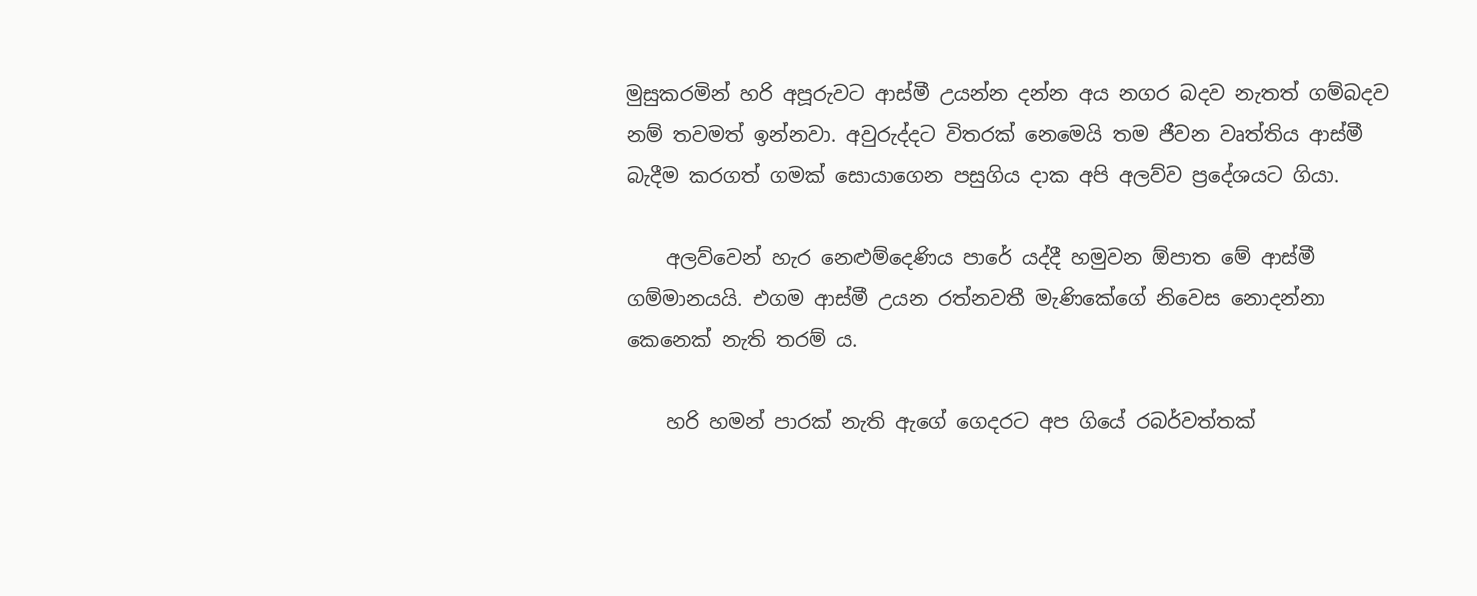මුසුකරමින් හරි අපූරුවට ආස්මී උයන්න දන්න අය නගර බදව නැතත් ගම්බදව නම් තවමත් ඉන්නවා. අවුරුද්දට විතරක් නෙමෙයි තම ජීවන වෘත්තිය ආස්මී බැදීම කරගත් ගමක් සොයාගෙන පසුගිය දාක අපි අලව්ව ප්‍රදේශයට ගියා.

    අලව්වෙන් හැර නෙළුම්දෙණිය පාරේ යද්දී හමුවන ඕපාත මේ ආස්මී ගම්මානයයි. එගම ආස්මී උයන රත්නවතී මැණිකේගේ නිවෙස නොදන්නා කෙනෙක් නැති තරම් ය.

    හරි හමන් පාරක් නැති ඇගේ ගෙදරට අප ගියේ රබර්වත්තක්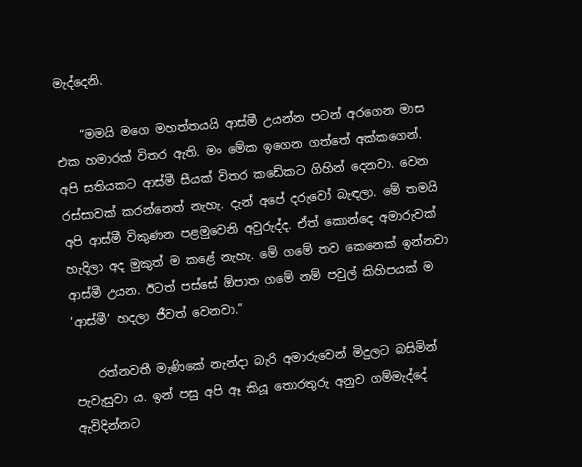මැද්දෙනි.

    “මමයි මගෙ මහත්තයයි ආස්මී උයන්න පටන් අරගෙන මාස එක හමාරක් විතර ඇති. මං මේක ඉගෙන ගත්තේ අක්කගෙන්. අපි සතියකට ආස්මී සීයක් විතර කඩේකට ගිහින් දෙනවා. වෙන රස්සාවක් කරන්නෙත් නැහැ. දැන් අපේ දරුවෝ බැඳලා. මේ තමයි අපි ආස්මී විකුණන පළමුවෙනි අවුරුද්ද. ඒත් කොන්දෙ අමාරුවක් හැදිලා අද මුකුත් ම කළේ නැහැ. මේ ගමේ තව කෙනෙක් ඉන්නවා ආස්මී උයන. ඊටත් පස්සේ ඕපාත ගමේ නම් පවුල් කිහිපයක් ම ‘ආස්මී’ හදලා ජීවත් වෙනවා.”

    රත්නවතී මැණිකේ නැන්දා බැරි අමාරුවෙන් මිදුලට බසිමින් පැවැසුවා ය. ඉන් පසු අපි ඈ කියූ තොරතුරු අනුව ගම්මැද්දේ ඇවිදින්නට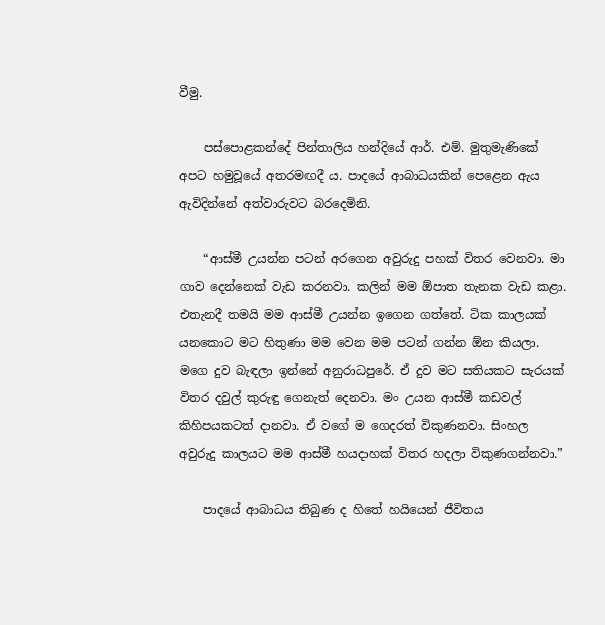වීමු.

    පස්පොළකන්දේ පින්තාලිය හන්දියේ ආර්. එම්. මුතුමැණිකේ අපට හමුවූයේ අතරමඟදී ය. පාදයේ ආබාධයකින් පෙළෙන ඇය ඇවිදින්නේ අත්වාරුවට බරදෙමිනි.

    “ආස්මී උයන්න පටන් අරගෙන අවුරුදු පහක් විතර වෙනවා. මා ගාව දෙන්නෙක් වැඩ කරනවා. කලින් මම ඕපාත තැනක වැඩ කළා. එතැනදී තමයි මම ආස්මී උයන්න ඉගෙන ගත්තේ. ටික කාලයක් යනකොට මට හිතුණා මම වෙන මම පටන් ගන්න ඕන කියලා. ම‍ගෙ දුව බැඳලා ඉන්නේ අනුරාධපුරේ. ඒ දුව මට සතියකට සැරයක් විතර දවුල් කුරුඳු ගෙනැත් දෙනවා. මං උයන ආස්මී කඩවල් කිහිපයකටත් දානවා. ඒ වගේ ම ගෙදරත් විකුණනවා. සිංහල අවුරුදු කාලයට මම ආස්මී හයදාහක් විතර හදලා විකුණගන්නවා.”

    පාදයේ ආබාධය තිබුණ ද හිතේ හයියෙන් ජීවිතය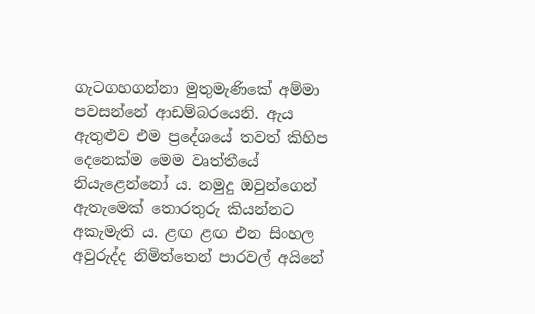ගැටගහගන්නා මුතුමැණිකේ අම්මා පවසන්නේ ආඩම්බරයෙනි. ඇය ඇතුළුව එම ප්‍රදේශයේ තවත් කිහිප දෙනෙක්ම මෙම වෘත්තීයේ නියැළෙන්නෝ ය. නමුදු ඔවුන්ගෙන් ඇතැමෙක් තොරතුරු කියන්නට අකැමැති ය. ළඟ ළඟ එන සිංහල අවුරුද්ද නිමිත්තෙන් පාරවල් අයිනේ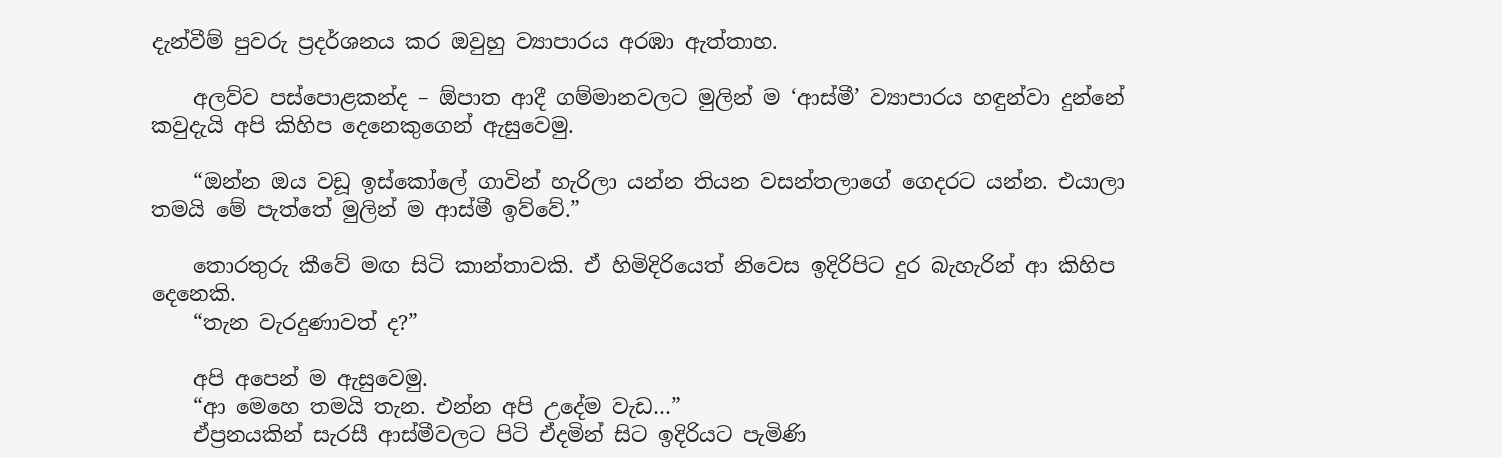දැන්වීම් පුවරු ප්‍රදර්ශනය කර ඔවුහු ව්‍යාපාරය අරඹා ඇත්තාහ.

    අලව්ව පස්පොළකන්ද – ඕපාත ආදී ගම්මානවලට මුලින් ම ‘ආස්මී’ ව්‍යාපාරය හඳුන්වා දුන්නේ කවුදැයි අපි කිහිප දෙනෙකුගෙන් ඇසුවෙමු.

    “ඔන්න ඔය වඩූ ඉස්කෝලේ ගාවින් හැරිලා යන්න තියන වසන්තලාගේ ගෙදරට යන්න. එයාලා තමයි මේ පැත්තේ මුලින් ම ආස්මී ඉව්වේ.”

    තොරතුරු කීවේ මඟ සිටි කාන්තාවකි. ඒ හිමිදිරියෙත් නිවෙස ඉදිරිපිට දුර බැහැරින් ආ කිහිප දෙනෙකි.
    “තැන වැරදුණාවත් ද?”

    අපි අපෙන් ම ඇසුවෙමු.
    “ආ මෙහෙ තමයි තැන. එන්න අපි උදේම වැඩ…”
    ඒප්‍රනයකින් සැරසී ආස්මීවලට පිටි ඒදමින් සිට ඉදිරියට පැමිණි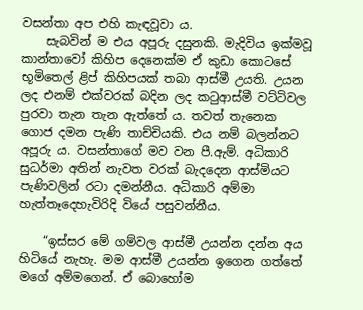වසන්තා අප එහි කැඳවූවා ය.
    සැබවින් ම එය අපූරු දසුනකි. මැදිවිය ඉක්මවූ කාන්තාවෝ කිහිප දෙනෙක්ම ඒ කුඩා කොටසේ භූමිතෙල් ළිප් කිහිපයක් තබා ආස්මී උයති. උයන ලද එනම් එක්වරක් බදින ලද කටුආස්මී වට්ටිවල පුරවා තැන තැන ඇත්තේ ය. තවත් තැනෙක ගොජ දමන පැණි තාච්චියකි. එය නම් බලන්නට අපූරු ය. වසන්තාගේ මව වන පී.ඇම්. අධිකාරි සුධර්මා අතින් නැවත වරක් බැදදෙන ආස්මියට පැණිවලින් රටා දමන්නීය. අධිකාරි අම්මා හැත්තෑදෙහැවිරිදි වියේ පසුවන්නීය.

    “ඉස්සර මේ ගම්වල ආස්මී උයන්න දන්න අය හිටියේ නැහැ. මම ආස්මී උයන්න ඉගෙන ගත්තේ මගේ අම්මගෙන්. ඒ බොහෝම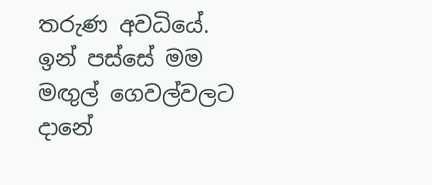තරුණ අවධියේ. ඉන් පස්සේ මම මඟුල් ගෙවල්වලට දානේ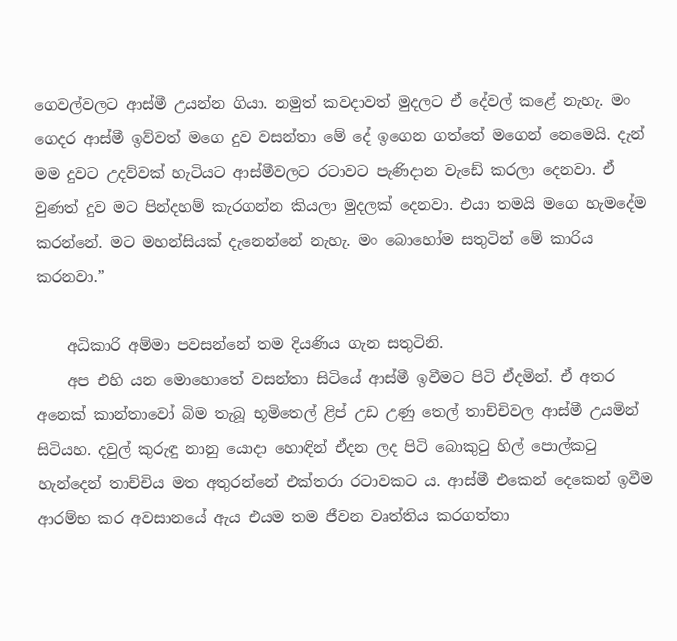ගෙවල්වලට ආස්මී උයන්න ගියා. නමුත් කවදාවත් මුදලට ඒ දේවල් කළේ නැහැ. මං ගෙදර ආස්මී ඉව්වත් මගෙ දුව වසන්තා මේ දේ ඉගෙන ගත්තේ මගෙන් නෙමෙයි. දැන් මම දුවට උදව්වක් හැටියට ආස්මීවලට ‍රටාවට පැණිදාන වැඩේ කරලා දෙනවා. ඒ වුණත් දුව මට පින්දහම් කැරගන්න කියලා මුදලක් දෙනවා. එයා තමයි මගෙ හැමදේම කරන්නේ. මට මහන්සියක් දැනෙන්නේ නැහැ. මං බොහෝම සතුටින් මේ කාරිය කරනවා.”

    අධිකාරි අම්මා පවසන්නේ තම දියණිය ගැන සතුටිනි.
    අප එහි යන මොහොතේ වසන්තා සිටියේ ආස්මී ඉවීමට පිටි ඒදමින්. ඒ අතර අනෙක් කාන්තාවෝ බිම තැබූ භූමිතෙල් ළිප් උඩ උණු තෙල් තාච්චිවල ආස්මී උයමින් සිටියහ. දවුල් කුරුඳු නානු යොදා හොඳින් ඒදන ලද පිටි බොකුටු හිල් පොල්කටු හැන්දෙන් තාච්චිය මත අතුරන්නේ එක්තරා රටාවකට ය. ආස්මී එකෙන් දෙකෙන් ඉවීම ආරම්භ කර අවසානයේ ඇය එයම තම ජීවන වෘත්තිය කරගත්තා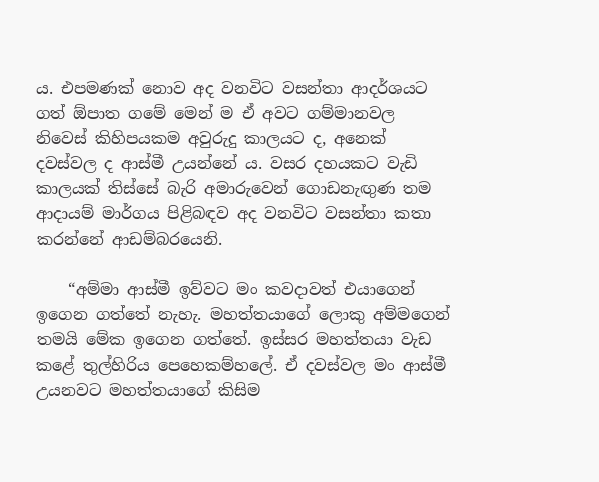ය. එපමණක් නොව අද වනවිට වසන්තා ආදර්ශයට ගත් ඕපාත ගමේ මෙන් ම ඒ අවට ගම්මානවල නිවෙස් කිහිපයකම අවුරුදු කාලයට ද, අනෙක් දවස්වල ද ආස්මී උයන්නේ ය. වසර දහයකට වැඩි කාලයක් තිස්සේ බැරි අමාරුවෙන් ගොඩනැඟුණ තම ආදායම් මාර්ගය පිළිබඳව අද වනවිට වසන්තා කතා කරන්නේ ආඩම්බරයෙනි.

    “අම්මා ආස්මී ඉව්වට මං කවදාවත් එයාගෙන් ඉගෙන ගත්තේ නැහැ. මහත්තයාගේ ලොකු අම්මගෙන් තමයි මේක ඉගෙන ගත්තේ. ඉස්සර මහත්තයා වැඩ කළේ තුල්හිරිය පෙහෙකම්හලේ. ඒ දවස්වල මං ආස්මී උයනවට මහත්තයාගේ කිසිම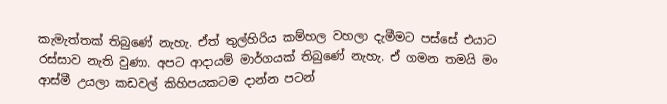කැමැත්තක් තිබුණේ නැහැ. ඒත් තුල්හිරිය කම්හල වහලා දැමීමට පස්සේ එයාට රස්සාව නැති වුණා. අපට ආදායම් මාර්ගයක් තිබුණේ නැහැ. ඒ ගමන තමයි මං ආස්මී උයලා කඩවල් කිහිපයකටම දාන්න පටන්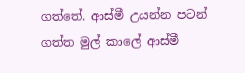ගත්තේ. ආස්මී උයන්න පටන් ගත්ත මුල් කාලේ ආස්මී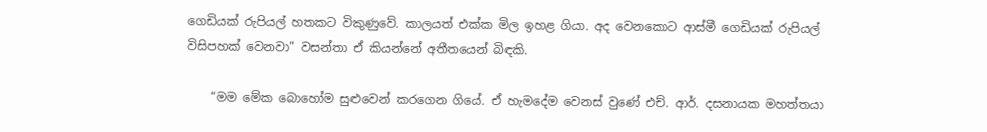ගෙඩියක් රුපියල් හතකට විකුණුවේ. කාලයත් එක්ක මිල ඉහළ ගියා. අද වෙනකොට ආස්මී ගෙඩියක් රුපියල් විසිපහක් වෙනවා” වසන්තා ඒ කියන්නේ අතීතයෙන් බිඳකි.

    “මම මේක බොහෝම සුළුවෙන් කරගෙන ගියේ. ඒ හැමදේම වෙනස් වුණේ එච්. ආර්. දසනායක මහත්තයා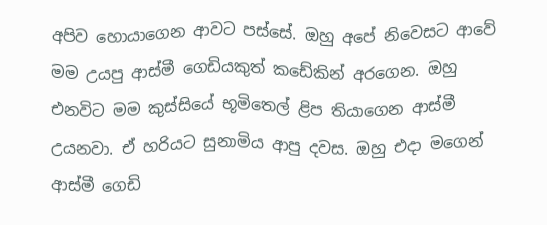අපිව හොයාගෙන ආවට පස්සේ. ඔහු අපේ නිවෙසට ආවේ මම උයපු ආස්මී ගෙඩියකුත් කඩේකින් අරගෙන. ඔහු එනවිට මම කුස්සියේ භූමිතෙල් ළිප තියාගෙන ආස්මී උයනවා. ඒ හරියට සුනාමිය ආපු දවස. ඔහු එදා මගෙන් ආස්මී ගෙඩි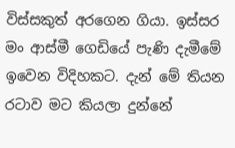විස්සකුත් අරගෙන ගියා. ඉස්සර මං ආස්මී ගෙඩියේ පැණි දැමීමේ ඉවෙන විදිහකට. දැන් මේ තියන රටාව මට කියලා දුන්නේ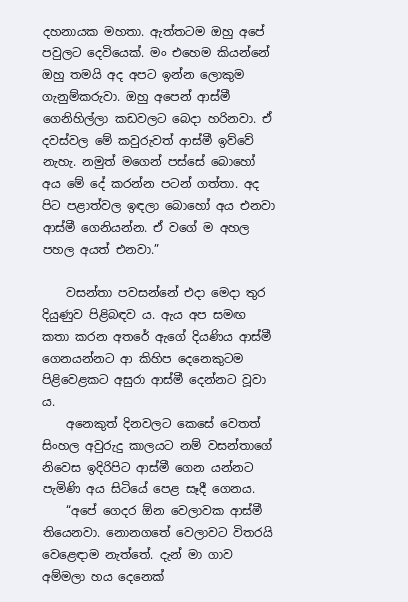දහනායක මහතා. ඇත්තටම ඔහු අපේ පවුලට දෙවියෙක්. මං එහෙම කියන්නේ ඔහු තමයි අද අපට ඉන්න ලොකුම ගැනුම්කරුවා. ඔහු අපෙන් ආස්මී ගෙනිහිල්ලා කඩවලට බෙදා හරිනවා. ඒ දවස්වල මේ කවුරුවත් ආස්මී ඉව්වේ නැහැ. නමුත් මගෙන් පස්සේ බොහෝ අය මේ දේ කරන්න පටන් ගත්තා. අද පිට පළාත්වල ඉඳලා බොහෝ අය එනවා ආස්මී ගෙනියන්න. ඒ වගේ ම අහල පහල අයත් එනවා.”

    වසන්තා පවසන්නේ එදා මෙදා තුර දියුණුව පිළිබඳව ය. ඇය අප සමඟ කතා කරන අතරේ ඇගේ දියණිය ආස්මී ගෙනයන්නට ආ කිහිප දෙනෙකුටම පිළිවෙළකට අසුරා ආස්මී දෙන්නට වූවා ය.
    අනෙකුත් දිනවලට කෙසේ වෙතත් සිංහල අවුරුදු කාලයට නම් වසන්තාගේ නිවෙස ඉදිරිපිට ආස්මී ගෙන යන්නට පැමිණි අය සිටියේ පෙළ සෑදී ගෙනය.
    “අපේ ගෙදර ඕන වෙලාවක ආස්මී තියෙනවා. නොනගතේ වෙලාවට විතරයි වෙළෙඳාම නැත්තේ. දැන් මා ගාව අම්මලා හය දෙනෙක්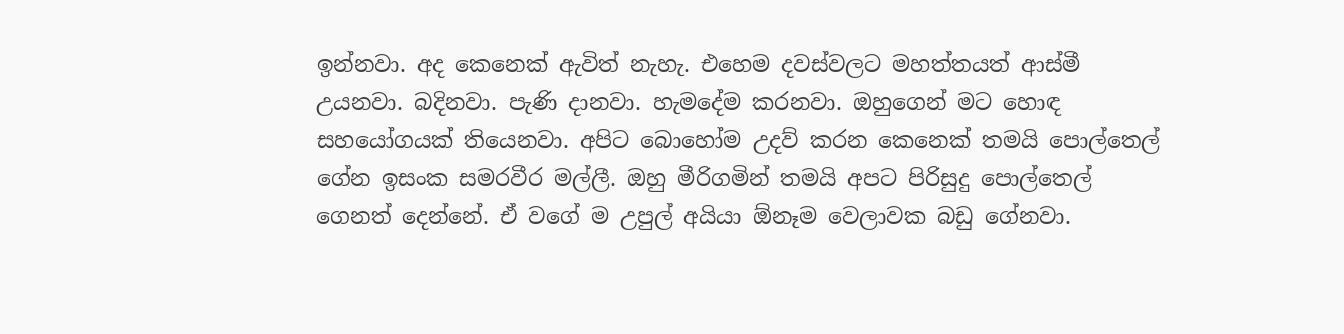ඉන්නවා. අද කෙනෙක් ඇවිත් නැහැ. එහෙම දවස්වලට මහත්තයත් ආස්මී උයනවා. බදිනවා. පැණි දානවා. හැමදේම කරනවා. ඔහුගෙන් මට හොඳ සහයෝගයක් තියෙනවා. අපිට බොහෝම උදව් කරන කෙනෙක් තමයි පොල්තෙල් ගේන ඉසංක සමරවීර මල්ලී. ඔහු මීරිගමින් තමයි අපට පිරිසුදු පොල්තෙල් ගෙනත් දෙන්නේ. ඒ වගේ ම උපුල් අයියා ඕනෑම වෙලාවක බඩු ගේනවා.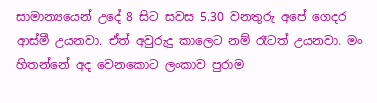සාමාන්‍යයෙන් උදේ 8 සිට සවස 5.30 වනතුරු අපේ ගෙදර ආස්මී උයනවා. ඒත් අවුරුදු කාලෙට නම් රෑටත් උයනවා. මං හිතන්නේ අද වෙනකොට ලංකාව පුරාම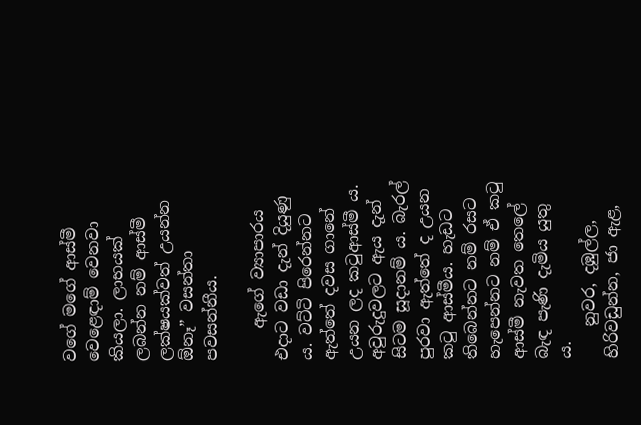වගේ මගේ ආස්මී වෙළෙඳාම් වෙනවා කියලා. ලාභයක් ලබන්න නම් ආස්මී ලක්ෂයක්වත් උයන්න ඕනෑ” වසන්තා පවසන්නීය.

    ඇගේ ව්‍යාපාරය එදාට වඩා දැන් දියුණු ය. වට්ටි පිරෙන්නට ඇත්තේ දවස ගානේ උයන ලද කටුආස්මී ය. අවුරුදුවලට ඇය දැන් සිටම සූදානම් ය. බැරල් පුරවා ඇත්තේ ද උයන කටු ආස්මීය. හැඩට තිබෙන්නට නම් රසට හැපෙන්නට නම් ඒ කටු ආස්මී නැවත තෙලේ බැඳ පැණි දැමිය යුතු ය.
    නුවර, දඹුල්ල, හිරිවඩුන්න, ජා ඇළ,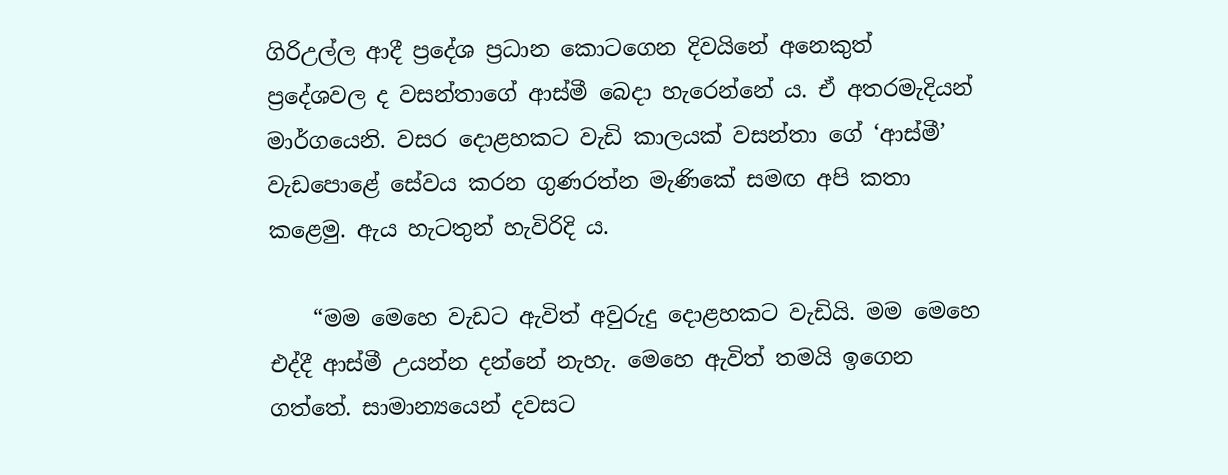ගිරිඋල්ල ආදී ප්‍රදේශ ප්‍රධාන කොටගෙන දිවයිනේ අනෙකුත් ප්‍රදේශවල ද වසන්තාගේ ආස්මී බෙදා හැරෙන්නේ ය. ඒ අතරමැදියන් මාර්ගයෙනි. වසර දොළහකට වැඩි කාලයක් වසන්තා ගේ ‘ආස්මී’ වැඩපොළේ සේවය කරන ගුණරත්න මැණිකේ සමඟ අපි කතා කළෙමු. ඇය හැටතුන් හැවිරිදි ය.

    “මම මෙහෙ වැඩට ඇවිත් අවුරුදු දොළහකට වැඩියි. මම මෙහෙ එද්දී ආස්මී උයන්න දන්නේ නැහැ. මෙහෙ ඇවිත් තමයි ඉගෙන ගත්තේ. සාමාන්‍යයෙන් දවසට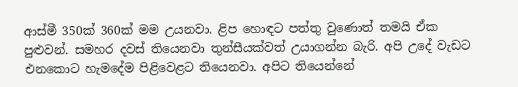ආස්මී 350ක් 360ක් මම උයනවා. ළිප හොඳට පත්තු වුණොත් තමයි ඒක පුළුවන්. සමහර දවස් තියෙනවා තුන්සීයක්වත් උයාගන්න බැරි. අපි උදේ වැඩට එනකොට හැමදේම පිළිවෙළට තියෙනවා. අපිට තියෙන්නේ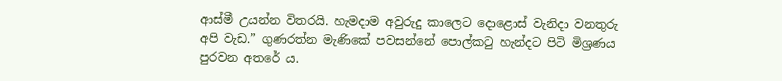ආස්මී උයන්න විතරයි. හැමදාම අවුරුදු කාලෙට දොළොස් වැනිදා වනතුරු අපි වැඩ.” ගුණරත්න මැණිකේ පවසන්නේ පොල්කටු හැන්දට පිටි මිශ්‍රණය පුරවන අතරේ ය.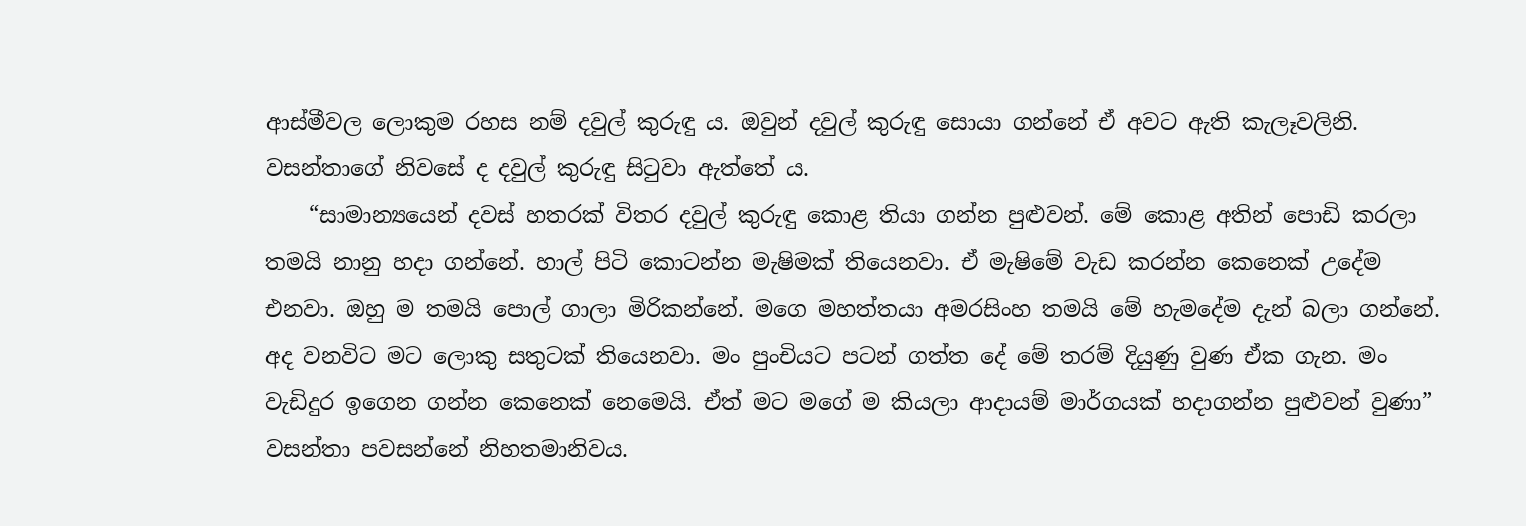ආස්මීවල ලොකුම රහස නම් දවුල් කුරුඳු ය. ඔවුන් දවුල් කුරුඳු සොයා ගන්නේ ඒ අවට ඇති කැලෑවලිනි. වසන්තාගේ නිවසේ ද දවුල් කුරුඳු සිටුවා ඇත්තේ ය.
    “සාමාන්‍යයෙන් දවස් හතරක් විතර දවුල් කුරුඳු කොළ තියා ගන්න පුළුවන්. මේ කොළ අතින් පොඩි කරලා තමයි නානු හදා ගන්නේ. හාල් පිටි කොටන්න මැෂිමක් තියෙනවා. ඒ මැෂිමේ වැඩ කරන්න කෙනෙක් උදේම එනවා. ඔහු ම තමයි පොල් ගාලා මිරිකන්නේ. මගෙ මහත්තයා අමරසිංහ තමයි මේ හැමදේම දැන් බලා ගන්නේ. අද වනවිට මට ලොකු සතුටක් තියෙනවා. මං පුංචියට පටන් ගත්ත දේ මේ තරම් දියුණු වුණ ඒක ගැන. මං වැඩිදුර ඉගෙන ගන්න කෙනෙක් නෙමෙයි. ඒත් මට මගේ ම කියලා ආදායම් මාර්ගයක් හදාගන්න පුළුවන් වුණා” වසන්තා පවසන්නේ නිහතමානිවය.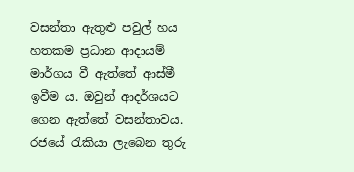වසන්තා ඇතුළු පවුල් හය හතකම ප්‍රධාන ආදායම් මාර්ගය වී ඇත්තේ ආස්මී ඉවීම ය. ඔවුන් ආදර්ශයට ගෙන ඇත්තේ වසන්තාවය. රජයේ රැකියා ලැබෙන තුරු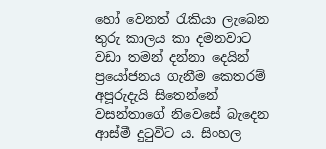හෝ වෙනත් රැකියා ලැබෙන තුරු කාලය කා දමනවාට වඩා තමන් දන්නා දෙයින් ප්‍රයෝජනය ගැනීම කෙතරම් අපූරුදැයි සිතෙන්නේ වසන්තාගේ නිවෙසේ බැදෙන ආස්මී දුටුවිට ය. සිංහල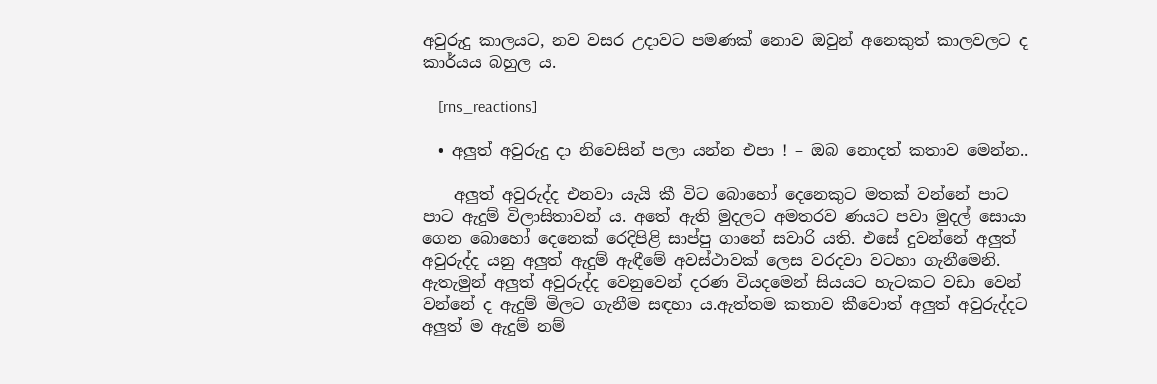අවුරුදු කාලයට, නව වසර උදාවට පමණක් නොව ඔවුන් අනෙකුත් කාලවලට ද කාර්යය බහුල ය.

    [rns_reactions]

  • අලුත් අවුරුදු දා නිවෙසින් පලා යන්න එපා ! – ඔබ නොදත් කතාව මෙන්න..

    අලුත් අවුරුද්ද එනවා යැයි කී විට බොහෝ දෙනෙකුට මතක් වන්නේ පාට පාට ඇදුම් විලාසිතාවන් ය. අතේ ඇති මුදලට අමතරව ණයට පවා මුදල් සොයා ගෙන බොහෝ දෙනෙක් රෙදිපිළි සාප්පු ගානේ සවාරි යති. එසේ දුවන්නේ අලුත් අවුරුද්ද යනු අලුත් ඇදුම් ඇඳීමේ අවස්ථාවක් ලෙස වරදවා වටහා ගැනීමෙනි. ඇතැමුන් අලුත් අවුරුද්ද වෙනුවෙන් දරණ වියදමෙන් සියයට හැටකට වඩා වෙන් වන්නේ ද ඇදුම් මිලට ගැනීම සඳහා ය.ඇත්තම කතාව කීවොත් අලුත් අවුරුද්දට අලුත් ම ඇදුම් නම්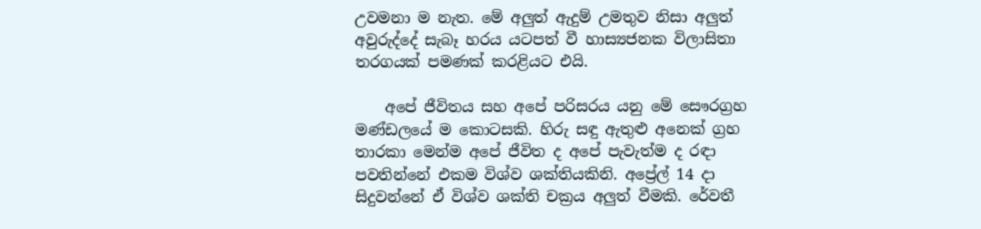උවමනා ම නැත. මේ අලුත් ඇදුම් උමතුව නිසා අලුත් අවුරුද්දේ සැබෑ හරය යටපත් වී හාස්‍යජනක විලාසිතා තරගයක් පමණක් කරළියට එයි.

    අපේ ජීවිතය සහ අපේ පරිසරය යනු මේ සෞරග්‍රහ මණ්ඩලයේ ම කොටසකි. හිරු සඳු ඇතුළු අනෙක් ග්‍රහ තාරකා මෙන්ම අපේ ජීවිත ද අපේ පැවැත්ම ද රඳා පවතින්නේ එකම විශ්ව ශක්තියකිනි. අප්‍රේල් 14 දා සිදුවන්නේ ඒ විශ්ව ශක්ති චක්‍රය අලුත් වීමකි. රේවතී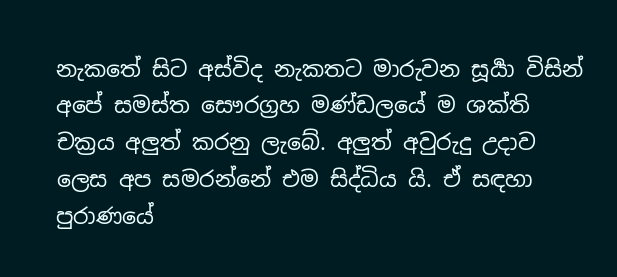නැකතේ සිට අස්විද නැකතට මාරුවන සූර්‍යා විසින් අපේ සමස්ත සෞරග්‍රහ මණ්ඩලයේ ම ශක්ති චක්‍රය අලුත් කරනු ලැබේ. අලුත් අවුරුදු උදාව ලෙස අප සමරන්නේ එම සිද්ධිය යි. ඒ සඳහා පුරාණයේ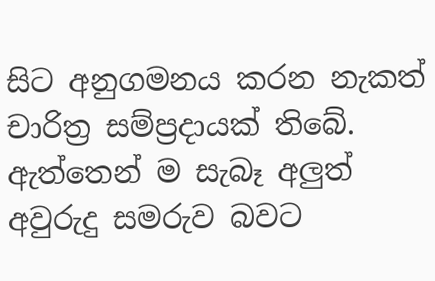සිට අනුගමනය කරන නැකත් චාරිත්‍ර සම්ප්‍රදායක් තිබේ. ඇත්තෙන් ම සැබෑ අලුත් අවුරුදු සමරුව බවට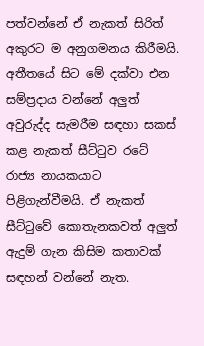පත්වන්නේ ඒ නැකත් සිරිත් අකුරට ම අනුගමනය කිරීමයි. අතීතයේ සිට මේ දක්වා එන සම්ප්‍රදාය වන්නේ අලුත් අවුරුද්ද සැමරීම සඳහා සකස් කළ නැකත් සීට්ටුව රටේ රාජ්‍ය නායකයාට පිළිගැන්වීමයි. ඒ නැකත් සීට්ටුවේ කොතැනකවත් අලුත් ඇදුම් ගැන කිසිම කතාවක් සඳහන් වන්නේ නැත.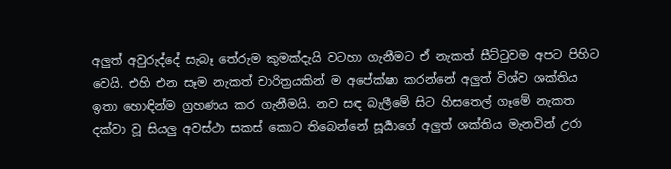අලුත් අවුරුද්දේ සැබෑ තේරුම කුමක්දැයි වටහා ගැනීමට ඒ නැකත් සීට්ටුවම අපට පිහිට වෙයි. එහි එන සෑම නැකත් චාරිත්‍රයකින් ම අපේක්ෂා කරන්නේ අලුත් විශ්ව ශක්තිය ඉතා හොඳින්ම ග්‍රහණය කර ගැනීමයි. නව සඳ බැලීමේ සිට හිසතෙල් ගෑමේ නැකත දක්වා වූ සියලු අවස්ථා සකස් කොට තිබෙන්නේ සූර්‍යාගේ අලුත් ශක්තිය මැනවින් උරා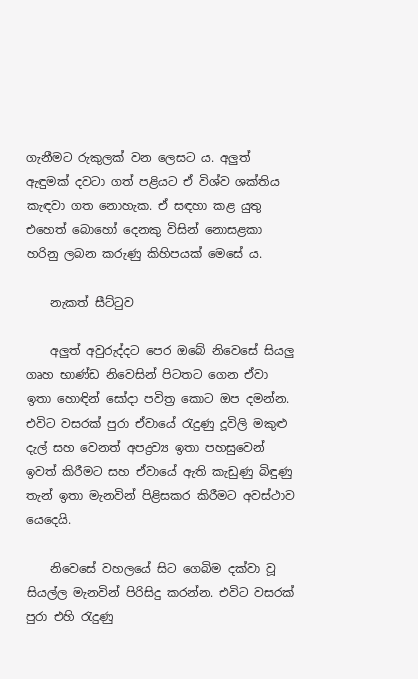ගැනීමට රුකුලක් වන ලෙසට ය. අලුත් ඇඳුමක් දවටා ගත් පළියට ඒ විශ්ව ශක්තිය කැඳවා ගත නොහැක. ඒ සඳහා කළ යුතු එහෙත් බොහෝ දෙනකු විසින් නොසළකා හරිනු ලබන කරුණු කිහිපයක් මෙසේ ය.

    නැකත් සීට්ටුව

    අලුත් අවුරුද්දට පෙර ඔබේ නිවෙසේ සියලු ගෘහ භාණ්ඩ නිවෙසින් පිටතට ගෙන ඒවා ඉතා හොඳින් සෝදා පවිත්‍ර කොට ඔප දමන්න. එවිට වසරක් පුරා ඒවායේ රැදුණු දූවිලි මකුළු දැල් සහ වෙනත් අපද්‍රව්‍ය ඉතා පහසුවෙන් ඉවත් කිරීමට සහ ඒවායේ ඇති කැඩුණු බිඳුණු තැන් ඉතා මැනවින් පිළිසකර කිරීමට අවස්ථාව යෙදෙයි.

    නිවෙසේ වහලයේ සිට ගෙබිම දක්වා වූ සියල්ල මැනවින් පිරිසිදු කරන්න. එවිට වසරක් පුරා එහි රැදුණු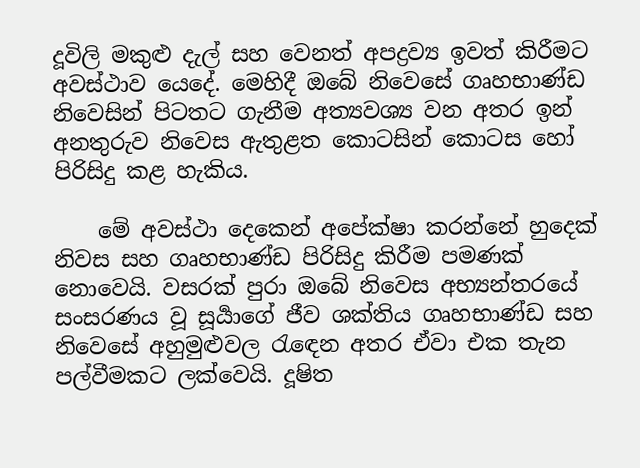දූවිලි මකුළු දැල් සහ වෙනත් අපද්‍රව්‍ය ඉවත් කිරීමට අවස්ථාව යෙදේ. මෙහිදී ඔබේ නිවෙසේ ගෘහභාණ්ඩ නිවෙසින් පිටතට ගැනීම අත්‍යවශ්‍ය වන අතර ඉන් අනතුරුව නිවෙස ඇතුළත කොටසින් කොටස හෝ පිරිසිදු කළ හැකිය.

    මේ අවස්ථා දෙකෙන් අපේක්ෂා කරන්නේ හුදෙක් නිවස සහ ගෘහභාණ්ඩ පිරිසිදු කිරීම පමණක් නොවෙයි. වසරක් පුරා ඔබේ නිවෙස අභ්‍යන්තරයේ සංසරණය වූ සූර්‍යාගේ ජීව ශක්තිය ගෘහභාණ්ඩ සහ නිවෙසේ අහුමුළුවල රැඳෙන අතර ඒවා එක තැන පල්වීමකට ලක්වෙයි. දූෂිත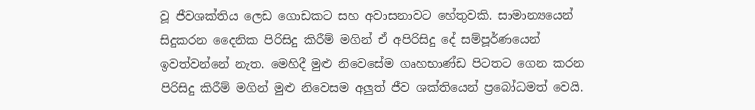වූ ජීවශක්තිය ලෙඩ ගොඩකට සහ අවාසනාවට හේතුවකි. සාමාන්‍යයෙන් සිදුකරන දෛනික පිරිසිදු කිරීම් මගින් ඒ අපිරිසිදු දේ සම්පූර්ණයෙන් ඉවත්වන්නේ නැත. මෙහිදී මුළු නිවෙසේම ගෘහභාණ්ඩ පිටතට ගෙන කරන පිරිසිදු කිරීම් මගින් මුළු නිවෙසම අලුත් ජීව ශක්තියෙන් ප්‍රබෝධමත් වෙයි.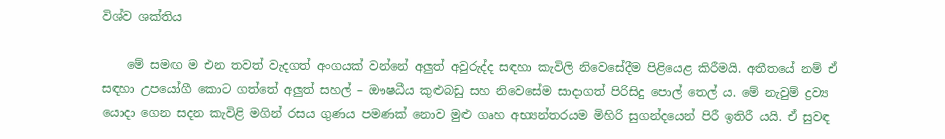විශ්ව ශක්තිය

    මේ සමඟ ම එන තවත් වැදගත් අංගයක් වන්නේ අලුත් අවුරුද්ද සඳහා කැවිලි නිවෙසේදීම පිළියෙළ කිරීමයි. අතීතයේ නම් ඒ සඳහා උපයෝගී කොට ගත්තේ අලුත් සහල් – ඖෂධීය කුළුබඩු සහ නිවෙසේම සාදාගත් පිරිසිදු පොල් තෙල් ය. මේ නැවුම් ද්‍රව්‍ය යොදා ගෙන සදන කැවිළි මගින් රසය ගුණය පමණක් නොව මුළු ගෘහ අභ්‍යන්තරයම මිහිරි සුගන්දයෙන් පිරී ඉතිරී යයි. ඒ සුවඳ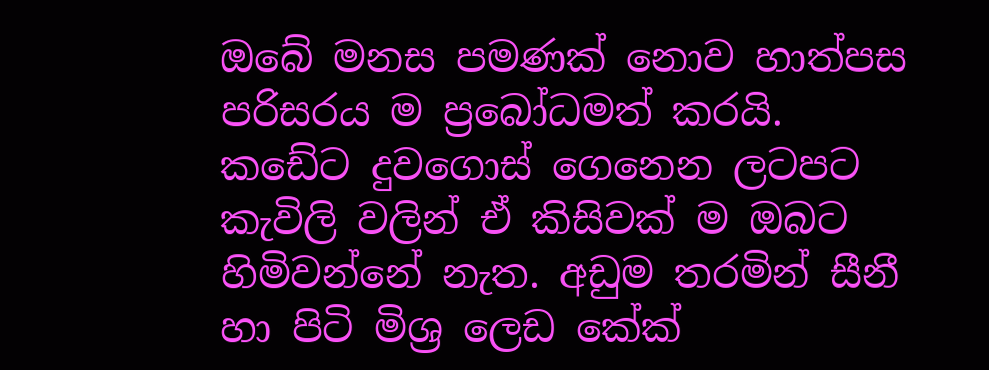ඔබේ මනස පමණක් නොව හාත්පස පරිසරය ම ප්‍රබෝධමත් කරයි. කඩේට දුවගොස් ගෙනෙන ලටපට කැවිලි වලින් ඒ කිසිවක් ම ඔබට හිමිවන්නේ නැත. අඩුම තරමින් සීනී හා පිටි මිශ්‍ර ලෙඩ කේක්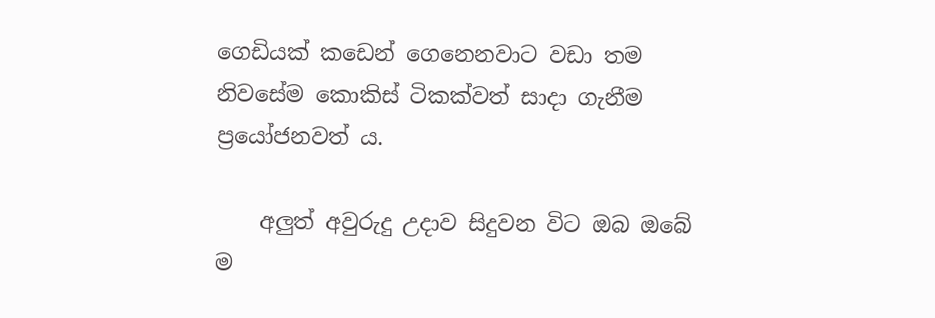ගෙඩියක් කඩෙන් ගෙනෙනවාට වඩා තම නිවසේම කොකිස් ටිකක්වත් සාදා ගැනීම ප්‍රයෝජනවත් ය.

    අලුත් අවුරුදු උදාව සිදුවන විට ඔබ ඔබේ ම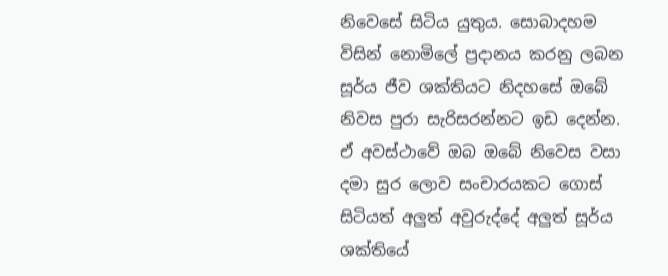නිවෙසේ සිටිය යුතුය. සොබාදහම විසින් නොමිලේ ප්‍රදානය කරනු ලබන සූර්ය ජීව ශක්තියට නිදහසේ ඔබේ නිවස පුරා සැරිසරන්නට ඉඩ දෙන්න. ඒ අවස්ථාවේ ඔබ ඔබේ නිවෙස වසා දමා සුර ලොව සංචාරයකට ගොස් සිටියත් අලුත් අවුරුද්දේ අලුත් සූර්ය ශක්තියේ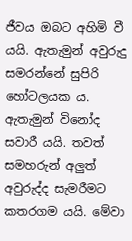ජීවය ඔබට අහිමි වී යයි. ඇතැමුන් අවුරුදු සමරන්නේ සුපිරි හෝටලයක ය. ඇතැමුන් විනෝද සවාරී යයි. තවත් සමහරුන් අලුත් අවුරුද්ද සැමරීමට කතරගම යයි. මේවා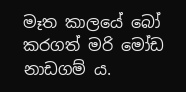මෑත කාලයේ බෝ කරගත් මරි මෝඩ නාඩගම් ය.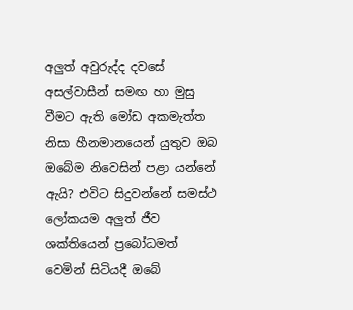අලුත් අවුරුද්ද දවසේ අසල්වාසීන් සමඟ හා මුසු වීමට ඇති මෝඩ අකමැත්ත නිසා හීනමානයෙන් යුතුව ඔබ ඔබේම නිවෙසින් පළා යන්නේ ඇයි? එවිට සිදුවන්නේ සමස්ථ ලෝකයම අලුත් ජීව ශක්තියෙන් ප්‍රබෝධමත් වෙමින් සිටියදී ඔබේ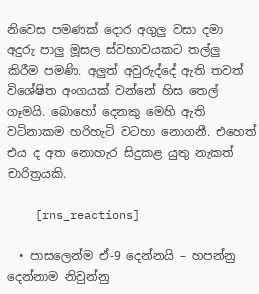නිවෙස පමණක් දොර අගුලු වසා දමා අදුරු පාලු මූසල ස්වභාවයකට තල්ලු කිරීම පමණි. අලුත් අවුරුද්දේ ඇති තවත් විශේෂිත අංගයක් වන්නේ හිස තෙල් ගෑමයි. බොහෝ දෙනකු මෙහි ඇති වටිනාකම හරිහැටි වටහා නොගනී. එහෙත් එය ද අත නොහැර සිදුකළ යුතු නැකත් චාරිත්‍රයකි.

    [rns_reactions]

  • පාසලෙන්ම ඒ-9 දෙන්නයි – හපන්නු දෙන්නාම නිවුන්නු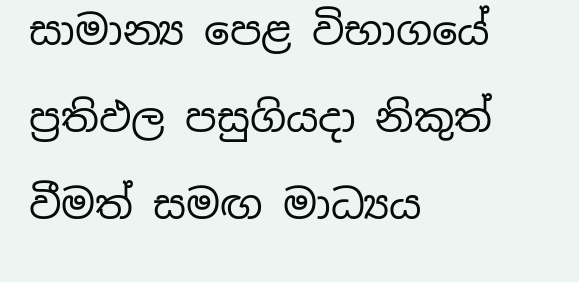සාමාන්‍ය පෙළ විභාගයේ ප්‍රතිඵල පසුගියදා නිකුත් වීමත් සමඟ මාධ්‍යය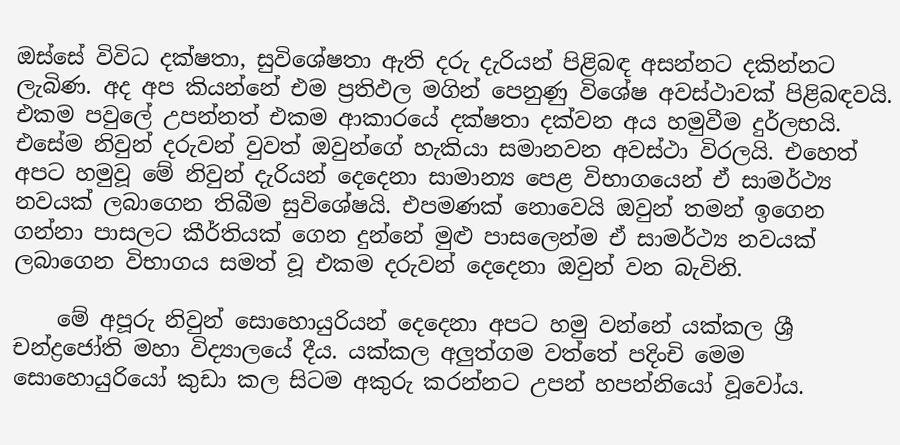ඔස්සේ විවිධ දක්ෂතා, සුවිශේෂතා ඇති දරු දැරියන් පිළිබඳ අසන්නට දකින්නට ලැබිණ. අද අප කියන්නේ එම ප්‍රතිඵල මගින් පෙනුණු විශේෂ අවස්ථාවක් පිළිබඳවයි. එකම පවුලේ උපන්නත් එකම ආකාරයේ දක්ෂතා දක්වන අය හමුවීම දුර්ලභයි. එසේම නිවුන් දරුවන් වුවත් ඔවුන්ගේ හැකියා සමානවන අවස්ථා විරලයි. එහෙත් අපට හමුවූ මේ නිවුන් දැරියන් දෙදෙනා සාමාන්‍ය පෙළ විභාගයෙන් ඒ සාමර්ථ්‍ය නවයක් ලබාගෙන තිබීම සුවිශේෂයි. එපමණක් නොවෙයි ඔවුන් තමන් ඉගෙන ගන්නා පාසලට කීර්තියක් ගෙන දුන්නේ මුළු පාසලෙන්ම ඒ සාමර්ථ්‍ය නවයක් ලබාගෙන විභාගය සමත් වූ එකම දරුවන් දෙදෙනා ඔවුන් වන බැවිනි.

    මේ අපූරු නිවුන් සොහොයුරියන් දෙදෙනා අපට හමු වන්නේ යක්කල ශ්‍රී චන්ද්‍රජෝති මහා විද්‍යාලයේ දීය. යක්කල අලුත්ගම වත්තේ ‍පදිංචි මෙම සොහොයුරියෝ කුඩා කල සිටම අකුරු කරන්නට උපන් හපන්නියෝ වූවෝය.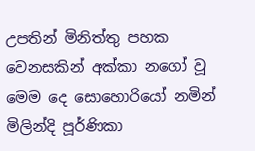උපතින් මිනිත්තු පහක වෙනසකින් අක්කා නගෝ වූ මෙම දෙ සොහොරියෝ නමින් මිලින්දි පූර්ණිකා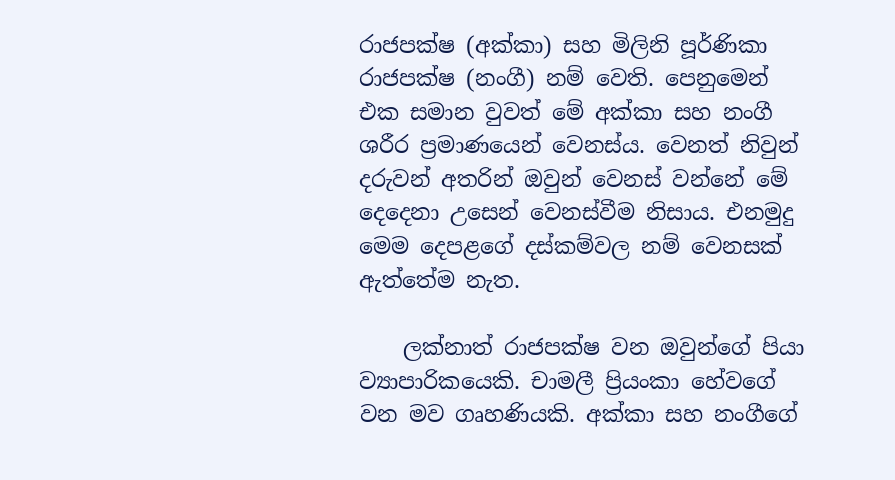රාජපක්ෂ (අක්කා) සහ මිලිනි පූර්ණිකා රාජපක්ෂ (නංගී) නම් වෙති. පෙනුමෙන් එක සමාන වුවත් මේ අක්කා සහ නංගී ශරීර ප්‍රමාණයෙන් වෙනස්ය. වෙනත් නිවුන් දරුවන් අතරින් ඔවුන් වෙනස් වන්නේ මේ දෙදෙනා උසෙන් වෙනස්වීම නිසාය. එනමුදු මෙම දෙපළගේ දස්කම්වල නම් වෙනසක් ඇත්තේම නැත.

    ලක්නාත් රාජපක්ෂ වන ඔවුන්ගේ පියා ව්‍යාපාරිකයෙකි. චාමලී ප්‍රියංකා හේවගේ වන මව ගෘහණියකි. අක්කා සහ නංගීගේ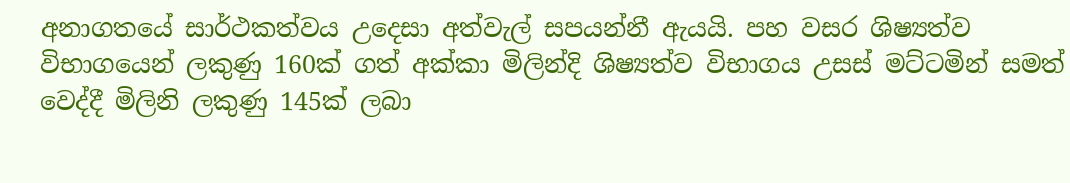අනාගතයේ සාර්ථකත්වය උදෙසා අත්වැල් සපයන්නී ඇයයි. පහ වසර ශිෂ්‍යත්ව විභාගයෙන් ලකුණු 160ක් ගත් අක්කා මිලින්දි ශිෂ්‍යත්ව විභාගය උසස් මට්ටමින් සමත් වෙද්දී මිලිනි ලකුණු 145ක් ලබා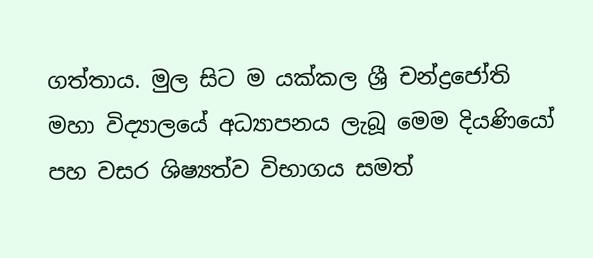ගත්තාය. මුල සිට ම යක්කල ශ්‍රී චන්ද්‍රජෝති මහා විද්‍යාලයේ අධ්‍යාපනය ලැබූ මෙම දියණියෝ පහ වසර ශිෂ්‍යත්ව විභාගය සමත්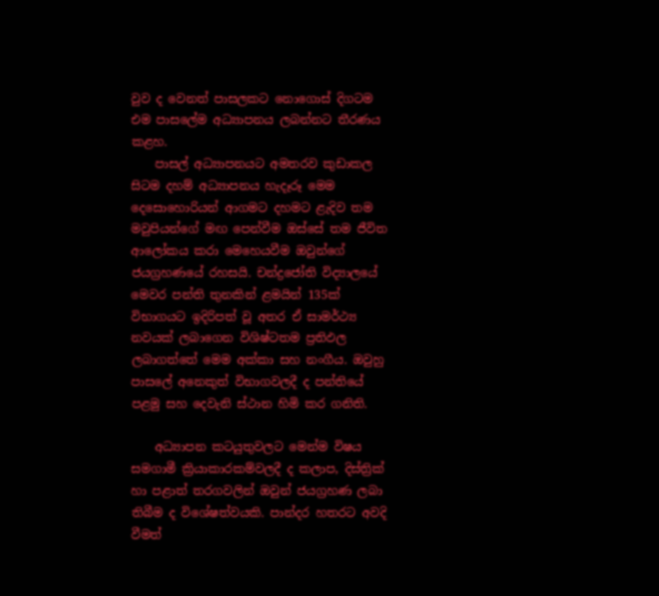වුව ද වෙනත් පාසලකට නොගොස් දිගටම එම පාසලේම අධ්‍යාපනය ලබන්නට තීරණය කළහ.
    පාසල් අධ්‍යාපනයට අමතරව කුඩාකල සිටම දහම් අධ්‍යාපනය හැදෑරූ මෙම දෙසොහොරියන් ආගමට දහමට ළැදිව තම මවුපියන්ගේ මඟ පෙන්වීම ඔස්සේ තම ජීවිත ආලෝකය කරා මෙහෙයවීම ඔවුන්ගේ ජයග්‍රහණයේ රහසයි. චන්ද්‍රජෝති විද්‍යාලයේ මෙවර පන්ති තුනකින් ළමයින් 135ක් විභාගයට ඉදිරිපත් වූ අතර ඒ සාමර්ථ්‍ය නවයක් ලබාගෙන විශිෂ්ටතම ප්‍රතිඵල ලබාගත්තේ මෙම අක්කා සහ නංගීය. ඔවුහු පාසලේ අනෙකුත් විභාගවලදී ද පන්තියේ පළමු සහ දෙවැනි ස්ථාන හිමි කර ගනිති.

    අධ්‍යාපන කටයුතුවලට මෙන්ම විෂය සමගාමී ක්‍රියාකාරකම්වලදී ද කලාප, දිස්ත්‍රික් හා පළාත් තරගවලින් ඔවුන් ජයග්‍රහණ ලබා තිබීම ද විශේෂත්වයකි. පාන්දර හතරට අවදි වීමත්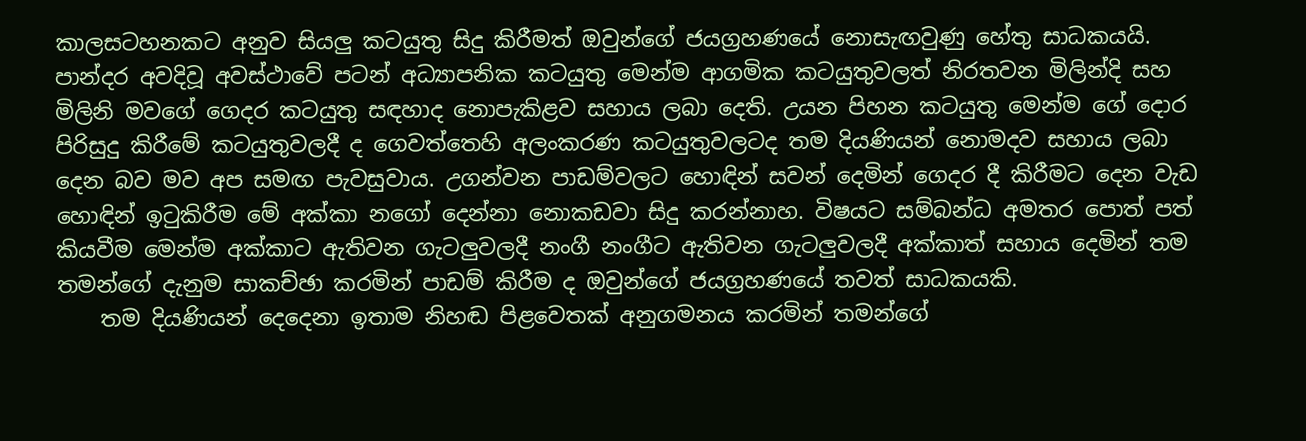කාලසටහනකට අනුව සියලු කටයුතු සිදු කිරීමත් ඔවුන්ගේ ජයග්‍රහණයේ නොසැඟවුණු හේතු සාධකයයි. පාන්දර අවදිවූ අවස්ථාවේ පටන් අධ්‍යාපනික කටයුතු මෙන්ම ආගමික කටයුතුවලත් නිරතවන මිලින්දි සහ මිලිනි මවගේ ගෙදර කටයුතු සඳහාද නොපැකිළව සහාය ලබා දෙති. උයන පිහන කටයුතු මෙන්ම ගේ දොර පිරිසුදු කිරීමේ කටයුතුවලදී ද ගෙවත්තෙහි අලංකරණ කටයුතුවලටද තම දියණියන් නොමදව සහාය ලබා දෙන බව මව අප සමඟ පැවසුවාය. උගන්වන පාඩම්වලට හොඳින් සවන් දෙමින් ගෙදර දී කිරීමට දෙන වැඩ හොඳින් ඉටුකිරීම මේ අක්කා නගෝ දෙන්නා නොකඩවා සිදු කරන්නාහ. විෂයට සම්බන්ධ අමතර පොත් පත් කියවීම මෙන්ම අක්කාට ඇතිවන ගැටලුවලදී නංගී නංගීට ඇතිවන ගැටලුවලදී අක්කාත් සහාය දෙමින් තම තමන්ගේ දැනුම සාකච්ඡා කරමින් පාඩම් කිරීම ද ඔවුන්ගේ ජයග්‍රහණයේ තවත් සාධකයකි.
    තම දියණියන් දෙදෙනා ඉතාම නිහඬ පිළවෙතක් අනුගමනය කරමින් තමන්ගේ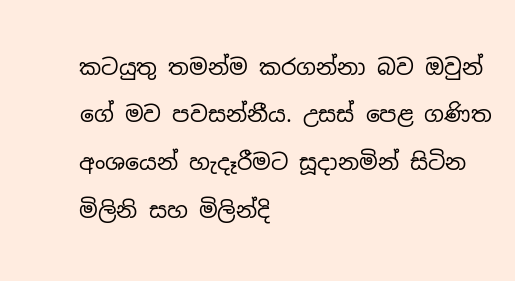කටයුතු තමන්ම කරගන්නා බව ඔවුන් ගේ මව පවසන්නීය. උසස් පෙළ ගණිත අංශයෙන් හැදෑරීමට සූදානමින් සිටින මිලිනි සහ මිලින්දි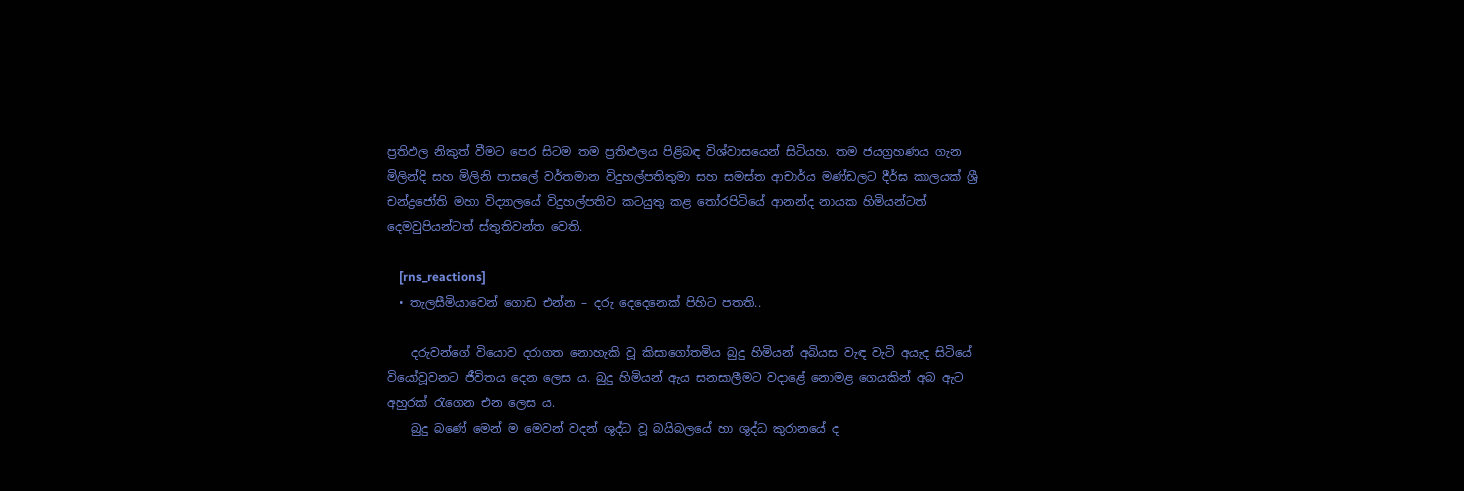ප්‍රතිඵල නිකුත් වීමට පෙර සිටම තම ප්‍රතිළුලය පිළිබඳ විශ්වාසයෙන් සිටියහ. තම ජයග්‍රහණය ගැන මිලින්දි සහ මිලිනි පාසලේ වර්තමාන විදුහල්පතිතුමා සහ සමස්ත ආචාර්ය මණ්ඩලට දීර්ඝ කාලයක් ශ්‍රී චන්ද්‍රජෝති මහා විද්‍යාලයේ විදුහල්පතිව කටයුතු කළ තෝරපිටියේ ආනන්ද නායක හිමියන්ටත් දෙමවුපියන්ටත් ස්තුතිවන්ත වෙති.

    [rns_reactions]
  • තැලසීමියාවෙන් ගොඩ එන්න – දරු දෙදෙනෙක් පිහිට පතති..

    දරුවන්ගේ වියොව දරාගත නොහැකි වූ කිසාගෝතමිය බුදු හිමියන් අබියස වැඳ වැටි අයැද සිටියේ වියෝවූවනට ජීවිතය දෙන ලෙස ය. බුදු හිමියන් ඇය සනසාලීමට වදාළේ නොමළ ගෙයකින් අබ ඇට අහුරක් රැගෙන එන ලෙස ය.
    බුදු බණේ මෙන් ම මෙවන් වදන් ශුද්ධ ව‍ූ බයිබලයේ හා ශුද්ධ කුරානයේ ද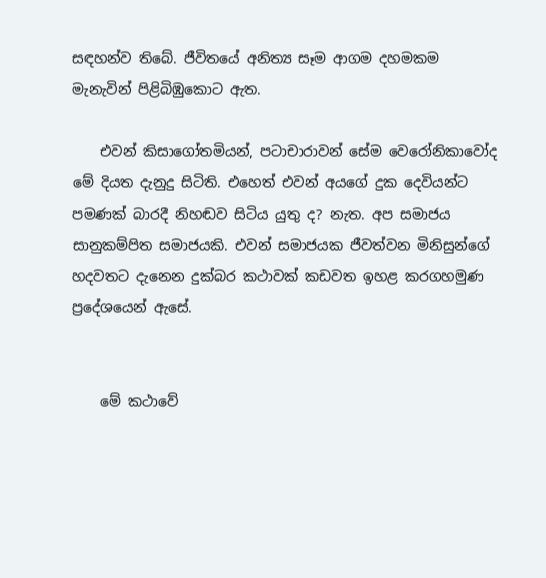සඳහන්ව තිබේ. ජීවිතයේ අනිත්‍ය සෑම ආගම දහමකම මැනැවින් පිළිබිඹුකොට ඇත.

    එවන් කිසාගෝතමියන්, පටාචාරාවන් සේම වෙ‍රෝනිකාවෝද මේ දියත දැනුදු සිටිති. එහෙත් එවන් අයගේ දුක දෙවියන්ට‍ පමණක් බාරදී නිහඬව සිටිය යුතු ද? නැත. අප සමාජය සානුකම්පිත සමාජයකි. එවන් සමාජයක ජීවත්වන මිනිසුන්ගේ හදවතට දැනෙන දුක්බර කථාවක් කඩවත ඉහළ කරගහමුණ ප්‍රදේශයෙන් ඇසේ.


    මේ කථාවේ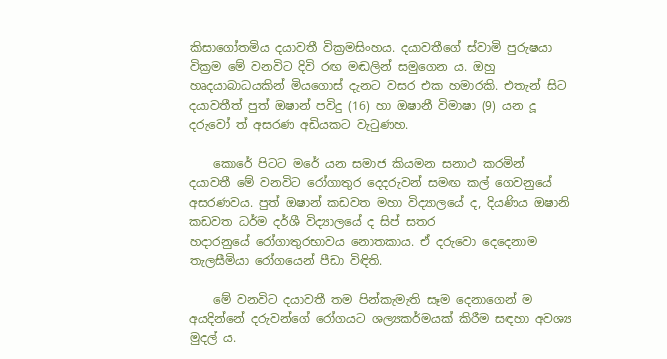කිසාගෝතමිය දයාවතී වික්‍රමසිංහය. දයාවතීගේ ස්වාමි පුරුෂයා වික්‍රම මේ වනවිට දිවි රඟ මඬලින් සමුගෙන ය. ඔහු හෘදයාබාධයකින් මියගොස් දැනට වසර එක හමාරකි. එතැන් සිට දයාවතීත් පුත් ඔෂාන් පවිදු (16) හා ඔෂානී විමාෂා (9) යන දූ දරුවෝ ත් අසරණ අඩියකට වැටුණහ.

    කොරේ පිටට මරේ යන සමාජ කියමන සනාථ කරමින් දයාවතී මේ වනවිට රෝගාතුර දෙදරුවන් සමඟ කල් ගෙවනුයේ අසරණවය. පුත් ඔෂාන් කඩවත මහා විද්‍යාලයේ ද, දියණිය ඔෂානි කඩවත ධර්ම දර්ශී විද්‍යාලයේ ද සිප් සතර හදාරනුයේ ‍‍රෝගාතුරභාවය නොතකාය. ඒ දරුවො දෙදෙනාම තැලසීමියා රෝගයෙන් පීඩා විඳිති.

    මේ වනවිට දයාවතී තම පින්කැමැති සෑම දෙනාගෙන් ම අයදින්නේ දරුවන්ගේ රෝගයට ශල්‍යකර්මයක් කිරීම සඳහා අවශ්‍ය මුදල් ය.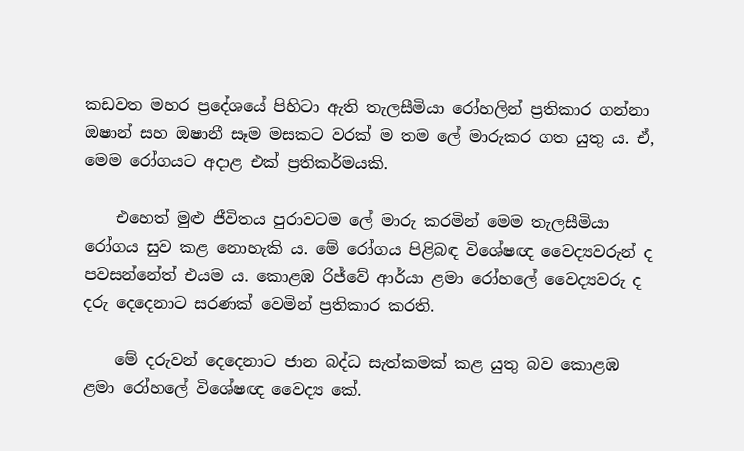කඩවත මහර ප්‍රදේශයේ පිහිටා ඇති තැලසීමියා රෝහලින් ප්‍රතිකාර ගන්නා ඔෂාන් සහ ඔෂානී සෑම මසකට වරක් ම තම ලේ මාරුකර ගත යුතු ය. ඒ, මෙම රෝගයට අදාළ එක් ප්‍රතිකර්මයකි.

    එහෙත් මුළු ජීවිතය පුරාවටම ලේ මාරු කරමින් මෙම තැලසීමියා රෝගය සුව කළ නොහැකි ය. මේ රෝගය පිළිබඳ විශේෂඥ වෛද්‍යවරුන් ද පවසන්නේත් එයම ය. කොළඹ රිජ්වේ ආර්යා ළමා රෝහලේ වෛද්‍යවරු ද දරු දෙදෙනාට සරණක් වෙමින් ප්‍රතිකාර කරති.

    මේ දරුවන් දෙදෙනාට ජාන බද්ධ සැත්කමක් කළ යුතු බව කොළඹ ළමා රෝහලේ විශේෂඥ වෛද්‍ය කේ.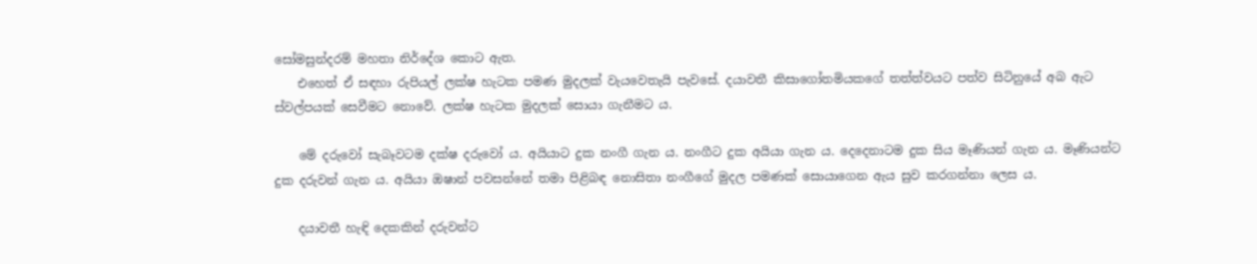සෝමසුන්දරම් මහතා නිර්දේශ කොට ඇත.
    එහෙත් ඒ සඳහා රුපියල් ලක්ෂ හැටක පමණ මුදලක් වැයවෙතැයි පැවසේ. දයාවතී කිසාගෝතමියකගේ තත්ත්වයට පත්ව සිටිනුයේ අබ ඇට ස්වල්පයක් සෙවීමට නොවේ. ලක්ෂ හැටක මුදලක් සොයා ගැනීමට ය.

    මේ දරුවෝ සැබෑවටම දක්ෂ දරුවෝ ය. අයියාට දුක නංගී ගැන ය. නංගීට දුක අයියා ගැන ය. දෙදෙනාටම දුක සිය මෑණියන් ගැන ය. මෑණියන්ට දුක දරුවන් ගැන ය. අයියා ‍ඔෂාන් පවසන්නේ තමා පිළිබඳ නොසිතා නංගීගේ මුදල පමණක් සොයාගෙන ඇය සුව කරගන්නා ලෙස ය.

    දයාවතී හැඳි දෙකකින් දරුවන්ට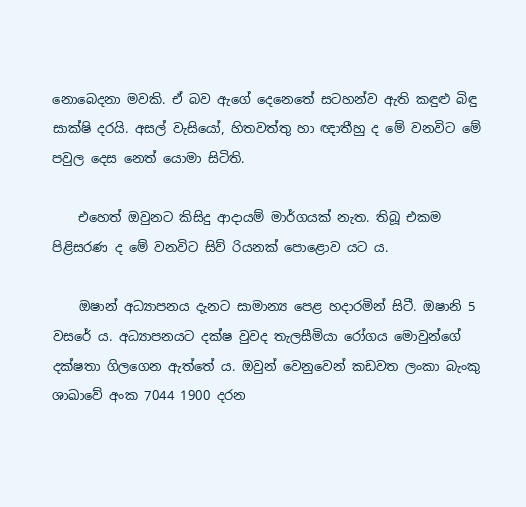නොබෙදනා මවකි. ඒ බව ඇගේ දෙනෙතේ සටහන්ව ඇති කඳුළු බිඳු සාක්ෂි දරයි. අසල් වැසියෝ, හිතවත්තු හා ඥාතීහු ද මේ වනවිට මේ පවුල දෙස නෙත් යොමා සිටිති.

    එහෙත් ඔවුනට කිසිදු ආදායම් මාර්ගයක් නැත. තිබූ එකම පිළිසරණ ද මේ වනවිට සිව් රියනක් පොළොව යට ය.

    ඔෂාන් අධ්‍යාපනය දැනට සාමාන්‍ය පෙළ හදාරමින් සිටී. ඔෂානි 5 වසරේ ය. අධ්‍යාපනයට දක්ෂ වුවද තැලසීමියා ‍රෝගය මොවුන්ගේ දක්ෂතා ගිලගෙන ඇත්තේ ය. ඔවුන් වෙනුවෙන් කඩවත ලංකා බැංකු ශාඛාවේ අංක 7044 1900 දරන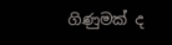ගිණුමක් ද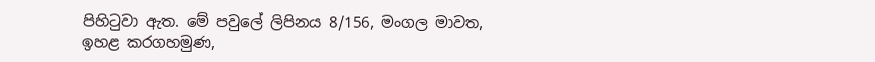පිහිටුවා ඇත. මේ පවුලේ ලිපිනය 8/156, මංගල මාවත, ඉහළ කරගහමුණ,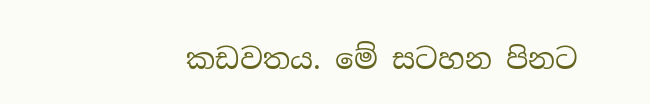කඩවතය. මේ සටහන පිනට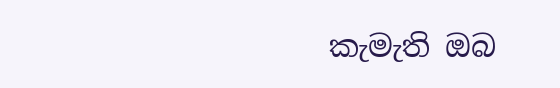කැමැති ඔබ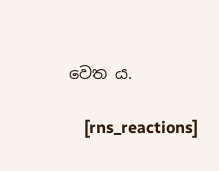වෙත ය.

    [rns_reactions]